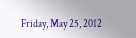Friday, May 25, 2012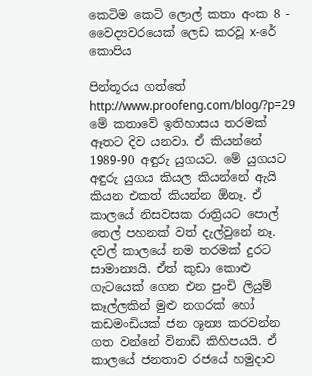කෙටිම කෙටි ලොල් කතා අංක 8 - වෛද්‍යවරයෙක් ලෙඩ කරවූ x-රේ කොපිය

පින්තූරය ගත්තේ  http://www.proofeng.com/blog/?p=29
මේ කතාවේ ඉතිහාසය තරමක් ඈතට දිව යනවා. ඒ කියන්නේ 1989-90 අඳුරු යුගයට. මේ යුගයට අඳුරු යුගය කියල කියන්නේ ඇයි කියන එකත් කියන්න ඕනෑ. ඒ කාලයේ නිසවසක රාත්‍රියට පොල් තෙල් පහනක් වත් දැල්වුනේ නෑ. දවල් කාලයේ නම තරමක් දුරට සාමාන්‍යයි. ඒත් කුඩා කොළු ගැටයෙක් ගෙන එන පුංචි ලියුම් කෑල්ලකින් මුළු නගරක් හෝ කඩමංඩියක් ජන ශූන්‍ය කරවන්න ගත වන්නේ විනාඩි කිහිපයයි. ඒ කාලයේ ජනතාව රජයේ හමුදාව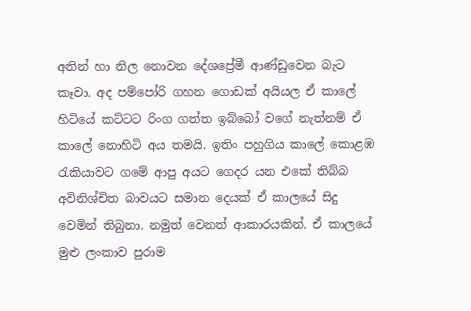අතින් හා නිල නොවන දේශප්‍රේමී ආණ්ඩුවෙන බැට කෑවා. අද පම්පෝරි ගහන ගොඩක් අයියල ඒ කාලේ හිටියේ කට්ටට රිංග ගත්ත ඉබ්බෝ වගේ නැත්නම් ඒ කාලේ නොහිටි අය තමයි. ඉතිං පහුගිය කාලේ කොළඹ රැකියාවට ගමේ ආපු අයට ගෙදර යන එකේ තිබ්බ අවිනිශ්චිත බාවයට සමාන දෙයක් ඒ කාලයේ සිදු වෙමින් තිබුනා. නමුත් වෙනත් ආකාරයකින්. ඒ කාලයේ මුළු ලංකාව පුරාම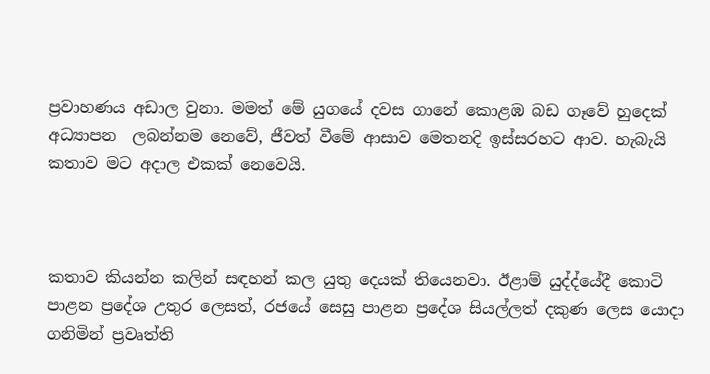ප්‍රවාහණය අඩාල වුනා. මමත් මේ යුගයේ දවස ගානේ කොළඹ බඩ ගෑවේ හුදෙක් අධ්‍යාපන  ලබන්නම නෙවේ, ජීවත් වීමේ ආසාව මෙතනදි ඉස්සරහට ආව. හැබැයි කතාව මට අදාල එකක් නෙවෙයි.



කතාව කියන්න කලින් සඳහන් කල යුතු දෙයක් තියෙනවා. ඊළාම් යුද්ද්යේදී කොටි පාළන ප්‍රදේශ උතුර ලෙසත්, රජයේ සෙසු පාළන ප්‍රදේශ සියල්ලත් දකුණ ලෙස යොදා ගනිමින් ප්‍රවෘත්ති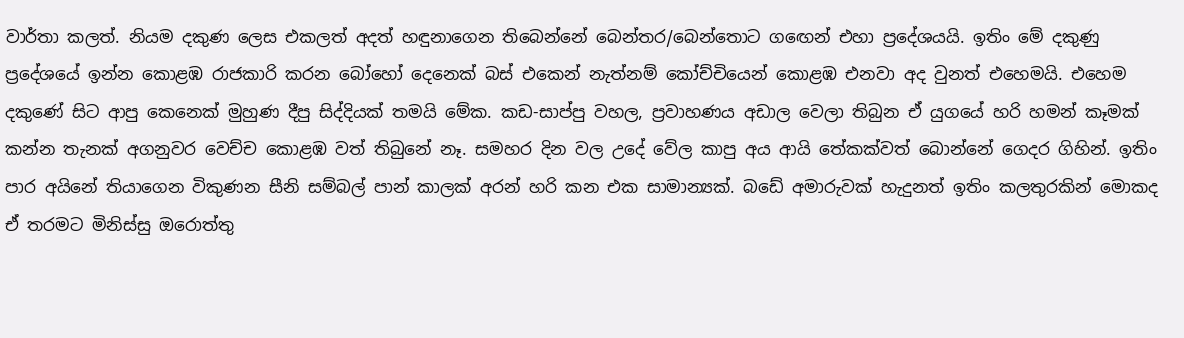වාර්තා කලත්. නියම දකුණ ලෙස එකලත් අදත් හඳුනාගෙන තිබෙන්නේ බෙන්තර/බෙන්තොට ගඟෙන් එහා ප්‍රදේශයයි. ඉතිං මේ දකුණු ප්‍රදේශයේ ඉන්න කොළඹ රාජකාරි කරන බෝහෝ දෙනෙක් බස් එකෙන් නැත්නම් කෝච්චියෙන් කොළඹ එනවා අද වුනත් එහෙමයි. එහෙම දකුණේ සිට ආපු කෙනෙක් මුහුණ දීපු සිද්දියක් තමයි මේක. කඩ-සාප්පු වහල, ප්‍රවාහණය අඩාල වෙලා තිබුන ඒ යුගයේ හරි හමන් කෑමක් කන්න තැනක් අගනුවර වෙච්ච කොළඹ වත් තිබුනේ නෑ. සමහර දින වල උදේ වේල කාපු අය ආයි තේකක්වත් බොන්නේ ගෙදර ගිහින්. ඉතිං පාර අයිනේ තියාගෙන විකුණන සීනි සම්බල් පාන් කාලක් අරන් හරි කන එක සාමාන්‍යක්. බඩේ අමාරුවක් හැදුනත් ඉතිං කලතුරකින් මොකද ඒ තරමට මිනිස්සු ඔරොත්තු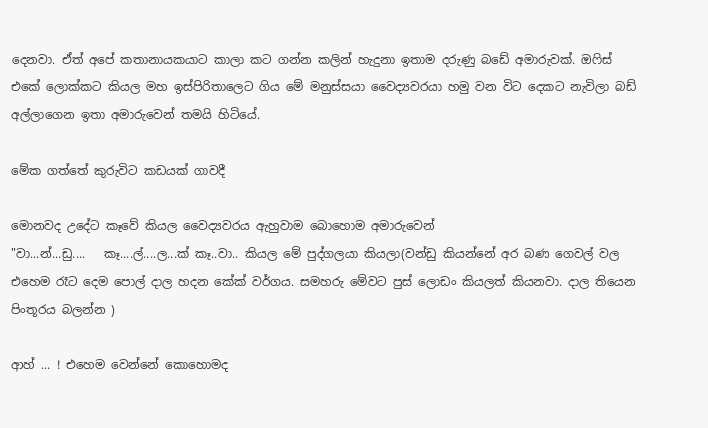දෙනවා. ඒත් අපේ කතානායකයාට කාලා කට ගන්න කලින් හැදුනා ඉතාම දරුණු බඩේ අමාරුවක්. ඔෆිස් එකේ ලොක්කට කියල මහ ඉස්පිරිතාලෙට ගිය මේ මනුස්සයා වෛද්‍යවරයා හමු වන විට දෙකට නැවිලා බඩ් අල්ලාගෙන ඉතා අමාරුවෙන් තමයි හිටියේ.

මේක ගත්තේ කුරුවිට කඩයක් ගාවදී

මොනවද උදේට කෑවේ කියල වෛද්‍යවරය ඇහුවාම බොහොම අමාරුවෙන්
"වා...න්...ඩු....   කෑ....ල්....ල...ක් කෑ..වා.. කියල මේ පුද්ගලයා කියලා(වන්ඩු කියන්නේ අර බණ ගෙවල් වල එහෙම රෑට දෙම පොල් දාල හදන කේක් වර්ගය. සමහරු මේවට පුස් ලොඩං කියලත් කියනවා. දාල තියෙන පිංතූරය බලන්න )

ආහ් ... ! එහෙම වෙන්නේ කොහොමද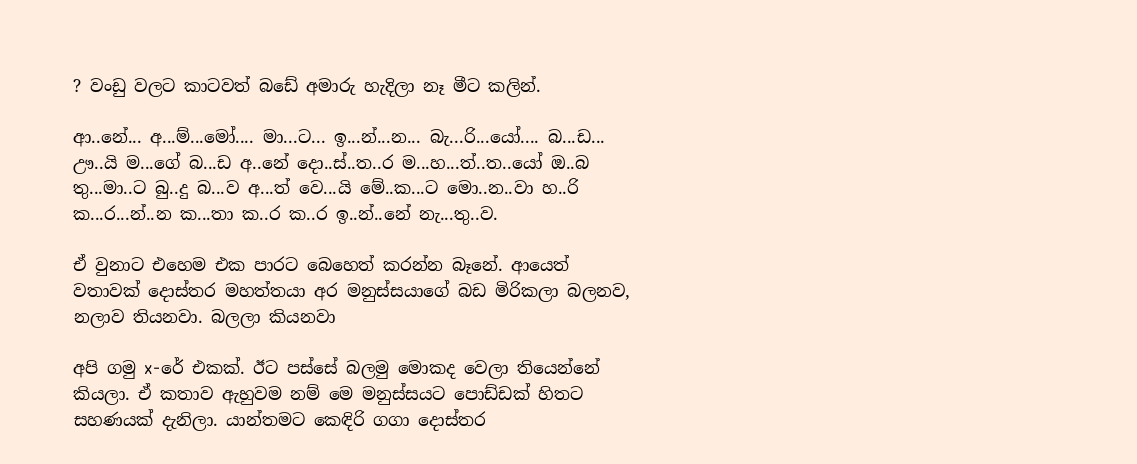? වංඩු වලට කාටවත් බඩේ අමාරු හැදිලා නෑ මීට කලින්.

ආ..නේ... අ...ම්...මෝ.... මා...ට... ඉ...න්...න... බැ...රි...යෝ.... බ...ඩ... ඌ..යි ම...ගේ බ...ඩ අ..නේ දො..ස්..ත..ර ම...හ...ත්..ත..යෝ ඔ..බ තු...මා..ට බු..දු බ...ව අ...ත් වෙ...යි මේ..ක...ට මො..න..වා හ..රි ක...ර...න්..න ක...තා ක..ර ක..ර ඉ..න්..නේ නැ...තු..ව.

ඒ වුනාට එහෙම එක පාරට බෙහෙත් කරන්න බෑනේ. ආයෙත් වතාවක් දොස්තර මහත්තයා අර මනුස්සයාගේ බඩ මිරිකලා බලනව, නලාව තියනවා. බලලා කියනවා

අපි ගමු x-රේ එකක්. ඊට පස්සේ බලමු මොකද වෙලා තියෙන්නේ කියලා. ඒ කතාව ඇහුවම නම් මෙ මනුස්සයට පොඩ්ඩක් හිතට සහණයක් දැනිලා. යාන්තමට කෙඳිරි ගගා දොස්තර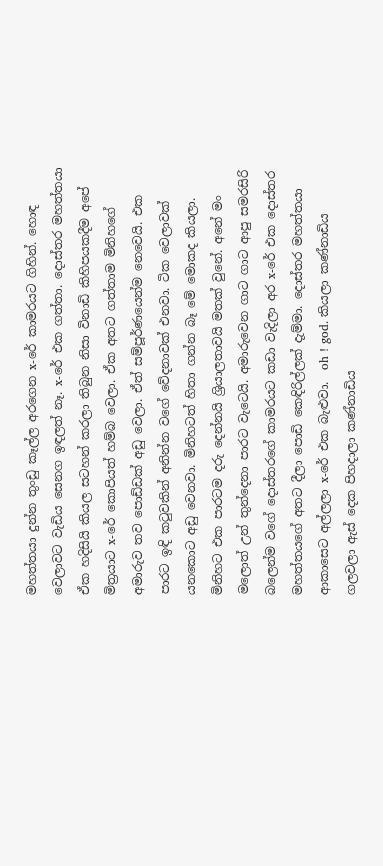මහත්තයා දුන්න තුංඩු කෑල්ල අරගෙන x-රේ කාමරයට ගිහින්. හොඳ  වෙලාවට වැඩිය සෙනග ඉඳලත් නෑ. x-රේ එක ගත්තා. දොස්තර මහත්තයා ඒක හදිසියි කියල සටහන් කරලා තිබුන නිසා විනාඩි කිහිපයකදීම අපේ මිත්‍රයාට x-රේ කොපියත් හම්බ වෙලා. ඒක අතට ගත්තාම මිනිහගේ අමාරුව තව පොඩ්ඩක් අඩු වෙලා. ඒත් සම්පූර්ණයෙන්ම නෙවෙයි. එක පාරට ඉඳි කටුවකින් අනින්න වගේ වේදනාවක් එනවා. ටික වෙලාවක් යනකොට අඩු වෙනවා. මිනිහටත් හිතා ගන්න බෑ මේ මොකද කියලා. මිනිහට එක පාරටම දරු දෙන්නයි ශ්‍රියාලතාවයි මතක් වුනේ. අනේ මං මලොත් උන් තුන්දෙනා පාරට වැටෙයි. අමාරුවෙන ගාට ගාට ආපු සමරසිරි බලෙන්ම වගේ දොස්තරගේ කාමරයට කඩා වැදිලා අර x-රේ එක දොස්තර මහත්තයගේ අතට දීලා පොඩි කෙඳිරිල්ලක් දැම්මා. දොස්තර මහත්තයා ආකාසෙට අල්ලලා x-රේ එක බැළුවා.  oh ! god. කියලා කණ්නාඩිය ගලවලා ඇස් දෙක පිහදාලා කණ්නාඩිය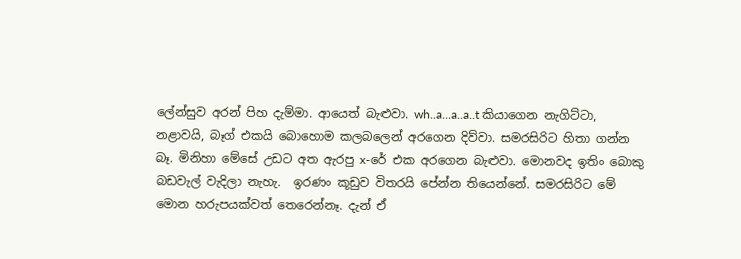ලේන්සුව අරන් පිහ දැම්මා. ආයෙත් බැළුවා. wh..a...a..a..t කියාගෙන නැගිට්ටා, නළාවයි, බෑග් එකයි බොහොම කලබලෙන් අරගෙන දිව්වා. සමරසිරිට හිතා ගන්න බෑ. මිනිහා මේසේ උඩට අත ඇරපු x-රේ එක අරගෙන බැළුවා. මොනවද ඉතිං බොකු බඩවැල් වැදිලා නැහැ.  ඉරණං කූඩුව විතරයි පේන්න තියෙන්නේ. සමරසිරිට මේ මොන හරුපයක්වත් තෙරෙන්නෑ. දැන් ඒ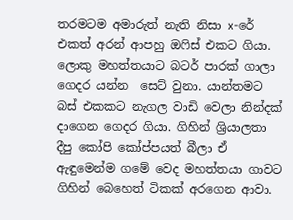තරමටම අමාරුත් නැති නිසා x-රේ එකත් අරන් ආපහු ඔෆිස් එකට ගියා. ලොකු මහත්තයාට බටර් පාරක් ගාලා ගෙදර යන්න  සෙට් වුනා. යාන්තමට බස් එකකට නැගල වාඩි වෙලා නින්දක් දාගෙන ගෙදර ගියා. ගිහින් ශ්‍රියාලතා දීපු කෝපි කෝප්පයත් බීලා ඒ ඇඳුමෙන්ම ගමේ වෙද මහත්තයා ගාවට ගිහින් බෙහෙත් ටිකක් අරගෙන ආවා.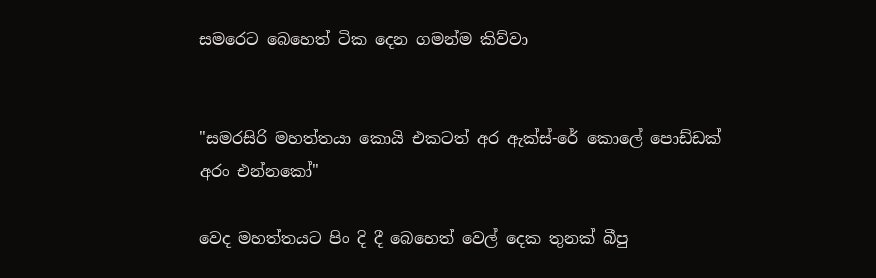සමරෙට බෙහෙත් ටික දෙන ගමන්ම කිව්වා


"සමරසිරි මහත්තයා කොයි එකටත් අර ඇක්ස්-රේ කොලේ පොඩ්ඩක් අරං එන්නකෝ"

වෙද මහත්තයට පිං දි දී බෙහෙත් වෙල් දෙක තුනක් බීපු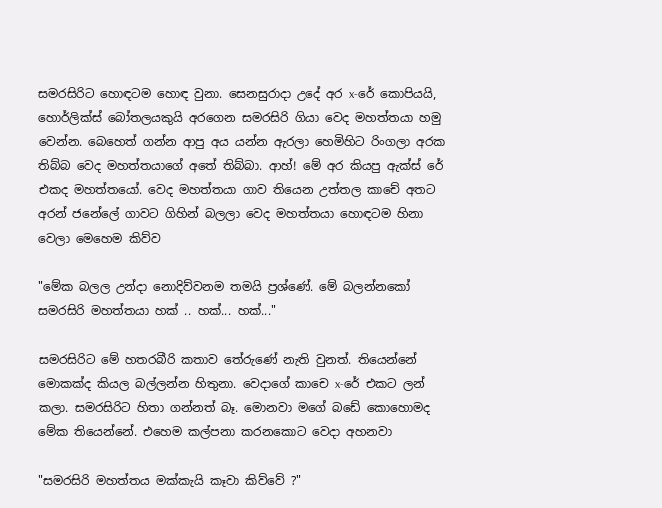සමරසිරිට හොඳටම හොඳ වුනා. සෙනසුරාදා උදේ අර x-රේ කොපියයි, හොර්ලික්ස් බෝතලයකුයි අරගෙන සමරසිරි ගියා වෙද මහත්තයා හමු වෙන්න. බෙහෙත් ගන්න ආපු අය යන්න ඇරලා හෙමිහිට රිංගලා අරක තිබ්බ වෙද මහත්තයාගේ අතේ තිබ්බා. ආහ්! මේ අර කියපු ඇක්ස් රේ එකද මහත්තයෝ. වෙද මහත්තයා ගාව තියෙන උත්තල කාචේ අතට අරන් ජනේලේ ගාවට ගිහින් බලලා වෙද මහත්තයා හොඳටම හිනා වෙලා මෙහෙම කිව්ව

"මේක බලල උන්දා නොදිව්වනම තමයි ප්‍රශ්ණේ. මේ බලන්නකෝ සමරසිරි මහත්තයා හක් .. හක්... හක්..."

සමරසිරිට මේ හතරබීරි කතාව තේරුණේ නැති වුනත්. තියෙන්නේ මොකක්ද කියල බල්ලන්න හිතුනා. වෙදාගේ කාචෙ x-රේ එකට ලන් කලා. සමරසිරිට හිතා ගන්නත් බෑ. මොනවා මගේ බඩේ කොහොමද මේක තියෙන්නේ. එහෙම කල්පනා කරනකොට වෙදා අහනවා

"සමරසිරි මහත්තය මක්කැයි කෑවා කිව්වේ ?"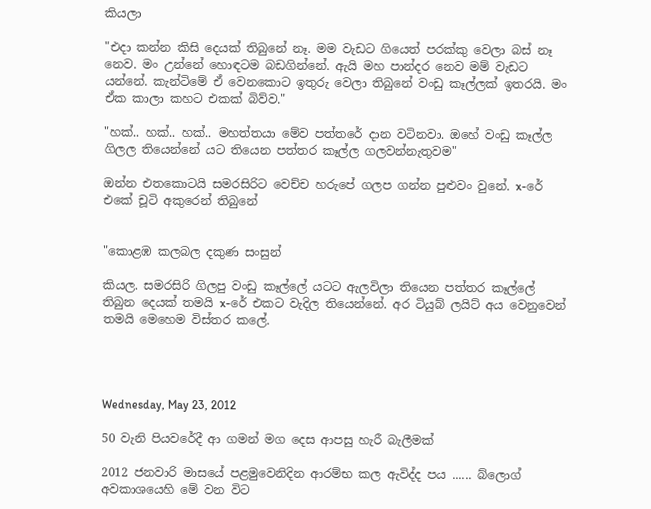කියලා

"එදා කන්න කිසි දෙයක් තිබුනේ නෑ. මම වැඩට ගියෙත් පරක්කු වෙලා බස් නෑ නෙව. මං උන්නේ හොඳටම බඩගින්නේ. ඇයි මහ පාන්දර නෙව මම් වැඩට යන්නේ. කැන්ටිමේ ඒ වෙනකොට ඉතුරු වෙලා තිබුනේ වංඩු කෑල්ලක් ඉතරයි. මං ඒක කාලා කහට එකක් බිව්ව."

"හක්.. හක්.. හක්.. මහත්තයා මේව පත්තරේ දාන වටිනවා. ඔහේ වංඩු කෑල්ල ගිලල තියෙන්නේ යට තියෙන පත්තර කෑල්ල ගලවන්නැතුවම"

ඔන්න එතකොටයි සමරසිරිට වෙච්ච හරුපේ ගලප ගන්න පුළුවං වුනේ. x-රේ එකේ චූටි අකුරෙන් තිබුනේ


"කොළඹ කලබල දකුණ සංසුන්

කියල. සමරසිරි ගිලපු වංඩු කෑල්ලේ යටට ඇලවිලා තියෙන පත්තර කෑල්ලේ තිබුන දෙයක් තමයි x-රේ එකට වැදිල තියෙන්නේ. අර ටියුබ් ලයිට් අය වෙනුවෙන් තමයි මෙහෙම විස්තර කලේ.




Wednesday, May 23, 2012

50 වැනි පියවරේදී ආ ගමන් මග දෙස ආපසු හැරී බැලීමක්

2012 ජනවාරි මාසයේ පළමුවෙනිදින ආරම්භ කල ඇවිද්ද පය ...... බ්ලොග් අවකාශයෙහි මේ වන විට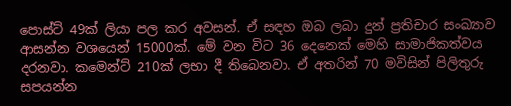පොස්ට් 49ක් ලියා පල කර අවසන්. ඒ සඳහ ඔබ ලබා දුන් ප්‍රතිචාර සංඛ්‍යාව ආසන්න වශයෙන් 15000ක්. මේ වන විට 36 දෙනෙක් මෙහි සාමාජිකත්වය දරනවා. කමෙන්ට් 210ක් ලභා දී තිබෙනවා. ඒ අතරින් 70 මවිසින් පිලිතුරු සපයන්න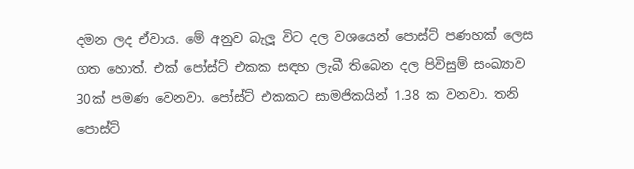දමන ලද ඒවාය. මේ අනුව බැලූ විට දල වශයෙන් පොස්ට් පණහක් ලෙස ගත හොත්. එක් පෝස්ට් එකක සඳහ ලැබී තිබෙන දල පිවිසුම් සංඛ්‍යාව 30ක් පමණ වෙනවා. පෝස්ට් එකකට සාමජිකයින් 1.38 ක වනවා. තනි පොස්ට්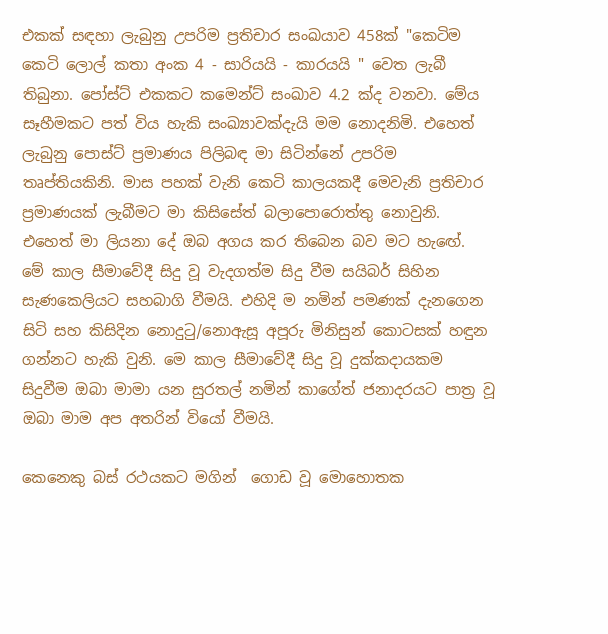එකක් සඳහා ලැබුනු උපරිම ප්‍රතිචාර සංඛ‍යාව 458ක් "කෙටිම කෙටි ලොල් කතා අංක 4 - සාරියයි - කාරයයි " වෙත ලැබී තිබුනා. පෝස්ට් එකකට කමෙන්ට් සංඛාව 4.2 ක්ද වනවා. මේය  සෑහීමකට පත් විය හැකි සංඛ්‍යාවක්දැයි මම නොදනිමි. එහෙත් ලැබුනු පොස්ට් ප්‍රමාණය පිලිබඳ මා සිටින්නේ උපරිම තෘප්තියකිනි. මාස පහක් වැනි කෙටි කාලයකදී මෙවැනි ප්‍රතිචාර ප්‍රමාණයක් ලැබීමට මා කිසිසේත් බලාපොරොත්තු නොවුනි. එහෙත් මා ලියනා දේ ඔබ අගය කර තිබෙන බව මට හැඟේ.  මේ කාල සීමාවේදී සිදු වූ වැදගත්ම සිදු වීම සයිබර් සිහින සැණකෙලියට සහබාගි වීමයි. එහිදි ම නමින් පමණක් දැනගෙන සිටි සහ කිසිදින නොදුටු/නොඇසූ අපූරු මිනිසුන් කොටසක් හඳුන ගන්නට හැකි වුනි. මෙ කාල සීමාවේදී සිදු වූ දුක්කදායකම සිදුවීම ඔබා මාමා යන සුරතල් නමින් කාගේත් ජනාදරයට පාත්‍ර වූ ඔබා මාම අප අතරින් වියෝ වීමයි.

කෙනෙකු බස් රථයකට මගින්  ගොඩ වූ මොහොතක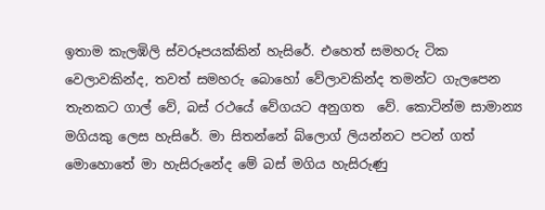ඉතාම කැලඹිලි ස්වරූපයක්කින් හැසිරේ. එහෙත් සමහරු ටික වෙලාවකින්ද, තවත් සමහරු බොහෝ වේලාවකින්ද තමන්ට ගැලපෙන තැනකට ගාල් වේ, බස් රථයේ වේගයට අනුගත  වේ. කොටින්ම සාමාන්‍ය මගියකු ලෙස හැසිරේ. මා සිතන්නේ බ්ලොග් ලියන්නට පටන් ගත් මොහොතේ මා හැසිරුනේද මේ බස් මගිය හැසිරුණු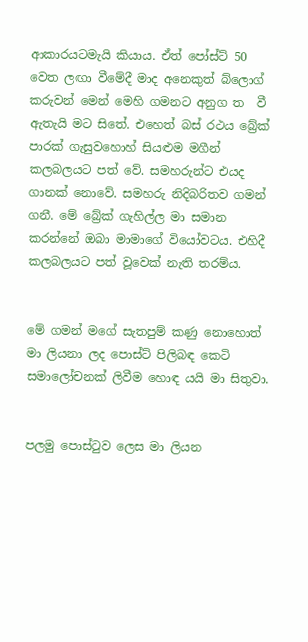ආකාරයටමැයි කියාය. ඒත් පෝස්ට් 50 වෙත ලඟා වීමේදී මාද අනෙකුත් බ්ලොග් කරුවන් මෙන් මෙහි ගමනට අනුග ත  වී ඇතැයි මට සිතේ. එහෙත් බස් රථය බ්‍රේක් පාරක් ගැසුවහොහ් සියළුම මගීන් කලබලයට පත් වේ. සමහරුන්ට එයද ගානක් නොවේ. සමහරු නිදිබරිතව ගමන් ගනී. මේ බ්‍රේක් ගැහිල්ල මා සමාන කරන්නේ ඔබා මාමාගේ වියෝවටය. එහිදී කලබලයට පත් වූවෙක් නැති තරම්ය.


මේ ගමන් මගේ සැතපුම් කණු නොහොත් මා ලියනා ලද පොස්ට් පිලිබඳ කෙටි සමාලෝචනක් ලිවීම හොඳ යයි මා සිතුවා.


පලමු පොස්ටුව ලෙස මා ලියන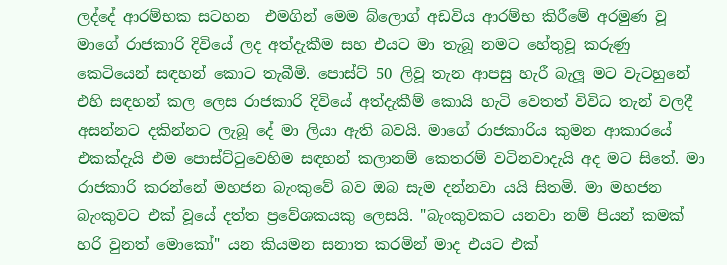ලද්දේ ආරම්භක සටහන  එමගින් මෙම බ්ලොග් අඩවිය ආරම්භ කිරීමේ අරමුණ වූ මාගේ රාජකාරි දිවියේ ලද අත්දැකීම සහ එයට මා තැබූ නමට හේතුවූ කරුණු කෙටියෙන් සඳහන් කොට තැබීමි. පොස්ට් 50 ලිවූ තැන ආපසු හැරී බැලූ මට වැටහුනේ එහි සඳහන් කල ලෙස රාජකාරි දිවියේ අත්දැකීම් කොයි හැටි වෙතත් විවිධ තැන් වලදී අසන්නට දකින්නට ලැබූ දේ මා ලියා ඇති බවයි. මාගේ රාජකාරිය කුමන ආකාරයේ එකක්දැයි එම පොස්ට්ටුවෙහිම සඳහන් කලානම් කෙතරම් වටිනවාදැයි අද මට සිතේ. මා රාජකාරි කරන්නේ මහජන බැංකුවේ බව ඔබ සැම දන්නවා යයි සිතමි. මා මහජන බැංකුවට එක් වූයේ දත්ත ප්‍රවේශකයකු ලෙසයි. "බැංකුවකට යනවා නම් පියන් කමක් හරි වුනත් මොකෝ" යන කියමන සනාත කරමින් මාද එයට එක්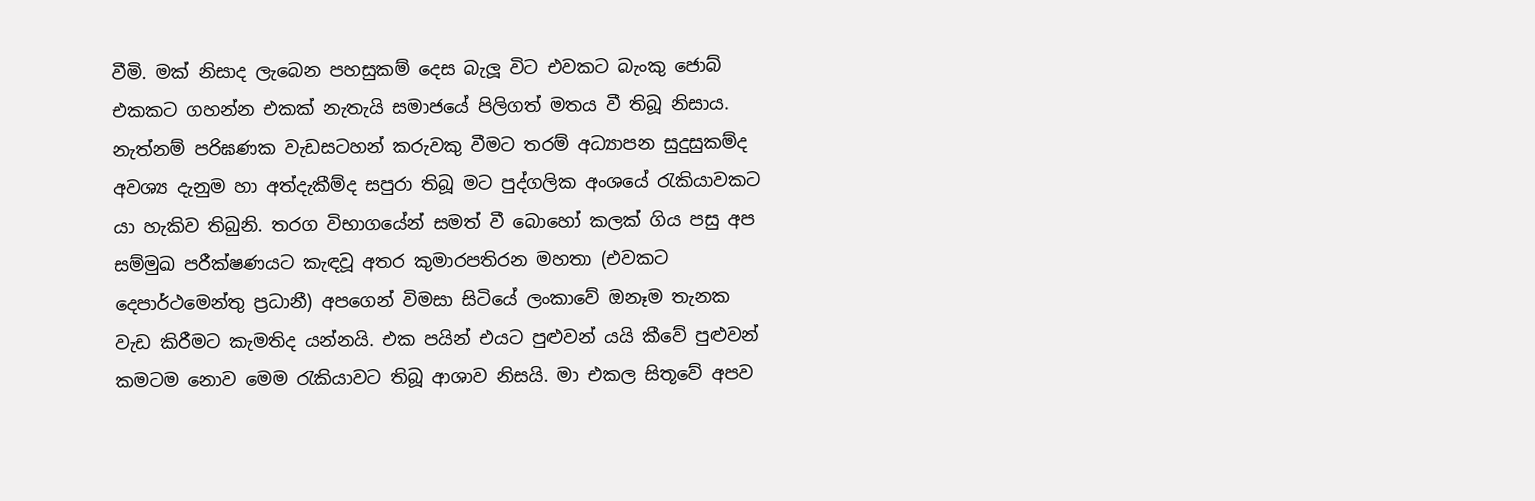වීමි. මක් නිසාද ලැබෙන පහසුකම් දෙස බැලූ විට එවකට බැංකු ජොබ් එකකට ගහන්න එකක් නැතැයි සමාජයේ පිලිගත් මතය වී තිබූ නිසාය. නැත්නම් පරිඝණක වැඩසටහන් කරුවකු වීමට තරම් අධ්‍යාපන සුදුසුකම්ද අවශ්‍ය දැනුම හා අත්දැකීම්ද සපුරා තිබූ මට පුද්ගලික අංශයේ රැකියාවකට යා හැකිව තිබුනි. තරග විභාගයේන් සමත් වී බොහෝ කලක් ගිය පසු අප සම්මුඛ පරීක්ෂණයට කැඳවූ අතර කුමාරපතිරන මහතා (එවකට දෙපාර්ථමෙන්තු ප්‍රධානී) අපගෙන් විමසා සිටියේ ලංකාවේ ඔනෑම තැනක වැඩ කිරීමට කැමතිද යන්නයි. එක පයින් එයට පුළුවන් යයි කීවේ පුළුවන් කමටම නොව මෙම රැකියාවට තිබූ ආශාව නිසයි. මා එකල සිතූවේ අපව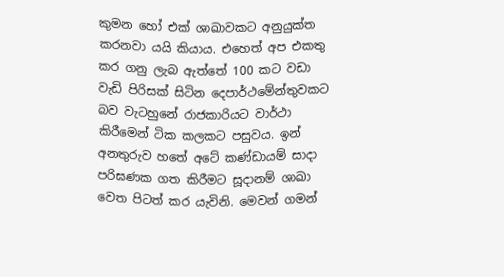කුමන හෝ එක් ශාඛාවකට අනුයුක්ත කරනවා යයි කියාය. එහෙත් අප එකතු කර ගනු ලැබ ඇත්තේ 100 කට වඩා වැඩි පිරිසක් සිටින දෙපාර්ථමේන්තුවකට බව වැටහුනේ රාජකාරියට වාර්ථා කිරීමෙන් ටික කලකට පසුවය. ඉන් අනතුරුව හතේ අටේ කණ්ඩායම් සාදා පරිඝණක ගත කිරීමට සූදානම් ශාඛා වෙත පිටත් කර යැවිනි. මෙවන් ගමන්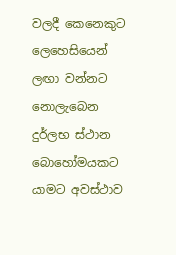වලදී කෙනෙකුට ලෙහෙසියෙන් ලඟා වන්නට නොලැබෙන දුර්ලභ ස්ථාන බොහෝමයකට යාමට අවස්ථාව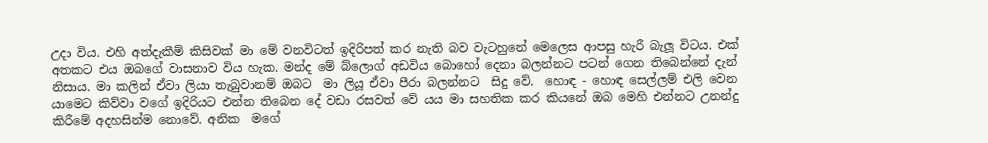උදා විය. එහි අත්දැකීම් කිසිවක් මා මේ වනවිටත් ඉදිරිපත් කර නැති බව වැටහුනේ මෙලෙස ආපසු හැරී බැලූ විටය. එක් අතකට එය ඔබගේ වාසනාව විය හැක. මන්ද මේ බ්ලොග් අඩවිය බොහෝ දෙනා බලන්නට පටන් ගෙන තිබෙන්නේ දැන් නිසාය. මා කලින් ඒවා ලියා තැබුවානම් ඔබට  මා ලියූ ඒවා පීරා බලන්නට  සිදු වේ.  හොඳ - හොඳ සෙල්ලම් එලි වෙන යාමෙට කිව්වා වගේ ඉදිරියට එන්න තිබෙන දේ වඩා රසවත් වේ යය මා සහතික කර කියනේ ඔබ මෙහි එන්නට උනන්දු කිරීමේ අදහසින්ම නොවේ. අනික  මගේ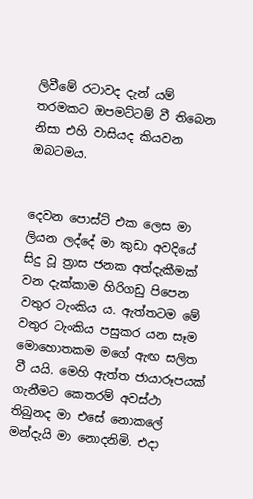ලිවීමේ රටාවද දැන් යම් තරමකට ඔපමට්ටම් වී තිබෙන නිසා එහි වාසියද කියවන ඔබටමය.


දෙවන පොස්ට් එක ලෙස මා ලියන ලද්දේ මා කුඩා අවදියේ සිදු වූ ත්‍රාස ජනක අත්දැකීමක් වන දැක්කාම හිරිගඩු පිපෙන වතුර ටැංකිය ය. ඇත්තටම මේ වතුර ටැංකිය පසුකර යන සෑම මොහොතකම මගේ ඇඟ සලිත වී යයි. මෙහි ඇත්ත ජායාරූපයක් ගැනීමට කෙතරම් අවස්ථා තිබුනද මා එසේ නොකලේ මන්දැයි මා නොදනිමි. එදා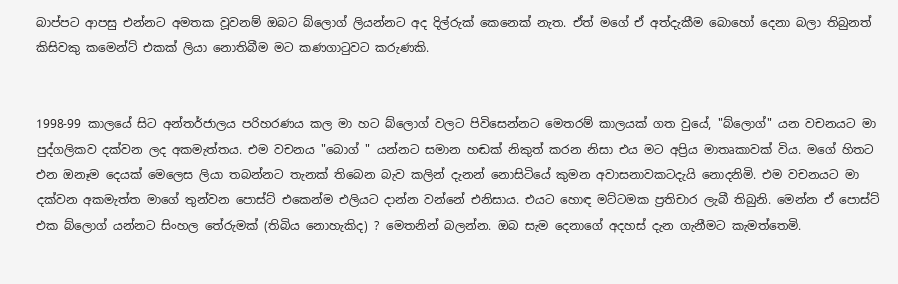බාප්පට ආපසු එන්නට අමතක වූවනම් ඔබට බ්ලොග් ලියන්නට අද දිල්රුක් කෙනෙක් නැත. ඒත් මගේ ඒ අත්දැකීම බොහෝ දෙනා බලා තිබුනත් කිසිවකු කමෙන්ට් එකක් ලියා නොතිබීම මට කණගාටුවට කරුණකි.


1998-99 කාලයේ සිට අන්තර්ජාලය පරිහරණය කල මා හට බ්ලොග් වලට පිවිසෙන්නට මෙතරම් කාලයක් ගත වුයේ, "බ්ලොග්" යන වචනයට මා පුද්ගලිකව දක්වන ලද අකමැත්තය. එම වචනය "බොග් " යන්නට සමාන හඬක් නිකුත් කරන නිසා එය මට අප්‍රිය මාතෘකාවක් විය. මගේ හිතට එන ඔනෑම දෙයක් මෙලෙස ලියා තබන්නට තැනක් තිබෙන බැව කලින් දැනන් නොසිටියේ කුමන අවාසනාවකටදැයි නොදනිමි. එම වචනයට මා දක්වන අකමැත්ත මාගේ තුන්වන පොස්ට් එකෙන්ම එලියට දාන්න වන්නේ එනිසාය. එයට හොඳ මට්ටමක ප්‍රතිචාර ලැබී තිබුනි. මෙන්න ඒ පොස්ට් එක බ්ලොග් යන්නට සිංහල තේරුමක් (තිබිය නොහැකිද) ? මෙතනින් බලන්න. ඔබ සැම දෙනාගේ අදහස් දැන ගැනීමට කැමත්තෙමි.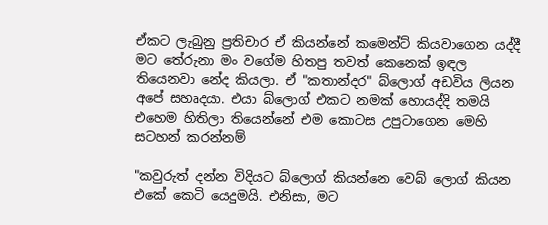ඒකට ලැබුනු ප්‍රතිචාර ඒ කියන්නේ කමෙන්ට් කියවාගෙන යද්දී මට තේරුනා මං වගේම හිතපු තවත් කෙනෙක් ඉඳල තියෙනවා නේද කියලා. ඒ "කතාන්දර" බ්ලොග් අඩවිය ලියන අපේ සහෘදයා. එයා බ්ලොග් එකට නමක් හොයද්දි තමයි එහෙම හිතිලා තියෙන්නේ එම කොටස උපුටාගෙන මෙහි සටහන් කරන්නම්

"කවුරුත් දන්න විදියට බ්ලොග් කියන්නෙ වෙබ් ලොග් කියන එකේ කෙටි යෙදුමයි. එනිසා, මට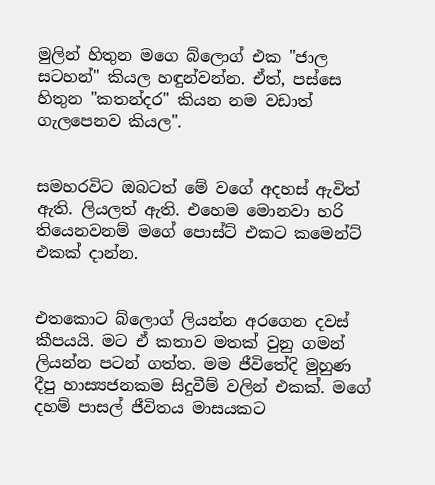මුලින් හිතුන මගෙ බ්ලොග් එක "ජාල සටහන්" කියල හඳුන්වන්න. ඒත්, පස්සෙ හිතුන "කතන්දර" කියන නම වඩාත් ගැලපෙනව කියල".


සමහරවිට ඔබටත් මේ වගේ අදහස් ඇවිත් ඇති. ලියලත් ඇති. එහෙම මොනවා හරි තියෙනවනම් මගේ පොස්ට් එකට කමෙන්ට් එකක් දාන්න.


එතකොට බ්ලොග් ලියන්න අරගෙන දවස් කීපයයි. මට ඒ කතාව මතක් වුනු ගමන් ලියන්න පටන් ගත්ත. මම ජීවිතේදි මුහුණ දීපු හාස්‍යජනකම සිදුවීම් වලින් එකක්. මගේ දහම් පාසල් ජීවිතය මාසයකට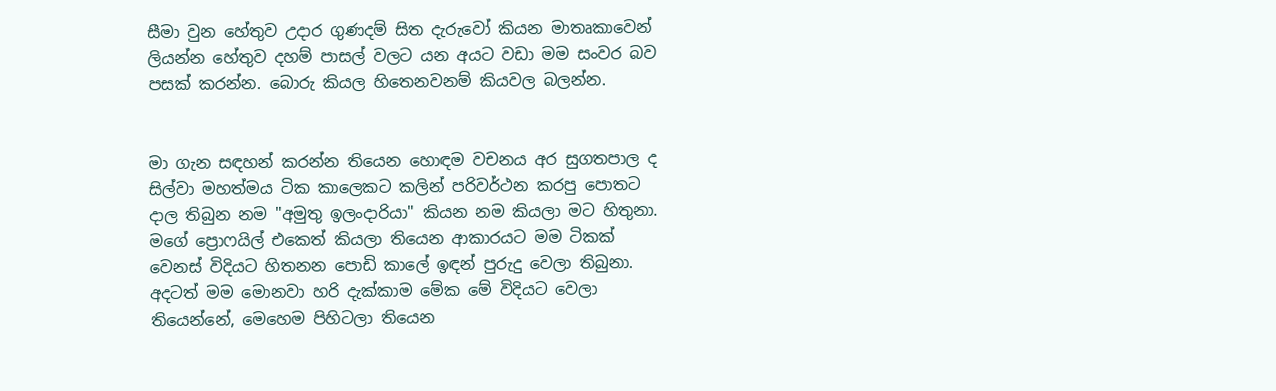සීමා වුන හේතුව උදාර ගුණදම් සිත දැරුවෝ කියන මාතෘකාවෙන් ලියන්න හේතුව දහම් පාසල් වලට යන අයට වඩා මම සංවර බව පසක් කරන්න. බොරු කියල හිතෙනවනම් කියවල බලන්න.


මා ගැන සඳහන් කරන්න තියෙන හොඳම වචනය අර සුගතපාල ද සිල්වා මහත්මය ටික කාලෙකට කලින් පරිවර්ථන කරපු පොතට දාල තිබුන නම "අමුතු ඉලංදාරියා" කියන නම කියලා මට හිතුනා. මගේ ප්‍රොෆයිල් එකෙත් කියලා තියෙන ආකාරයට මම ටිකක් වෙනස් විදියට හිතනන පොඩි කාලේ ඉඳන් පුරුදු වෙලා තිබුනා. අදටත් මම මොනවා හරි දැක්කාම මේක මේ විදියට වෙලා තියෙන්නේ, මෙහෙම පිහිටලා තියෙන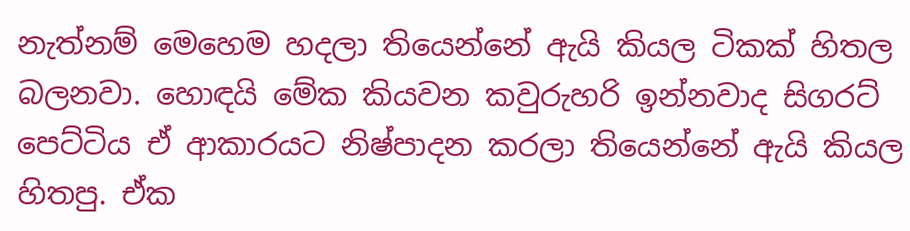නැත්නම් මෙහෙම හදලා තියෙන්නේ ඇයි කියල ටිකක් හිතල බලනවා. හොඳයි මේක කියවන කවුරුහරි ඉන්නවාද සිගරට් පෙට්ටිය ඒ ආකාරයට නිෂ්පාදන කරලා තියෙන්නේ ඇයි කියල හිතපු. ඒක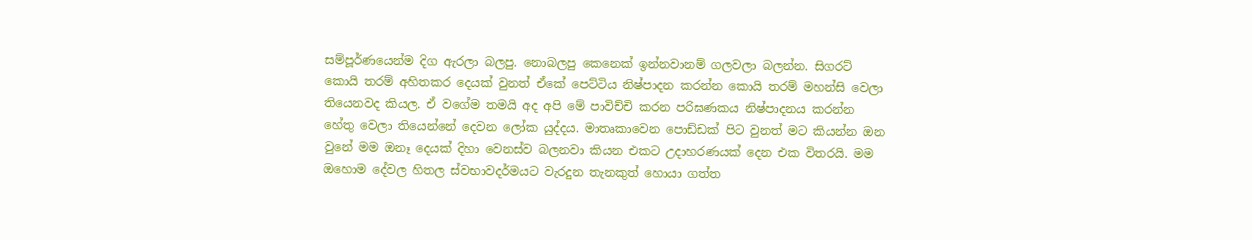සම්පූර්ණයෙන්ම දිග ඇරලා බලපු. නොබලපු කෙනෙක් ඉන්නවානම් ගලවලා බලන්න. සිගරට් කොයි තරම් අහිතකර දෙයක් වුනත් ඒකේ පෙට්ටිය නිෂ්පාදන කරන්න කොයි තරම් මහන්සි වෙලා තියෙනවද කියල. ඒ වගේම තමයි අද අපි මේ පාවිච්චි කරන පරිඝණකය නිෂ්පාදනය කරන්න හේතු වෙලා තියෙන්නේ දෙවන ලෝක යුද්දය. මාතෘකාවෙන පොඩ්ඩක් පිට වුනත් මට කියන්න ඔන වුනේ මම ඔනෑ දෙයක් දිහා වෙනස්ව බලනවා කියන එකට උදාහරණයක් දෙන එක විතරයි. මම ඔහොම දේවල හිතල ස්වභාවදර්මයට වැරදුන තැනකුත් හොයා ගත්ත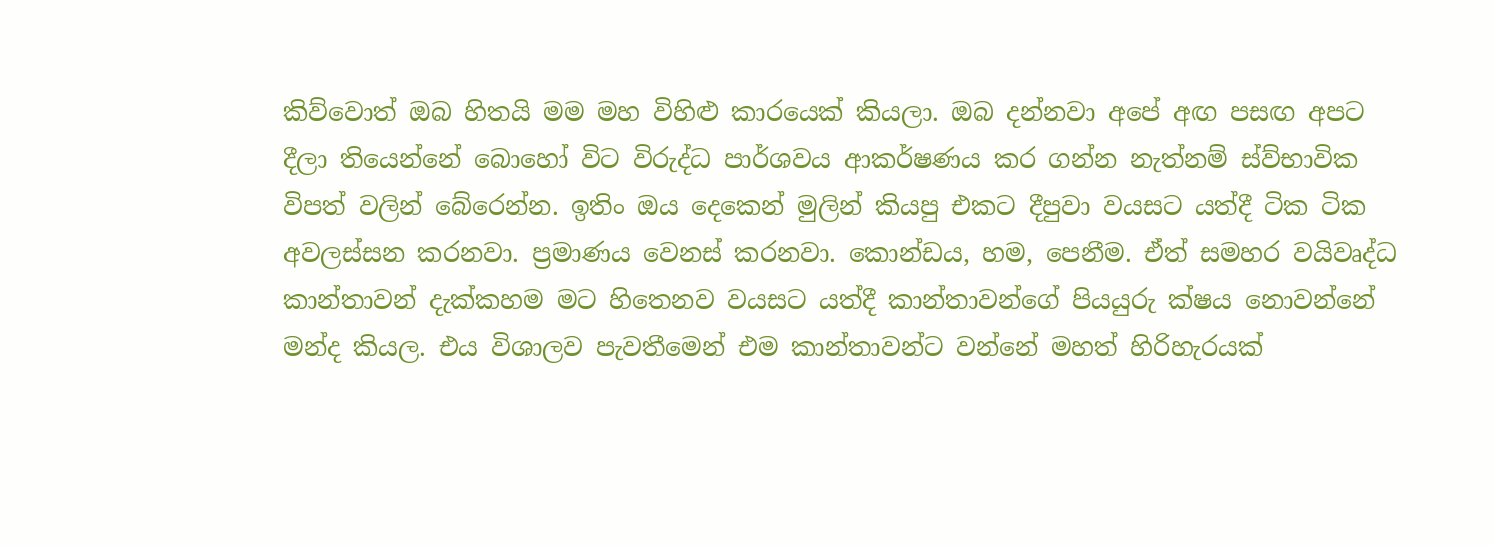කිව්වොත් ඔබ හිතයි මම මහ විහිළු කාරයෙක් කියලා. ඔබ දන්නවා අපේ අඟ පසඟ අපට දීලා තියෙන්නේ බොහෝ විට විරුද්ධ පාර්ශවය ආකර්ෂණය කර ගන්න නැත්නම් ස්ව්භාවික විපත් වලින් බේරෙන්න. ඉතිං ඔය දෙකෙන් මුලින් කියපු එකට දීපුවා වයසට යත්දී ටික ටික අවලස්සන කරනවා. ප්‍රමාණය වෙනස් කරනවා. කොන්ඩය, හම, පෙනීම. ඒත් සමහර වයිවෘද්ධ කාන්තාවන් දැක්කහම මට හිතෙනව වයසට යත්දී කාන්තාවන්ගේ පියයුරු ක්ෂය නොවන්නේ මන්ද කියල. එය විශාලව පැවතීමෙන් එම කාන්තාවන්ට වන්නේ මහත් හිරිහැරයක්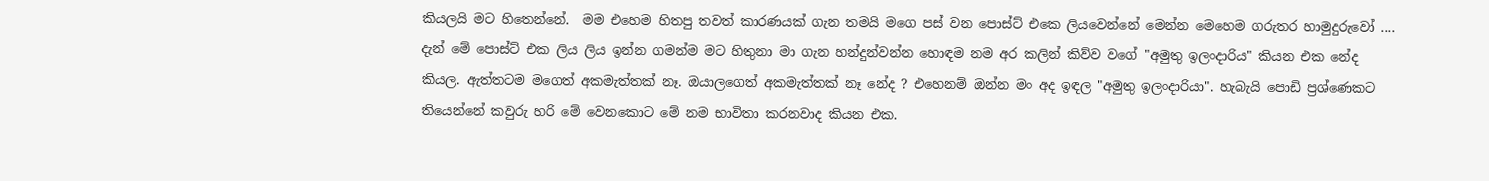කියලයි මට හිතෙන්නේ.  මම එහෙම හිතපු තවත් කාරණයක් ගැන තමයි මගෙ පස් වන පොස්ට් එකෙ ලියවෙන්නේ මෙන්න මෙහෙම ගරුතර හාමුදුරුවෝ .... දැන් මේ පොස්ට් එක ලිය ලිය ඉන්න ගමන්ම මට හිතුනා මා ගැන හන්දුන්වන්න හොඳම නම අර කලින් කිව්ව වගේ "අමුතු ඉලංදාරිය" කියන එක නේද කියල. ඇත්තටම මගෙත් අකමැත්තක් නෑ. ඔයාලගෙත් අකමැත්තක් නෑ නේද ? එහෙනම් ඔන්න මං අද ඉඳල "අමුතු ඉලංදාරියා". හැබැයි පොඩි ප්‍රශ්ණෙකට තියෙන්නේ කවුරු හරි මේ වෙනකොට මේ නම භාවිතා කරනවාද කියන එක.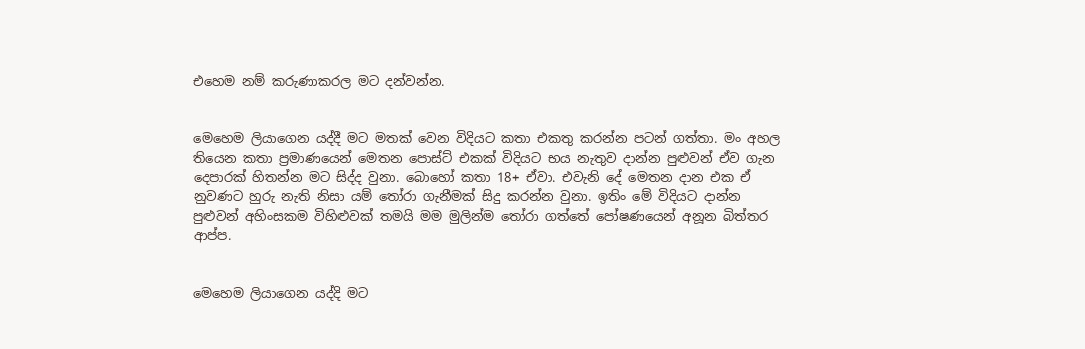එහෙම නම් කරුණාකරල මට දන්වන්න.


මෙහෙම ලියාගෙන යද්දී මට මතක් වෙන විදියට කතා එකතු කරන්න පටන් ගත්තා. මං අහල තියෙන කතා ප්‍රමාණයෙන් මෙතන පොස්ට් එකක් විදියට භය නැතුව දාන්න පුළුවන් ඒව ගැන දෙපාරක් හිතන්න මට සිද්ද වුනා. බොහෝ කතා 18+ ඒවා. එවැනි දේ මෙතන දාන එක ඒ නුවණට හුරු නැති නිසා යම් තෝරා ගැනීමක් සිදු කරන්න වුනා. ඉතිං මේ විදියට දාන්න පුළුවන් අහිංසකම විහිළුවක් තමයි මම මුලින්ම තෝරා ගත්තේ පෝෂණයෙන් අනූන බිත්තර ආප්ප.


මෙහෙම ලියාගෙන යද්දි මට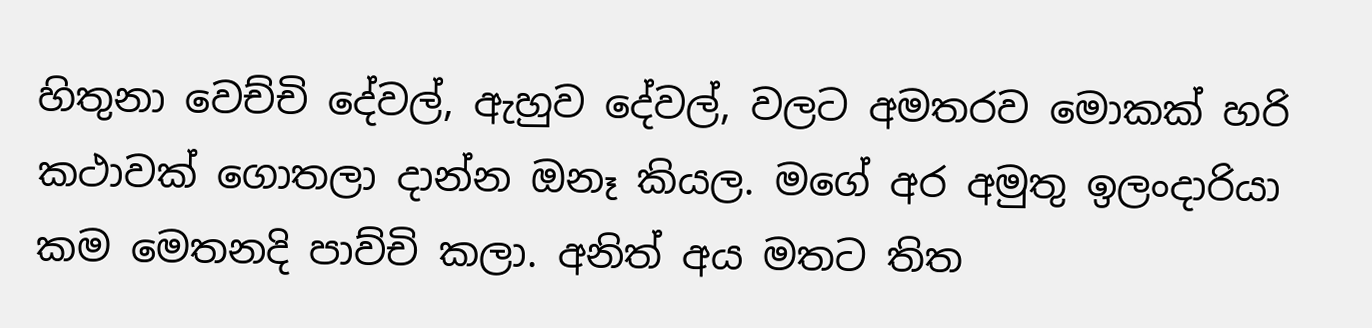හිතුනා වෙච්චි දේවල්, ඇහුව දේවල්, වලට අමතරව මොකක් හරි කථාවක් ගොතලා දාන්න ඔනෑ කියල. මගේ අර අමුතු ඉලංදාරියා කම මෙතනදි පාව්චි කලා. අනිත් අය මතට තිත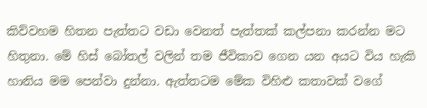කිව්වහම හිතන පැත්තට වඩා වෙනත් පැත්තක් කල්පනා කරන්න මට හිතුනා. මේ හිස් බෝතල් වලින් තම ජීවිකාව ගෙන යන අයට විය හැකි හානිය මම පෙන්වා දුන්නා. ඇත්තටම මේක විහිළු කතාවක් වගේ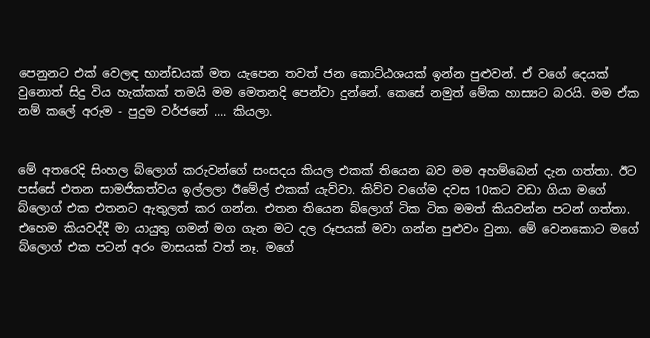පෙනුනට එක් වෙලඳ භාන්ඩයක් මත යැපෙන තවත් ජන කොට්ඨශයක් ඉන්න පුළුවන්. ඒ වගේ දෙයක් වුනොත් සිදු විය හැක්කක් තමයි මම මෙතනදි පෙන්වා දුන්නේ. කෙසේ නමුත් මේක හාස්‍යට බරයි. මම ඒක නම් කලේ අරුම - පුදුම වර්ජනේ .... කියලා.


මේ අතරෙදි සිංහල බ්ලොග් කරුවන්ගේ සංසදය කියල එකක් තියෙන බව මම අහම්බෙන් දැන ගත්තා. ඊට පස්සේ එතන සාමජිකත්වය ඉල්ලලා ඊමේල් එකක් යැව්වා. කිව්ව වගේම දවස 10කට වඩා ගියා මගේ බ්ලොග් එක එතනට ඇතුලත් කර ගන්න. එතන තියෙන බ්ලොග් ටික ටික මමත් කියවන්න පටන් ගත්තා. එහෙම කියවද්දී මා යායුතු ගමන් මග ගැන මට දල රූපයක් මවා ගන්න පුළුවං වුනා. මේ වෙනකොට මගේ බ්ලොග් එක පටන් අරං මාසයක් වත් නෑ. මගේ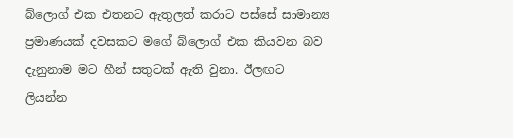බ්ලොග් එක එතනට ඇතුලත් කරාට පස්සේ සාමාන්‍ය ප්‍රමාණයක් දවසකට මගේ බ්ලොග් එක කියවන බව දැනුනාම මට හීන් සතුටක් ඇති වුනා. ඊලඟට ලියන්න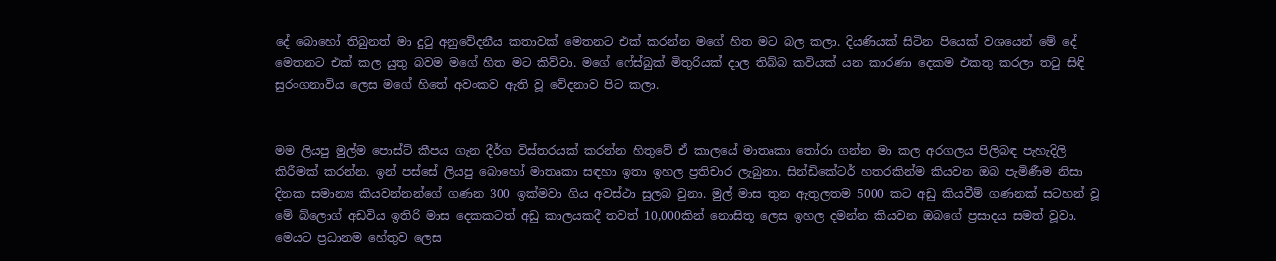දේ බොහෝ තිබුනත් මා දුටු අනුවේදනීය කතාවක් මෙතනට එක් කරන්න මගේ හිත මට බල කලා. දියණියක් සිටින පියෙක් වශයෙන් මේ දේ මෙතනට එක් කල යුතු බවම මගේ හිත මට කිව්වා. මගේ ෆේස්බුක් මිතුරියක් දාල තිබ්බ කවියක් යන කාරණා දෙකම එකතු කරලා තටු සිඳි සුරංගනාවිය ලෙස මගේ හිතේ අවංකව ඇති වූ වේදනාව පිට කලා.


මම ලියපු මුල්ම පොස්ට් කීපය ගැන දීර්ග විස්තරයක් කරන්න හිතුවේ ඒ කාලයේ මාතෘකා තෝරා ගන්න මා කල අරගලය පිලිබඳ පැහැදිලි කිරීමක් කරන්න. ඉන් පස්සේ ලියපු බොහෝ මාතෘකා සඳහා ඉතා ඉහල ප්‍රතිචාර ලැබුනා. සින්ඩිකේටර් හතරකින්ම කියවන ඔබ පැමිණීම නිසා දිනක සමාන්‍ය කියවන්නන්ගේ ගණන 300 ඉක්මවා ගිය අවස්ථා සුලබ වුනා. මුල් මාස තුන ඇතුලතම 5000 කට අඩු කියවීම් ගණනක් සටහන් වූ මේ බ්ලොග් අඩවිය ඉතිරි මාස දෙකකටත් අඩු කාලයකදී තවත් 10,000කින් නොසිතූ ලෙස ඉහල දමන්න කියවන ඔබගේ ප්‍රසාදය සමත් වූවා. මෙයට ප්‍රධානම හේතුව ලෙස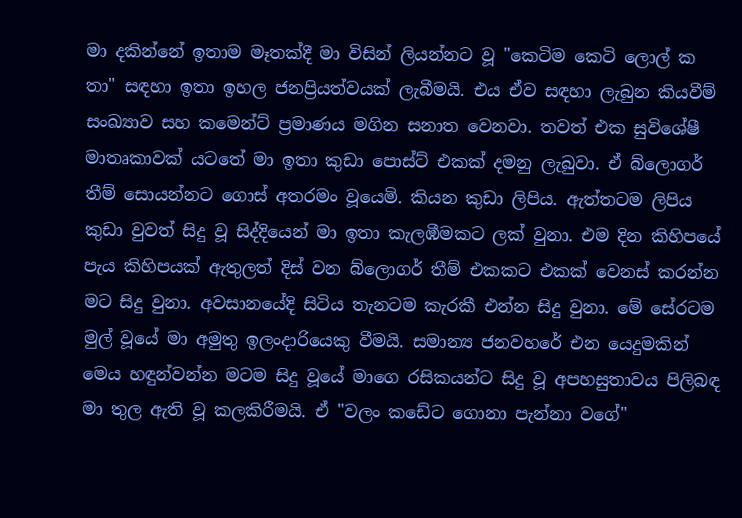මා දකින්නේ ඉතාම මෑතක්දී මා විසින් ලියන්නට වූ "කෙටිම කෙටි ලොල් ක තා" සඳහා ඉතා ඉහල ජනප්‍රියත්වයක් ලැබීමයි. එය ඒව සඳහා ලැබුන කියවීම් සංඛ්‍යාව සහ කමෙන්ට් ප්‍රමාණය මගින සනාත වෙනවා. තවත් එක සුවිශේෂී මාතෘකාවක් යටතේ මා ඉතා කුඩා පොස්ට් එකක් දමනු ලැබුවා. ඒ බ්ලොගර් තීම් සොයන්නට ගොස් අතරමං වූයෙමි. කියන කුඩා ලිපිය. ඇත්තටම ලිපිය කුඩා වුවත් සිදු වූ සිද්දියෙන් මා ඉතා කැලඹීමකට ලක් වුනා. එම දින කිහිපයේ පැය කිහිපයක් ඇතුලත් දිස් වන බ්ලොගර් තීම් එකකට එකක් වෙනස් කරන්න මට සිදු වුනා. අවසානයේදි සිටිය තැනටම කැරකී එන්න සිදු වුනා. මේ සේරටම මුල් වූයේ මා අමුතු ඉලංදාරියෙකු වීමයි. සමාන්‍ය ජනවහරේ එන යෙදුමකින් මෙය හඳුන්වන්න මටම සිදු වූයේ මාගෙ රසිකයන්ට සිදු වූ අපහසුතාවය පිලිබඳ මා තුල ඇති වූ කලකිරීමයි. ඒ "වලං කඩේට ගොනා පැන්නා වගේ"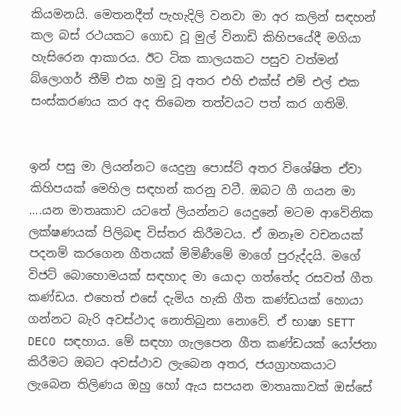කියමනයි. මෙතනදීත් පැහැදිලි වනවා මා අර කලින් සඳහන් කල බස් රථයකට ගොඩ වූ මුල් විනාඩි කිහිපයේදී මගියා හැසිරෙන ආකාරය. ඊට ටික කාලයකට පසුව වත්මන් බ්ලොගර් තීම් එක හමු වූ අතර එහි එක්ස් එම් එල් එක සංස්කරණය කර අද තිබෙන තත්වයට පත් කර ගතිමි.


ඉන් පසු මා ලියන්නට යෙදුනු පොස්ට් අතර විශේෂිත ඒවා කිහිපයක් මෙහිල සඳහන් කරනු වටී. ඔබට ගී ගයන මා ....යන මාතෘකාව යටතේ ලියන්නට යෙදුනේ මටම ආවේනික ලක්ෂණයක් පිලිබඳ විස්තර කිරීමටය. ඒ ඔනෑම වචනයක් පදනම් කරගෙන ගීතයක් මිමිණීමේ මාගේ පුරුද්දයි. මගේ විජට් බොහොමයක් සඳහාද මා යොදා ගත්තේද රසවත් ගීත කණ්ඩය. එහෙත් එසේ දැමිය හැකි ගීත කණ්ඩයක් හොයා ගන්නට බැරි අවස්ථාද නොතිබුනා නොවේ. ඒ භාෂා SETT DECO සඳහාය. මේ සඳහා ගැලපෙන ගීත කණ්ඩයක් යෝජනා කිරීමට ඔබට අවස්ථාව ලැබෙන අතර, ජයග්‍රාහකයාට ලැබෙන තිලිණය ඔහු හෝ ඇය සපයන මාතෘකාවක් ඔස්සේ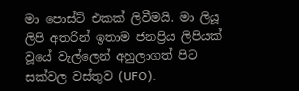මා පොස්ට් එකක් ලිවීමයි. මා ලියූ ලිපි අතරින් ඉතාම ජනප්‍රිය ලිපියක් වූයේ වැල්ලෙන් අහුලාගත් පිට සක්වල වස්තුව (UFO).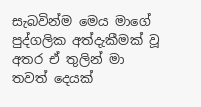සැබවින්ම මෙය මාගේ පුද්ගලික අත්දැකීමක් වූ අතර ඒ තුලින් මා තවත් දෙයක්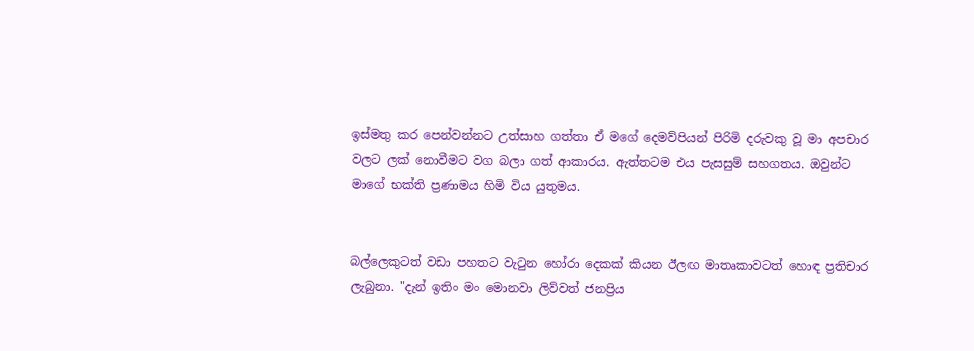ඉස්මතු කර පෙන්වන්නට උත්සාහ ගත්තා ඒ මගේ දෙමව්පියන් පිරිමි දරුවකු වූ මා අපචාර වලට ලක් නොවීමට වග බලා ගත් ආකාරය. ඇත්තටම එය පැසසුම් සහගතය. ඔවුන්ට මාගේ භක්ති ප්‍රණාමය හිමි විය යුතුමය.


බල්ලෙකුටත් වඩා පහතට වැටුන හෝරා දෙකක් කියන ඊලඟ මාතෘකාවටත් හොඳ ප්‍රතිචාර ලැබුනා. "දැන් ඉතිං මං මොනවා ලිව්වත් ජනප්‍රිය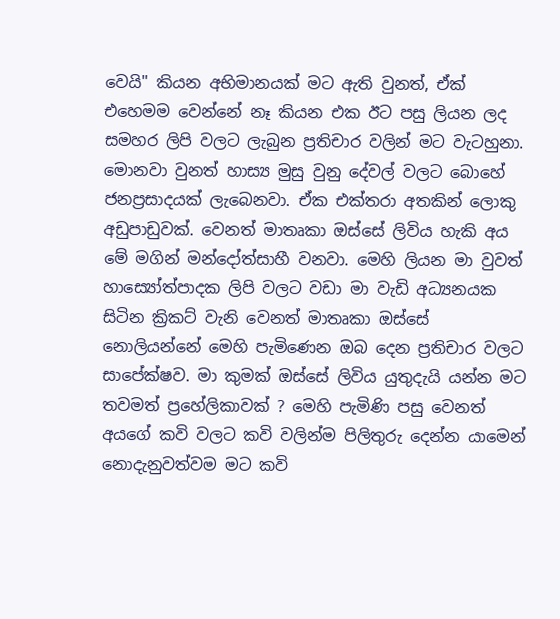වෙයි" කියන අභිමානයක් මට ඇති වුනත්, ඒක් එහෙමම වෙන්නේ නෑ කියන එක ඊට පසු ලියන ලද සමහර ලිපි වලට ලැබුන ප්‍රතිචාර වලින් මට වැටහුනා. මොනවා වුනත් හාස්‍ය මුසු වුනු දේවල් වලට බොහේ ජනප්‍රසාදයක් ලැබෙනවා. ඒක එක්තරා අතකින් ලොකු අඩුපාඩුවක්. වෙනත් මාතෘකා ඔස්සේ ලිවිය හැකි අය මේ මගින් මන්දෝත්සාහී වනවා. මෙහි ලියන මා වුවත් හාස්‍යෝත්පාදක ලිපි වලට වඩා මා වැඩි අධ්‍යනයක සිටින ක්‍රිකට් වැනි වෙනත් මාතෘකා ඔස්සේ නොලියන්නේ මෙහි පැමිණෙන ඔබ දෙන ප්‍රතිචාර වලට සාපේක්ෂව. මා කුමක් ඔස්සේ ලිවිය යුතුදැයි යන්න මට තවමත් ප්‍රහේලිකාවක් ? මෙහි පැමිණි පසු වෙනත් අයගේ කවි වලට කවි වලින්ම පිලිතුරු දෙන්න යාමෙන් නොදැනුවත්වම මට කවි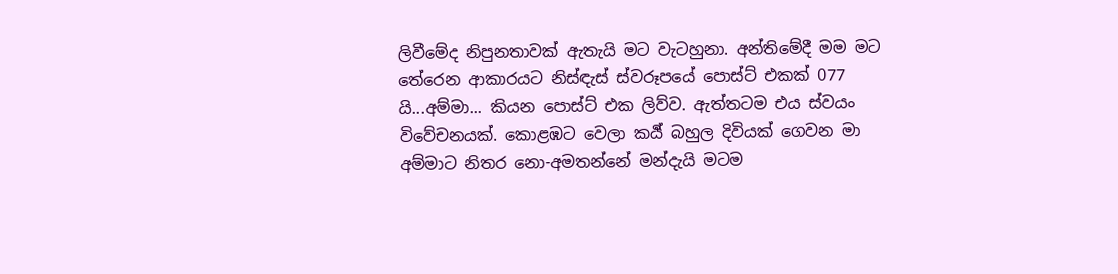ලිවීමේද නිපුනතාවක් ඇතැයි මට වැටහුනා. අන්තිමේදී මම මට තේරෙන ආකාරයට නිස්ඳැස් ස්වරූපයේ පොස්ට් එකක් 077 යි...අම්මා... කියන පොස්ට් එක ලිව්ව. ඇත්තටම එය ස්ව‍යං විවේචනයක්. කොළඹට වෙලා කර්‍ය් බහුල දිවියක් ගෙවන මා අම්මාට නිතර නො-අමතන්නේ මන්දැයි මටම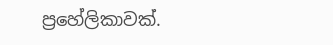ප්‍රහේලිකාවක්.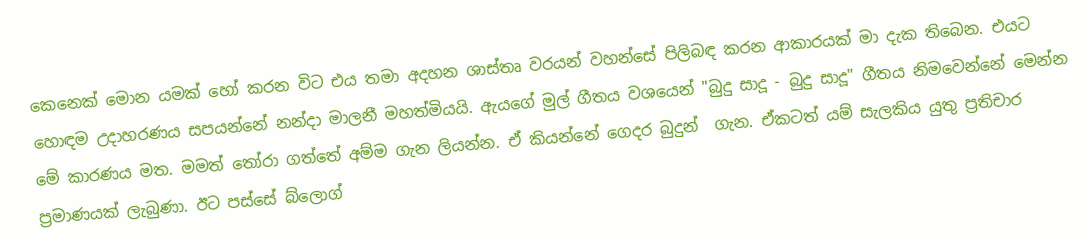කෙනෙක් මොන යමක් හෝ කරන විට එය තමා අදහන ශාස්තෘ වරයන් වහන්සේ පිලිබඳ කරන ආකාරයක් මා දැක තිබෙන. එයට හොඳම උදාහරණය සපයන්නේ නන්දා මාලනී මහත්මියයි. ඇයගේ මුල් ගීතය වශයෙන් "බුදු සාදූ - බුදු සාදූ" ගීතය නිමවෙන්නේ මෙන්න මේ කාරණය මත. මමත් තෝරා ගත්තේ අම්ම ගැන ලියන්න. ඒ කියන්නේ ගෙදර බුදුන්  ගැන. ඒකටත් යම් සැලකිය යුතු ප්‍රතිචාර ප්‍රමාණයක් ලැබුණා. ඊට පස්සේ බ්ලොග්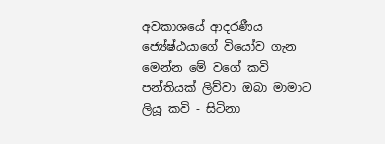අවකාශයේ ආදරණීය ජ්‍යේෂ්ඨයාගේ වියෝව ගැන මෙන්න මේ වගේ කවි පන්තියක් ලිව්වා ඔබා මාමාට ලියූ කවි - සිටිනා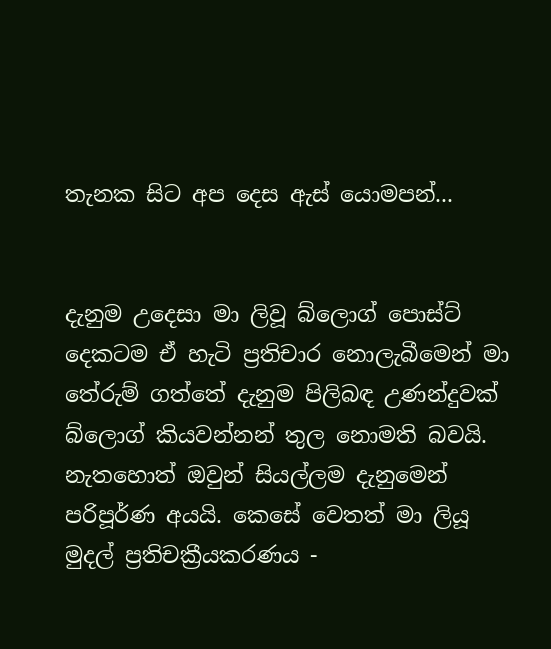තැනක සිට අප දෙස ඇස් යොමපන්...


දැනුම උදෙසා මා ලිවූ බ්ලොග් පොස්ට් දෙකටම ඒ හැටි ප්‍රතිචාර නොලැබීමෙන් මා තේරුම් ගත්තේ දැනුම පිලිබඳ උණන්දුවක් බ්ලොග් කියවන්නන් තුල නොමති බවයි. නැතහොත් ඔවුන් සියල්ලම දැනුමෙන් පරිපූර්ණ අයයි. කෙසේ වෙතත් මා ලියූ මුදල් ප්‍රතිචක්‍රීයකරණය -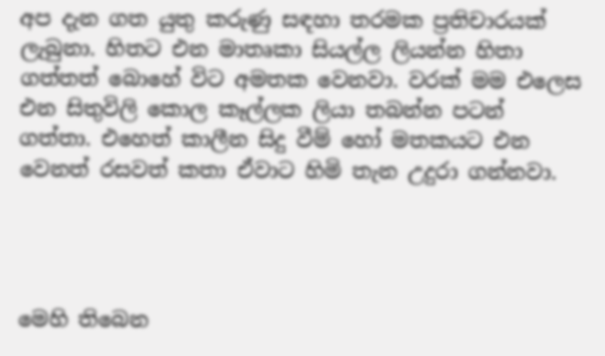අප දැන ගත යුතු කරුණු සඳහා තරමක ප්‍රතිචාරයක් ලැබුනා. හිතට එන මාතෘකා සියල්ල ලියන්න හිතා ගත්තත් බොහේ විට අමතක වෙනවා. වරක් මම එලෙස එන සිතුවිලි කොල කෑල්ලක ලියා තබන්න පටන් ගත්තා. එහෙත් කාලීන සිදු වීම් හෝ මතකයට එන වෙනත් රසවත් කතා ඒවාට හිමි තැන උදුරා ගන්නවා.




මෙහි තිබෙන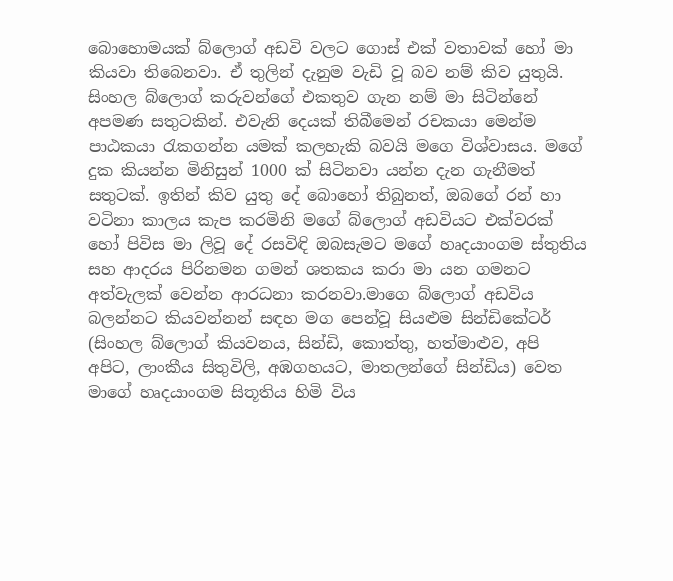බොහොමයක් බ්ලොග් අඩවි වලට ගොස් එක් වතාවක් හෝ මා කියවා තිබෙනවා. ඒ තුලින් දැනුම වැඩි වූ බව නම් කිව යුතුයි. සිංහල බ්ලොග් කරුවන්ගේ එකතුව ගැන නම් මා සිටින්නේ අපමණ සතුටකින්. එවැනි දෙයක් තිබීමෙන් රචකයා මෙන්ම පාඨකයා රැකගන්න යමක් කලහැකි බවයි මගෙ විශ්වාසය. මගේ දුක කියන්න මිනිසුන් 1000 ක් සිටිනවා යන්න දැන ගැනීමත් සතුටක්. ඉතින් කිව යුතු දේ බොහෝ තිබුනත්, ඔබගේ රන් හා වටිනා කාලය කැප කරමිනි මගේ බ්ලොග් අඩවියට එක්වරක් හෝ පිවිස මා ලිවූ දේ රසවිඳි ඔබසැමට මගේ හෘදයාංගම ස්තුතිය සහ ආදරය පිරිනමන ගමන් ශතකය කරා මා යන ගමනට අත්වැලක් වෙන්න ආරධනා කරනවා.මාගෙ බ්ලොග් අඩවිය බලන්නට කියවන්නන් සඳහ මග පෙන්වූ සියළුම සින්ඩිකේටර් (සිංහල බ්ලොග් කියවනය, සින්ඩි, කොත්තු, හත්මාළුව, අපි අපිට, ලාංකීය සිතුවිලි, අඹගහයට, මාතලන්ගේ සින්ඩිය) වෙත මාගේ හෘදයාංගම සිතූතිය හිමි විය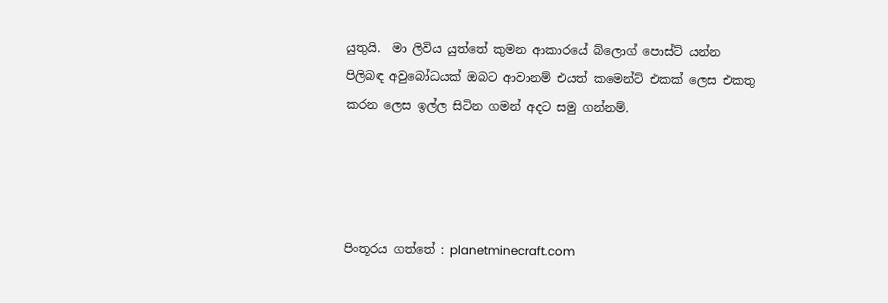යුතුයි.  මා ලිවිය යුත්තේ කුමන ආකාරයේ බ්ලොග් පොස්ට් යන්න පිලිබඳ අවුබෝධයක් ඔබට ආවානම් එයත් කමෙන්ට් එකක් ලෙස එකතු කරන ලෙස ඉල්ල සිටින ගමන් අදට සමු ගන්නම්.




පිංතූරය ගත්තේ : planetminecraft.com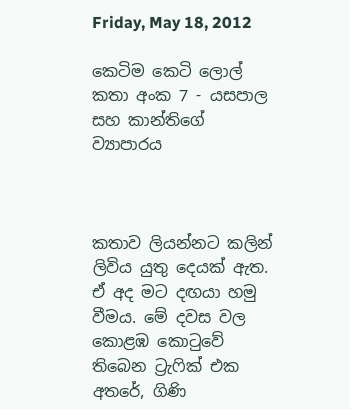Friday, May 18, 2012

කෙටිම කෙටි ලොල් කතා අංක 7 - යසපාල සහ කාන්තිගේ ව්‍යාපාරය



කතාව ලියන්නට කලින් ලිවිය යුතු දෙයක් ඇත. ඒ අද මට දඟයා හමු වීමය. මේ දවස වල කොළඹ කොටුවේ තිබෙන ට්‍රැෆික් එක අතරේ, ගිණි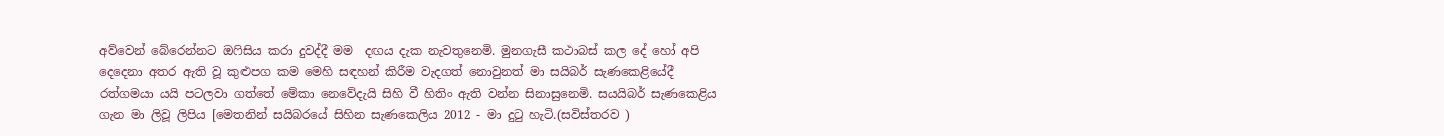අව්වෙන් බේරෙන්නට ඔෆිසිය කරා දුවද්දී මම  දඟය දැක නැවතුනෙමි. මුනගැසී කථාබස් කල දේ හෝ අපි දෙදෙනා අතර ඇති වූ කුළුපග කම මෙහි සඳහන් කිරීම වැදගත් නොවුනත් මා සයිබර් සැණකෙළියේදී රත්ගමයා යයි පටලවා ගත්තේ මේකා නෙවේදැයි සිහි වී හිතිං ඇති වන්න සිනාසුනෙමි. සයයිබර් සැණකෙළිය ගැන මා ලිවූ ලිපිය [මෙතනින් සයිබරයේ සිහින සැණකෙලිය 2012 - මා දුටු හැටි.(සවිස්තරව )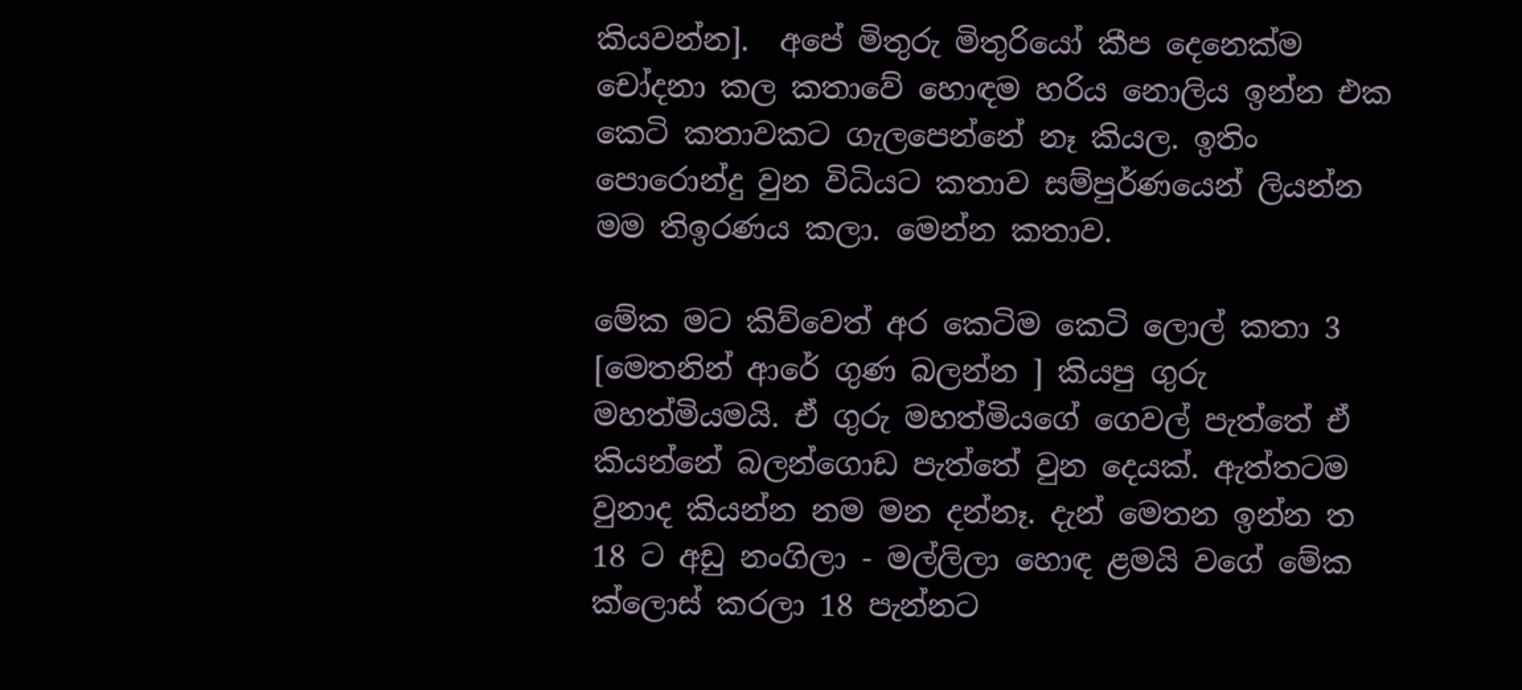කියවන්න].  අපේ මිතුරු මිතුරියෝ කීප දෙනෙක්ම චෝදනා කල කතාවේ හොඳම හරිය නොලිය ඉන්න එක කෙටි කතාවකට ගැලපෙන්නේ නෑ කියල. ඉතිං පොරොන්දු වුන විධියට කතාව සම්පුර්ණයෙන් ලියන්න මම තිඉරණය කලා. මෙන්න කතාව.

මේ‍ක මට කිව්වෙත් අර කෙටිම කෙටි ලොල් කතා 3 [මෙතනින් ආරේ ගුණ බලන්න ] කියපු ගුරු මහත්මියමයි. ඒ ගුරු මහත්මියගේ ගෙවල් පැත්තේ ඒ කියන්නේ බලන්ගොඩ පැත්තේ වුන දෙයක්. ඇත්තටම වුනාද කියන්න නම මන දන්නෑ. දැන් මෙතන ඉන්න ත 18 ට අඩු නංගිලා - මල්ලිලා හොඳ ළමයි වගේ මේක ක්ලොස් කරලා 18 පැන්නට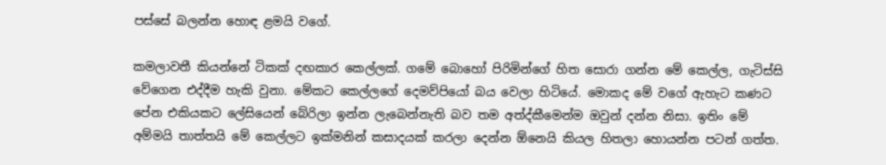පස්සේ බලන්න හොඳ ළමයි වගේ.

කමලාවතී කියන්නේ ටිකක් දඟකාර කෙල්ලක්. ගමේ බොහෝ පිරිමින්ගේ හිත සොරා ගන්න මේ කෙල්ල, ගැටිස්සි වේගෙන එද්දීම හැකි වුනා. මේකට කෙල්ලගේ දෙමව්පියෝ බය වෙලා හිටියේ. මොකද මේ වගේ ඇහැට කණට පේන එකියකට ලේසියෙන් බේරිලා ඉන්න ලැබෙන්නැති බව තම අත්ද්කීමෙන්ම ඔවුන් දන්න නිසා. ඉතිං මේ අම්මයි තාත්තයි මේ කෙල්ලට ඉක්මනින් කසාදයක් කරලා දෙන්න ඕනෙයි කියල හිතලා හොයන්න පටන් ගත්ත.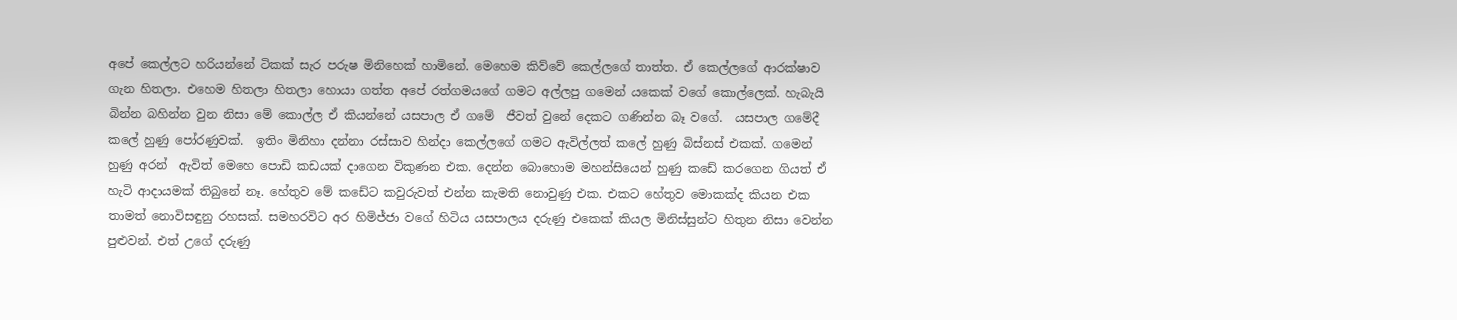අපේ කෙල්ලට හරියන්නේ ටිකක් සැර පරුෂ මිනිහෙක් හාමිනේ. මෙහෙම කිව්වේ කෙල්ලගේ තාත්ත. ඒ කෙල්ලගේ ආරක්ෂාව ගැන හිතලා. එහෙම හිතලා හිතලා හොයා ගත්ත අපේ රත්ගමයගේ ගමට අල්ලපු ගමෙන් යකෙක් වගේ කොල්ලෙක්. හැබැයි බින්න බහින්න වුන නිසා මේ කොල්ල ඒ කියන්නේ යසපාල ඒ ගමේ  ජීවත් වුනේ දෙකට ගණින්න බෑ වගේ.  යසපාල ගමේදී කලේ හුණු පෝරණුවක්.  ඉතිං මිනිහා දන්නා රස්සාව හින්දා කෙල්ලගේ ගමට ඇවිල්ලත් කලේ හුණු බිස්නස් එකක්. ගමෙන් හුණු අරන්  ඇවිත් මෙහෙ පොඩි කඩයක් දාගෙන විකුණන එක. දෙන්න බොහොම මහන්සියෙන් හුණු කඩේ කරගෙන ගියත් ඒ හැටි ආදායමක් තිබුනේ නෑ. හේතුව මේ කඩේට කවුරුවත් එන්න කැමති නොවුණු එක. එකට හේතුව මොකක්ද කියන එක තාමත් නොවිසඳුනු රහසක්. සමහරවිට අර හිමිජ්ජා වගේ හිටිය යසපාලය දරුණු එකෙක් කියල මිනිස්සුන්ට හිතුන නිසා වෙන්න පුළුවන්. එත් උගේ දරුණු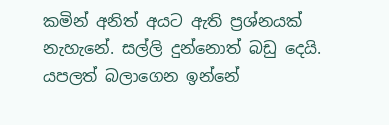කමින් අනිත් අයට ඇති ප්‍රශ්නයක් නැහැනේ. සල්ලි දුන්නොත් බඩු දෙයි. යපලත් බලාගෙන ඉන්නේ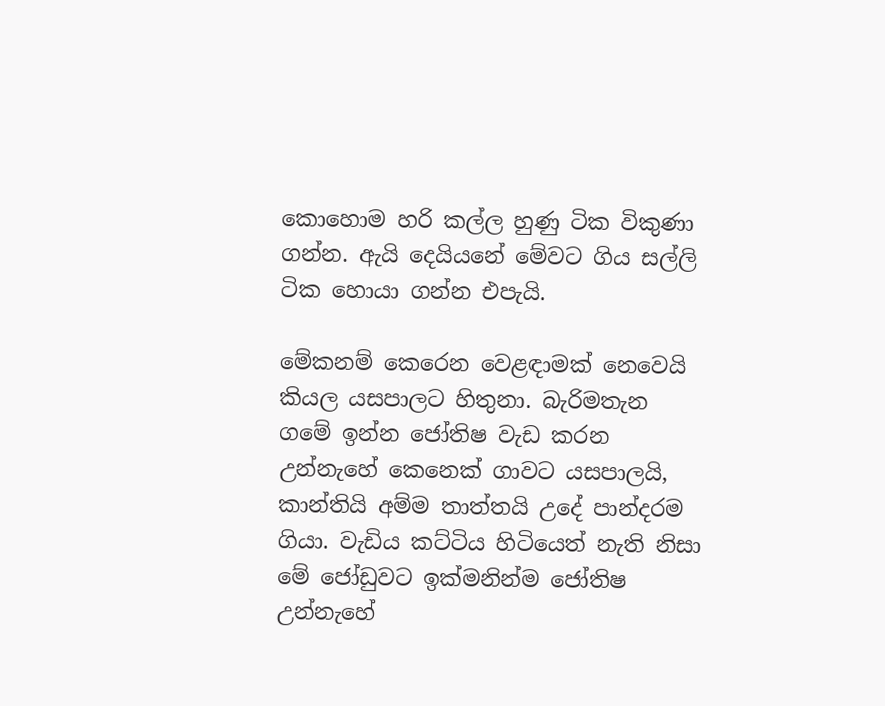කොහොම හරි කල්ල හුණු ටික විකුණා ගන්න. ඇයි දෙයියනේ මේවට ගිය සල්ලි ටික හොයා ගන්න එපැයි.

මේකනම් කෙරෙන වෙළඳාමක් නෙවෙයි කියල යසපාලට හිතුනා. බැරිමතැන ගමේ ඉන්න ජෝතිෂ වැඩ කරන උන්නැහේ කෙනෙක් ගාවට යසපාලයි, කාන්තියි අම්ම තාත්තයි උදේ පාන්දරම ගියා. වැඩිය කට්ටිය හිටියෙත් නැති නිසා මේ ජෝඩුවට ඉක්මනින්ම ජෝතිෂ උන්නැහේ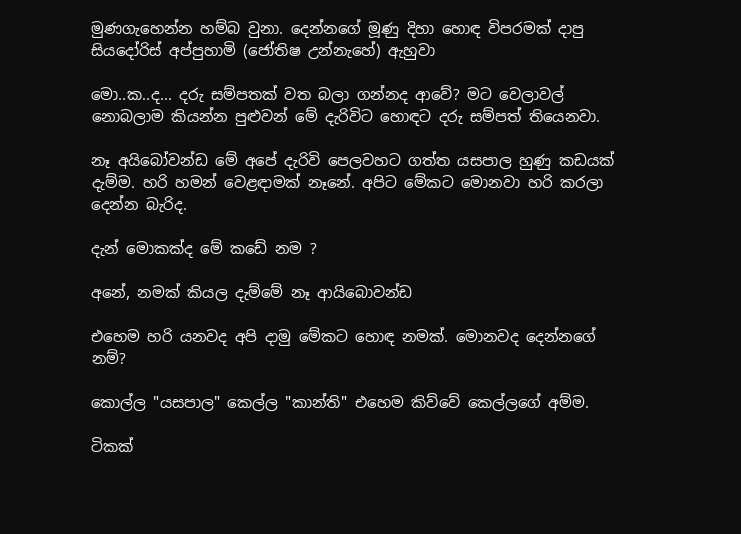මුණගැහෙන්න හම්බ වුනා. දෙන්නගේ මූණු දිහා හොඳ විපරමක් දාපු සියදෝරිස් අප්පුහාමි (ජෝතිෂ උන්නැහේ) ඇහුවා

මො..ක..ද... දරු සම්පතක් වත බලා ගන්නද ආවේ? මට වෙලාවල් නොබලාම කියන්න පුළුවන් මේ දැරිවිට හොඳට දරු සම්පත් තියෙනවා.

නෑ අයිබෝවන්ඩ මේ අපේ දැරිවි පෙලවහට ගත්ත යසපාල හුණු කඩයක් දැම්ම. හරි හමන් වෙළඳාමක් නෑනේ. අපිට මේකට මොනවා හරි කරලා දෙන්න බැරිද.

දැන් මොකක්ද මේ කඩේ නම ?

අනේ, නමක් කියල දැම්මේ නෑ ආයිබොවන්ඩ

එහෙම හරි යනවද අපි දාමු මේකට හොඳ නමක්. මොනවද දෙන්නගේ නම්?

කොල්ල "යසපාල" කෙල්ල "කාන්ති" එහෙම කිව්වේ කෙල්ලගේ අම්ම.

ටිකක්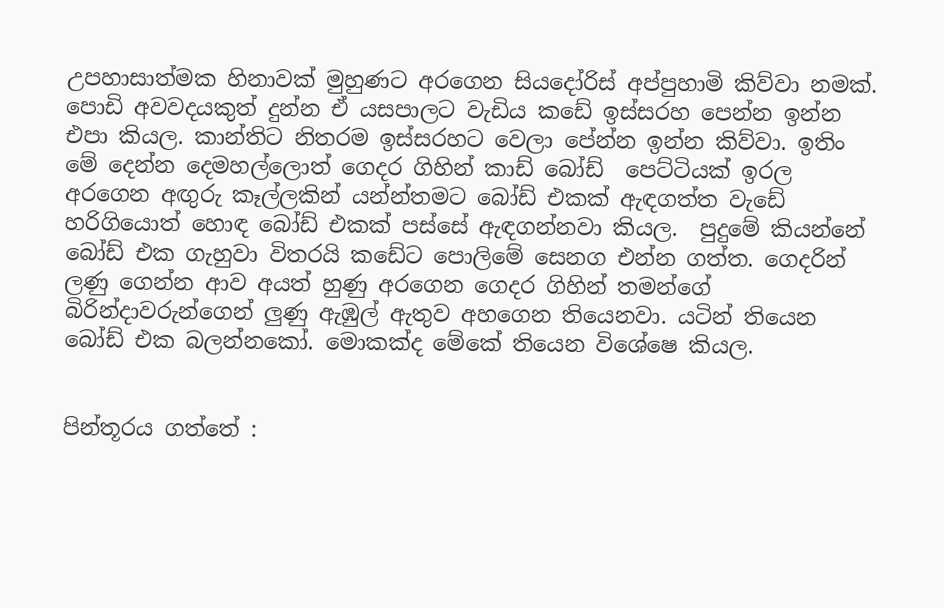උපහාසාත්මක හිනාවක්‌ මුහුණට අරගෙන සියදෝරිස් අප්පුහාමි කිව්වා නමක්. පොඩි අවවදයකුත් දුන්න ඒ යසපාලට වැඩිය කඩේ ඉස්සරහ පෙන්න ඉන්න එපා කියල. කාන්තිට නිතරම ඉස්සරහට වෙලා පේන්න ඉන්න කිව්වා. ඉතිං මේ දෙන්න දෙමහල්ලොත් ගෙදර ගිහින් කාඩ් බෝඩ්  පෙට්ටියක් ඉරල අරගෙන අඟුරු කෑල්ලකින් යන්න්තමට බෝඩ් එකක් ඇඳගත්ත වැඩේ හරිගියොත් හොඳ බෝඩ් එකක් පස්සේ ඇඳගන්නවා කියල.  පුදුමේ කියන්නේ බෝඩ් එක ගැහුවා විතරයි කඩේට පොලිමේ සෙනග එන්න ගත්ත. ගෙදරින් ලණු ගෙන්න ආව අයත් හුණු අරගෙන ගෙදර ගිහින් තමන්ගේ බිරින්දාවරුන්ගෙන් ලුණු ඇඹුල් ඇතුව අහගෙන තියෙනවා. යටින් තියෙන බෝඩ් එක බලන්නකෝ. මොකක්ද මේකේ තියෙන විශේෂෙ කියල.


පින්තූරය ගත්තේ :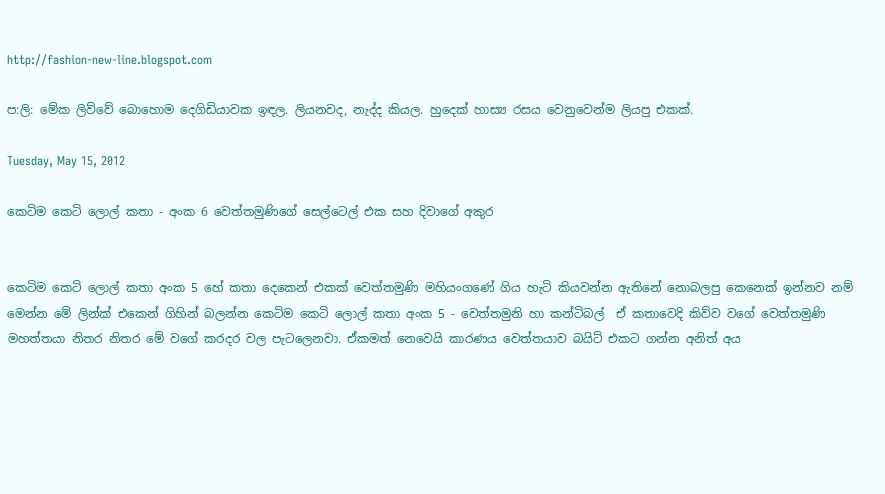http://fashion-new-line.blogspot.com

ප:ලි: මේක ලිව්වේ බොහොම දෙගිඩියාවක ඉඳල. ලියනවද, නැද්ද කියල. හුදෙක් හාස්‍ය රසය වෙනුවෙන්ම ලියපු එකක්.

Tuesday, May 15, 2012

කෙටිම කෙටි ලොල් කතා - අංක 6 වෙත්තමුණිගේ සෙල්ටෙල් එක සහ දිවාගේ අකුර


කෙටිම කෙටි ලොල් කතා අංක 5 හේ කතා දෙකෙන් එකක් වෙත්තමුණි මහියංගණේ ගිය හැටි කියවන්න ඇතිනේ නොබලපු කෙනෙක් ඉන්නව නම් මෙන්න මේ ලින්ක් එකෙන් ගිහින් බලන්න කෙටිම කෙටි ලොල් කතා අංක 5 - වෙත්තමුනි හා කන්ටිබල්  ඒ කතාවෙදි කිව්ව වගේ වෙත්තමුණි මහත්තයා නිතර නිතර මේ වගේ කරදර වල පැටලෙනවා. ඒකමත් නෙවෙයි කාරණය වෙත්තයාව බයිට් එකට ගන්න අනිත් අය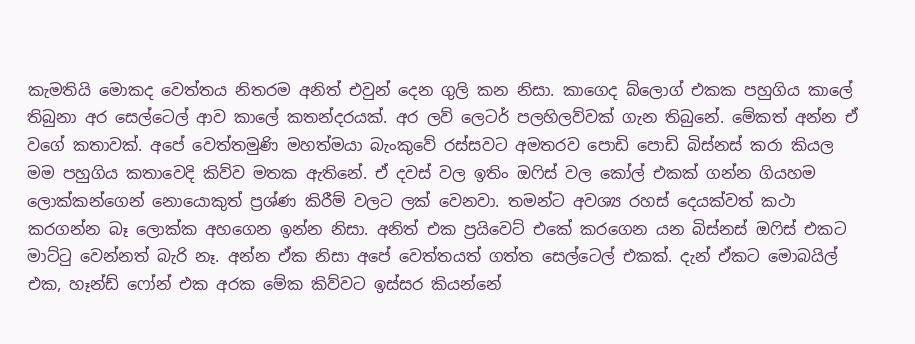කැමතියි මොකද වෙත්තය නිතරම අනිත් එවුන් දෙන ගුලි කන නිසා. කාගෙද බ්ලොග් එකක පහුගිය කාලේ තිබුනා අර සෙල්ටෙල් ආව කාලේ කතන්දරයක්. අර ලව් ලෙටර් පලහිලව්වක් ගැන තිබුනේ. මේකත් අන්න ඒ වගේ කතාවක්. අපේ වෙත්තමුණි මහත්මයා බැංකුවේ රස්සවට අමතරව පොඩි පොඩි බිස්නස් කරා කියල මම පහුගිය කතාවෙදි කිව්ව මතක ඇතිනේ. ඒ දවස් වල ඉතිං ඔෆිස් වල කෝල් එකක් ගන්න ගියහම ලොක්කන්ගෙන් නොයොකුත් ප්‍රශ්ණ කිරීම් වලට ලක් වෙනවා. තමන්ට අවශ්‍ය රහස් දෙයක්වත් කථා කරගන්න බෑ ලොක්ක අහගෙන ඉන්න නිසා. අනිත් එක ප්‍රයිවෙට් එකේ කරගෙන යන බිස්නස් ඔෆිස් එකට මාට්ටු වෙන්නත් බැරි නෑ. අන්න ඒක නිසා අපේ වෙත්තයත් ගත්ත සෙල්ටෙල් එකක්. දැන් ඒකට මොබයිල් එක, හෑන්ඩ් ෆෝන් එක අරක මේක කිව්වට ඉස්සර කියන්නේ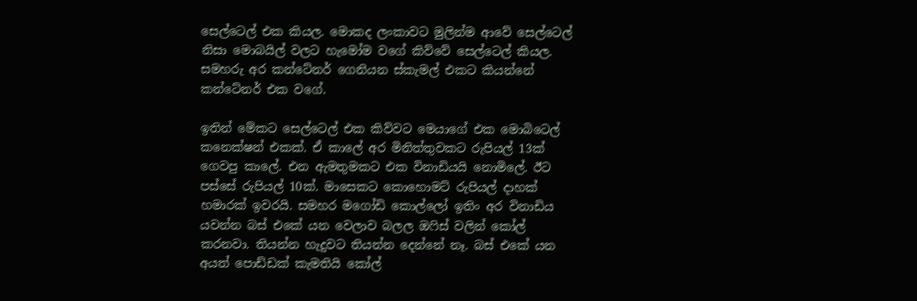සෙල්ටෙල් එක කියල. මොකද ලංකාවට මුලින්ම ආවේ සෙල්ටෙල් නිසා මොබයිල් වලට හැමෝම වගේ කිව්වේ සෙල්ටෙල් කියල. සමහරු අර කන්ටේනර් ගෙනියන ස්කැමල් එකට කියන්නේ කන්ටේනර් එක වගේ.

ඉතින් මේකට සෙල්ටෙල් එක කිව්වට මෙයාගේ එක මොබිටෙල් කනෙක්ෂන් එකක්. ඒ කාලේ අර මිනිත්තුවකට රුපියල් 13ක් ගෙවපු කාලේ. එන ඇමතුමකට එක විනාඩියයි නොමිලේ. ඊට පස්සේ රුපියල් 10ක්. මාසෙකට කොහොමට් රුපියල් දාහක් හමාරක් ඉවරයි. සමහර මගෝඩි කොල්ලෝ ඉතිං අර විනාඩිය යවන්න බස් එකේ යන වෙලාව බලල ඔෆිස් වලින් කෝල් කරනවා. තියන්න හැදුවට තියන්න දෙන්නේ නෑ. බස් එකේ යන අයත් පොඩ්ඩක් කැමතියි කෝල්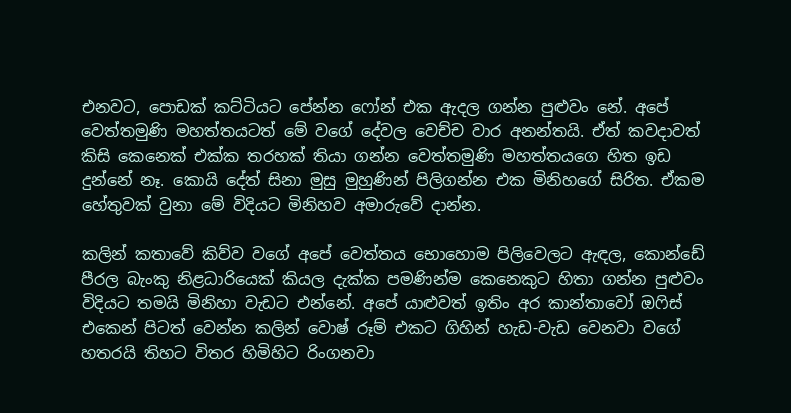එනවට, පොඩක් කට්ටියට පේන්න ෆෝන් එක ඇදල ගන්න පුළුවං නේ. අපේ වෙත්තමුණි මහත්තයටත් මේ වගේ දේවල වෙච්ච වාර අනන්තයි. ඒත් කවදාවත් කිසි කෙනෙක් එක්ක තරහක් තියා ගන්න වෙත්තමුණි මහත්තයගෙ හිත ඉඩ දුන්නේ නෑ. කොයි දේත් සිනා මුසු මුහුණින් පිලිගන්න එක මිනිහගේ සිරිත. ඒකම හේතුවක් වුනා මේ විදියට මිනිහව අමාරුවේ දාන්න.

කලින් කතාවේ කිව්ව වගේ අපේ වෙත්තය භොහොම පිලිවෙලට ඇඳල, කොන්ඩේ පීරල බැංකු නිළධාරියෙක් කියල දැක්ක පමණින්ම කෙනෙකුට හිතා ගන්න පුළුවං විදියට තමයි මිනිහා වැඩට එන්නේ. අපේ යාළුවත් ඉතිං අර කාන්තාවෝ ඔෆිස් එකෙන් පිටත් වෙන්න කලින් වොෂ් රූම් එකට ගිහින් හැඩ-වැඩ වෙනවා වගේ හතරයි තිහට විතර හිමිහිට රිංගනවා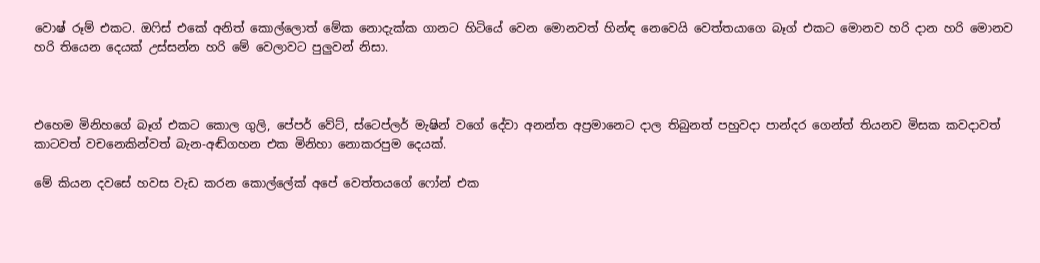වොෂ් රූම් එකට. ඔෆිස් එකේ අනිත් කොල්ලොත් මේක නොදැක්ක ගානට හිටියේ වෙන මොනවත් හින්ඳ නෙවෙයි වෙත්තයාගෙ බෑග් එකට මොනව හරි දාන හරි මොනව හරි තියෙන දෙයක් උස්සන්න හරි මේ වෙලාවට පුලුවන් නිසා.



එහෙම මිනිහගේ බෑග් එකට කොල ගුලි, පේපර් වේට්, ස්ටෙප්ලර් මැෂින් වගේ දේවා අනන්ත අප්‍රමානෙට දාල තිබුනත් පහුවදා පාන්දර ගෙන්ත් තියනව මිසක කවදාවත් කාටවත් වචනෙකින්වත් බැන-අඬ්ගහන එක මිනිහා නොකරපුම දෙයක්.

මේ කියන දවසේ හවස වැඩ කරන කොල්ලේක් අපේ වෙත්තයගේ ෆෝන් එක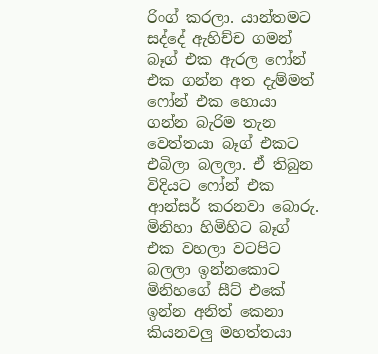රිංග් කරලා. යාන්තමට සද්දේ ඇහිච්ච ගමන් බෑග් එක ඇරල ෆෝන් එක ගන්න අත දැම්මත් ෆෝන් එක හොයා ගන්න බැරිම තැන වෙත්තයා බෑග් එකට එබිලා බලලා. ඒ තිබුන විදියට ෆෝන් එක ආන්සර් කරනවා බොරු. මිනිහා හිමිහිට බෑග් එක වහලා වටපිට බලලා ඉන්නකොට මිනිහගේ සීට් එකේ ඉන්න අනිත් කෙනා කියනවලු මහත්තයා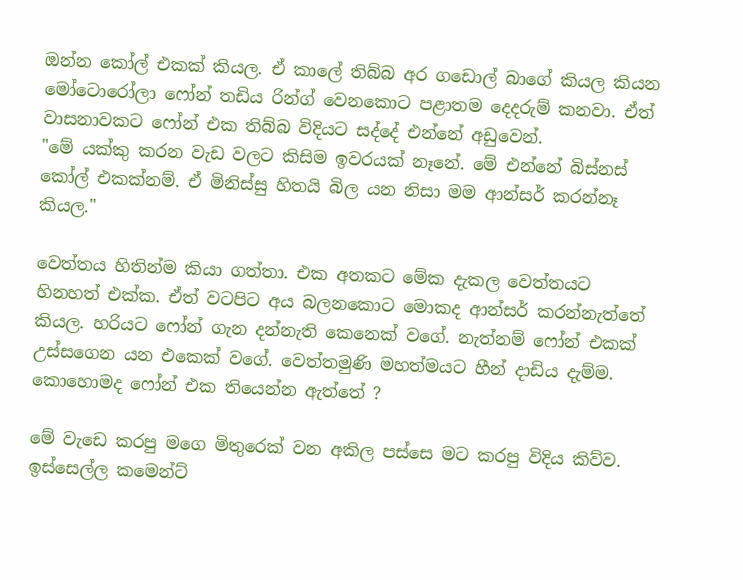ඔන්න කෝල් එකක් කියල. ඒ කාලේ තිබ්බ අර ගඩොල් බාගේ කියල කියන මෝටොරෝලා ෆෝන් තඩිය රින්ග් වෙනකොට පළාතම දෙදරුම් කනවා. ඒත් වාසනාවකට ෆෝන් එක තිබ්බ විදියට සද්දේ එන්නේ අඩුවෙන්.
"මේ යක්කු කරන වැඩ වලට කිසිම ඉවරයක් නෑනේ. මේ එන්නේ බිස්නස් කෝල් එකක්නම්. ඒ මිනිස්සු හිතයි බිල යන නිසා මම ආන්සර් කරන්නෑ කියල."

වෙත්තය හිතින්ම කියා ගත්තා. එක අතකට මේක දැකල වෙත්තයට හිනහත් එක්ක. ඒත් වටපිට අය බලනකොට මොකද ආන්සර් කරන්නැත්තේ කියල. හරියට ෆෝන් ගැන දන්නැති කෙනෙක් වගේ. නැත්නම් ෆෝන් එකක් උස්සගෙන යන එකෙක් වගේ. වෙත්තමුණි මහත්මයට හීන් දාඩිය දැම්ම. කොහොමද ෆෝන් එක තියෙන්න ඇත්තේ ?

මේ වැඩෙ කරපු මගෙ මිතුරෙක් වන අකිල පස්සෙ මට කරපු විදිය කිව්ව. ඉස්සෙල්ල කමෙන්ට්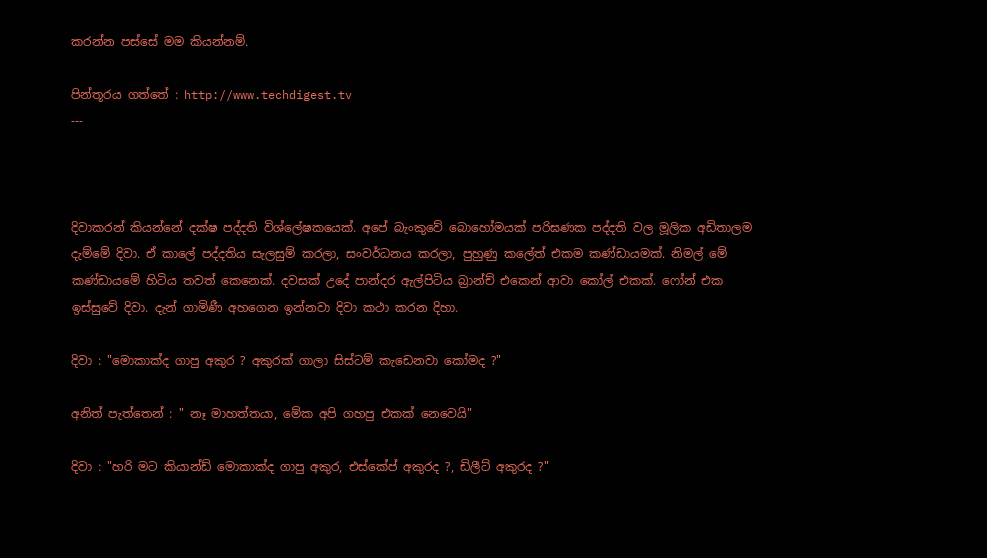කරන්න පස්සේ මම කියන්නම්.

පින්තූරය ගත්තේ : http://www.techdigest.tv
---



දිවාකරන් කියන්නේ දක්ෂ පද්දති විශ්ලේෂකයෙක්. අපේ බැංකුවේ බොහෝමයක් පරිඝණක පද්දති වල මූලික අඩිතාලම දැම්මේ දිවා. ඒ කාලේ පද්දතිය සැලසුම් කරලා, සංවර්ධනය කරලා, පුහුණු කලේත් එකම කණ්ඩායමක්. නිමල් මේ කණ්ඩායමේ හිටිය තවත් කෙනෙක්. දවසක් උදේ පාන්දර ඇල්පිටිය බ්‍රාන්ච් එකෙන් ආවා කෝල් එකක්. ෆෝන් එක ඉස්සුවේ දිවා. දැන් ගාමිණී අහගෙන ඉන්නවා දිවා කථා කරන දිහා.

දිවා : "මොකාක්ද ගාපු අකුර ? අකුරක් ගාලා සිස්ටම් කැඩෙනවා කෝමද ?"

අනිත් පැත්තෙන් : " නෑ මාහත්තයා, මේක අපි ගහපු එකක් නෙවෙයි"

දිවා : "හරි මට කියාන්ඩ් මොකාක්ද ගාපු අකුර, එස්කේප් අකුරද ?, ඩිලීට් අකුරද ?"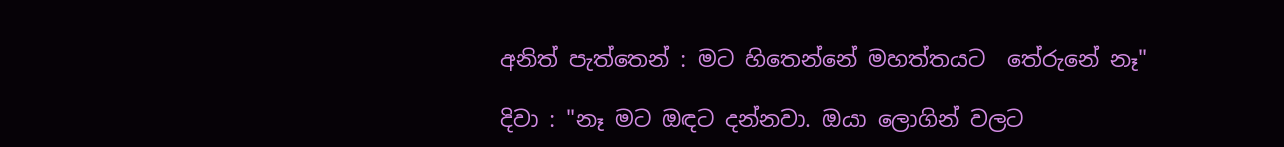අනිත් පැත්තෙන් : මට හිතෙන්නේ මහත්තයට  තේරුනේ නෑ"

දිවා : "නෑ මට ඔඳට දන්නවා. ඔයා ලොගින් වලට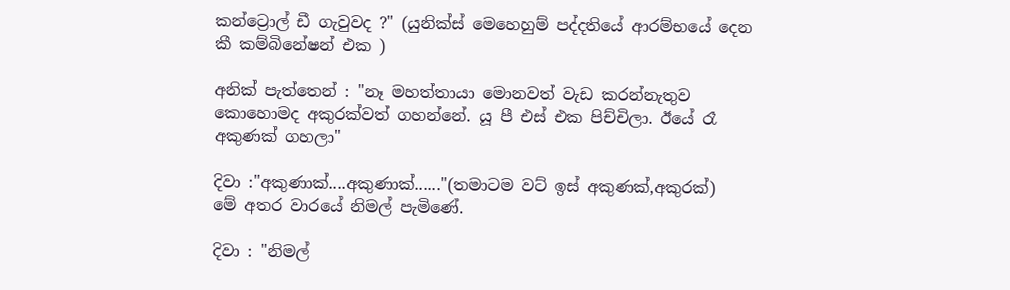කන්ට්‍රොල් ඩී ගැවුවද ?" (යුනික්ස් මෙහෙහුම් පද්දතියේ ආරම්භයේ දෙන කී කම්බිනේෂන් එක )

අනික් පැත්තෙන් : "නෑ මහත්තායා මොනවත් වැඩ කරන්නැතුව කොහොමද අකුරක්වත් ගහන්නේ. යූ පී එස් එක පිච්චිලා. ඊයේ රෑ අකුණක් ගහලා"

දිවා :"අකුණාක්....අකුණාක්......"(තමාටම වට් ඉස් අකුණක්,අකුරක්)
මේ අතර වාරයේ නිමල් පැමිණේ.

දිවා : "නිමල්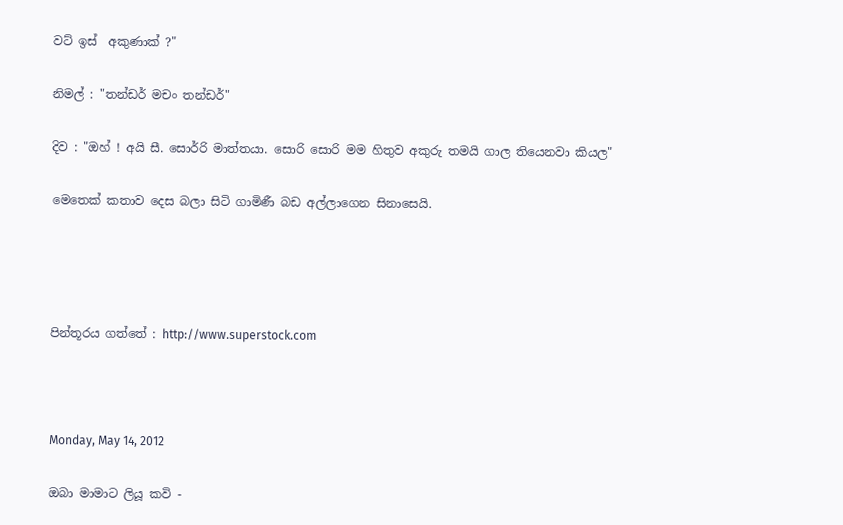වට් ඉස්  අකුණාක් ?"

නිමල් : "තන්ඩර් මචං තන්ඩර්"

දිව : "ඔහ් ! අයි සී. සොර්‍රි මාත්තයා. සොරි සොරි මම හිතුව අකුරු තමයි ගාල තියෙනවා කියල"

මෙතෙක් කතාව දෙස බලා සිටි ගාමිණී බඩ අල්ලාගෙන සිනාසෙයි.




පින්තූරය ගත්තේ : http://www.superstock.com



Monday, May 14, 2012

ඔබා මාමාට ලියූ කවි -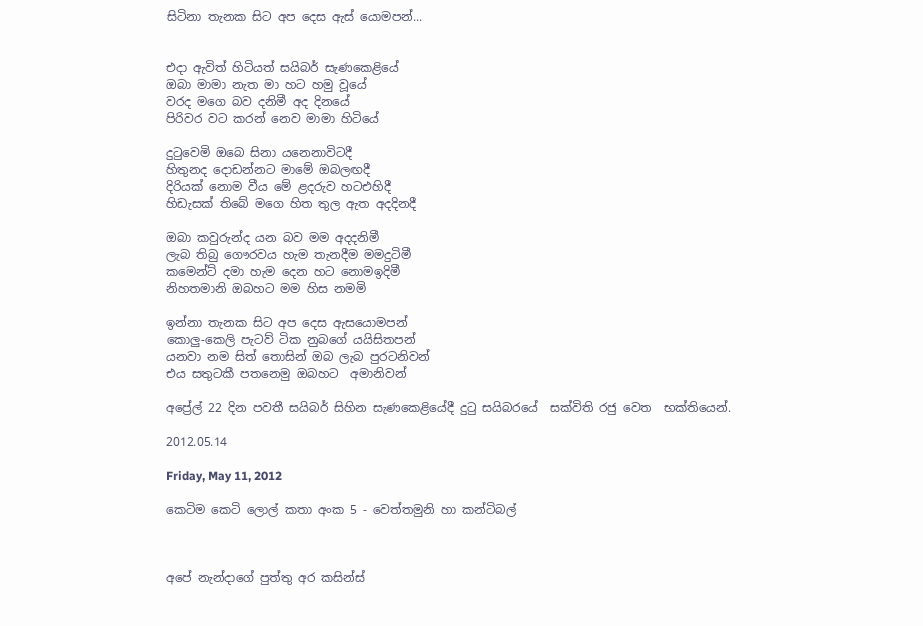සිටිනා තැනක සිට අප දෙස ඇස් යොමපන්...


එදා ඇවිත් හිටියත් සයිබර් සැණකෙළියේ
ඔබා මාමා නැත මා හට හමු වූයේ
වරද මගෙ බව දනිමී අද දිනයේ
පිරිවර වට කරන් නෙව මාමා හිටියේ

දුටුවෙමි ඔබෙ සිනා යනෙනාවිටදී
හිතුනද දොඩන්නට මාමේ ඔබලඟදී
දිරියක් නොම වීය මේ ළදරුව හටඑහිදී
හිඩැසක් තිබේ මගෙ හිත තුල ඇත අදදිනදී

ඔබා කවුරුන්ද යන බව මම අදදනිමී
ලැබ තිබු ගෞරවය හැම තැනදීම මමදුටිමී
කමෙන්ට් දමා හැම දෙන හට නොමඉදිමී
නිහතමානි ඔබහට මම හිස නමමි

ඉන්නා තැනක සිට අප දෙස ඇසයොමපන්
කොලු-කෙලි පැටව් ටික නුබගේ යයිසිතපන්
යනවා නම සිත් තොසින් ඔබ ලැබ පුරටනිවන්
එය සතුටකී පතනෙමු ඔබහට  අමානිවන්

අප්‍රේල් 22 දින පවතී සයිබර් සිහින සැණකෙළියේදී දුටු සයිබරයේ  සක්විති රජු වෙත  භක්තියෙන්.

2012.05.14

Friday, May 11, 2012

කෙටිම කෙටි ලොල් කතා අංක 5 - වෙත්තමුනි හා කන්ටිබල්



අපේ නැන්දාගේ පුත්තු අර කසින්ස්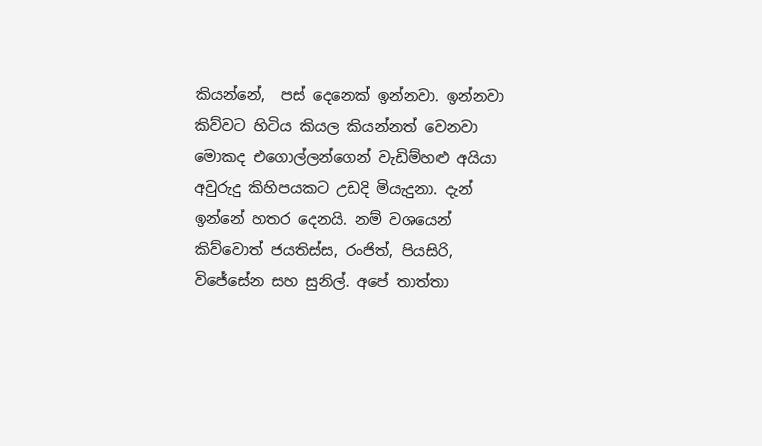කියන්නේ,  පස් දෙනෙක් ඉන්නවා. ඉන්නවා කිව්වට හිටිය කියල කියන්නත් වෙනවා මොකද එගොල්ලන්ගෙන් වැඩිම්හළු අයියා අවුරුදු කිහිපයකට උඩදි මියැදුනා. දැන් ඉන්නේ හතර දෙනයි. නම් වශයෙන් කිව්වොත් ජයතිස්ස, රංජිත්, පියසිරි, විජේසේන සහ සුනිල්. අපේ තාත්තා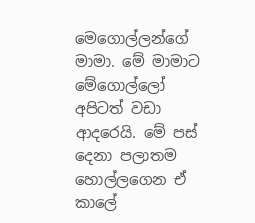මෙගොල්ලන්ගේ මාමා. මේ මාමාට මේගොල්ලෝ අපිටත් වඩා ආදරෙයි. මේ පස් දෙනා පලාතම හොල්ලගෙන ඒ කාලේ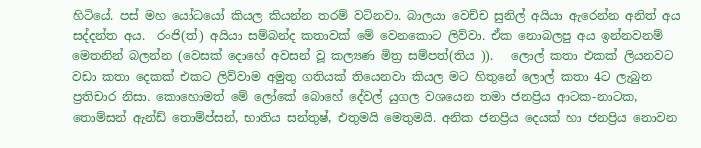හිටියේ. පස් මහ යෝධයෝ කියල කියන්න තරම් වටිනවා. බාලයා වෙච්ච සුනිල් අයියා ඇරෙන්න අනිත් අය සද්දන්ත අය.  රංජි(ත්) අයියා සම්බන්ද කතාවක් මේ වෙනකොට ලිව්වා. ඒක නොබලපු අය ඉන්නවනම් මෙතනින් බලන්න (වෙසක් දොහේ අවසන් වූ කල්‍යණ මිත්‍ර සම්පත්(තිය )).   ලොල් කතා එකක් ලියනවට වඩා කතා දෙකක් එකට ලිව්වාම අමුතු ගතියක් තියෙනවා කියල මට හිතුනේ ලොල් කතා 4ට ලැබුන ප්‍රතිචාර නිසා. කොහොමත් මේ ලෝකේ බොහේ දේවල් යුගල වශයෙන තමා ජනප්‍රිය ආටක-නාටක, තොම්සන් ඇන්ඩ් තොම්ප්සන්, භාතිය සන්තුෂ්, එතුමයි මෙතුමයි. අනික ජනප්‍රිය දෙයක් හා ජනප්‍රිය නොවන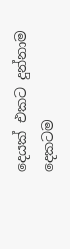දෙයක් එකට දුන්නාම දෙකටම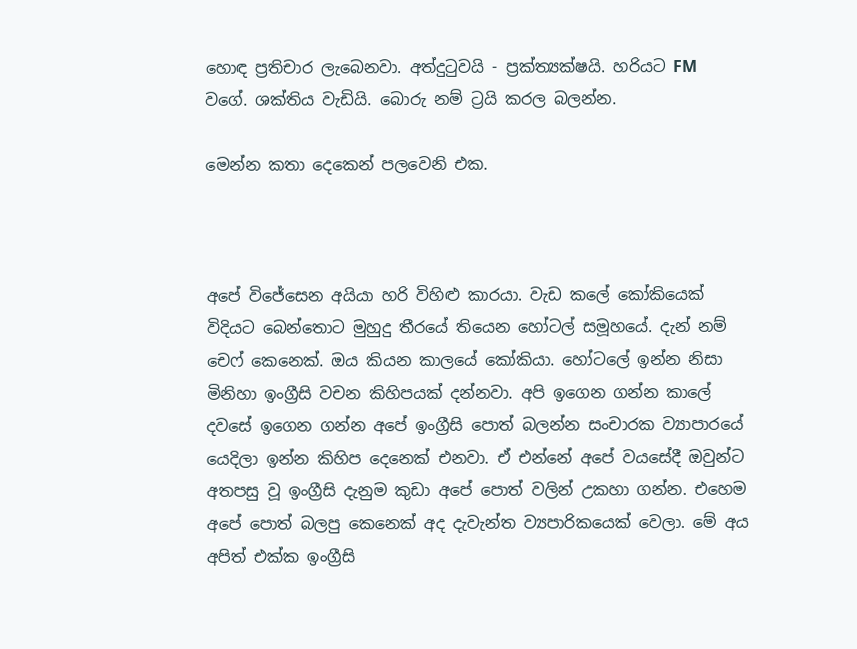හොඳ ප්‍රතිචාර ලැබෙනවා. අත්දුටුවයි - ප්‍රක්ත්‍යක්ෂයි. හරියට FM  වගේ. ශක්තිය වැඩියි. බොරු නම් ට්‍රයි කරල බලන්න.

මෙන්න කතා දෙකෙන් පලවෙනි එක.



අපේ විජේසෙන අයියා හරි විහිළු කාරයා. වැඩ කලේ කෝකියෙක් විදියට බෙන්තොට මුහුදු තීරයේ තියෙන හෝටල් සමූහයේ. දැන් නම් චෙෆ් කෙනෙක්. ඔය කියන කාලයේ කෝකියා. හෝටලේ ඉන්න නිසා මිනිහා ඉංග්‍රීසි වචන කිහිපයක් දන්නවා. අපි ඉගෙන ගන්න කාලේ දවසේ ඉගෙන ගන්න අපේ ඉංග්‍රීසි පොත් බලන්න සංචාරක ව්‍යාපාරයේ යෙදිලා ඉන්න කිහිප දෙනෙක් එනවා. ඒ එන්නේ අපේ වයසේදී ඔවුන්ට අතපසු වූ ඉංග්‍රීසි දැනුම කුඩා අපේ පොත් වලින් උකහා ගන්න. එහෙම අපේ පොත් බලපු කෙනෙක් අද දැවැන්ත ව්‍යපාරිකයෙක් වෙලා. මේ අය අපිත් එක්ක ඉංග්‍රීසි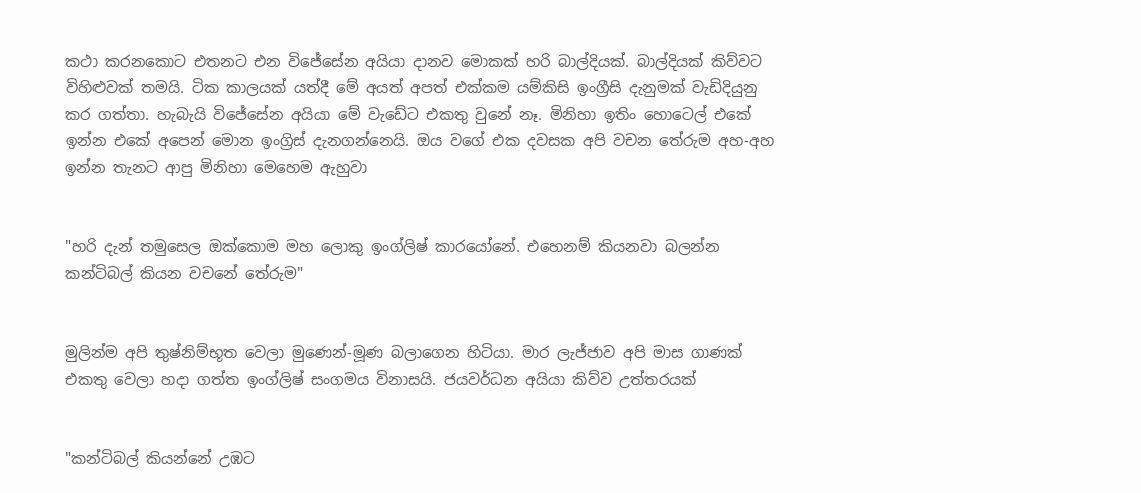කථා කරනකොට එතනට එන විජේසේන අයියා දානව මොකක් හරි බාල්දියක්. බාල්දියක් කිව්වට විහිළුවක් තමයි. ටික කාලයක් යත්දී මේ අයත් අපත් එක්කම යම්කිසි ඉංග්‍රීසි දැනුමක් වැඩිදියුනු කර ගත්තා. හැබැයි විජේසේන අයියා මේ වැඩේට එකතු වුනේ නෑ. මිනිහා ඉතිං හොටෙල් එකේ ඉන්න එකේ අපෙන් මොන ඉංග්‍රිස් දැනගන්නෙයි. ඔය වගේ එක දවසක අපි වචන තේරුම අහ-අහ ඉන්න තැනට ආපු මිනිහා මෙහෙම ඇහුවා


"හරි දැන් තමුසෙල ඔක්කොම මහ ලොකු ඉංග්ලිෂ් කාරයෝනේ. එහෙනම් කියනවා බලන්න කන්ටිබල් කියන වචනේ තේරුම"


මුලින්ම අපි තුෂ්නිම්භූත වෙලා මුණෙන්-මූණ බලාගෙන හිටියා. මාර ලැජ්ජාව අපි මාස ගාණක් එකතු වෙලා හදා ගත්ත ඉංග්ලිෂ් සංගමය විනාසයි. ජයවර්ධන අයියා කිව්ව උත්තරයක්


"කන්ටිබල් කියන්නේ උඹට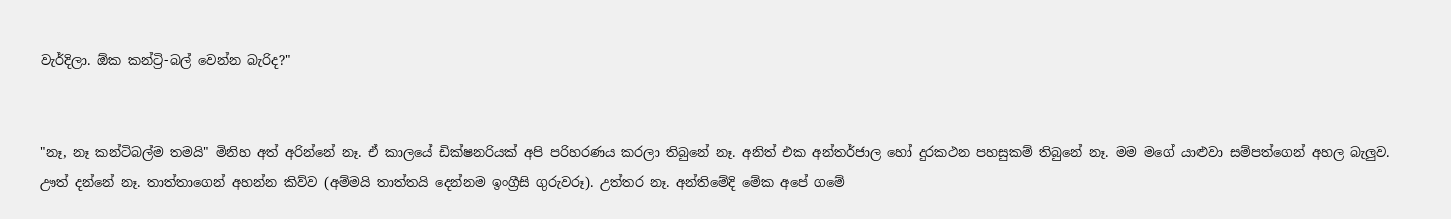වැර්දිලා. ඕක කන්ට්‍රි-බල් වෙන්න බැරිද?"


"නෑ, නෑ කන්ටිබල්ම තමයි" මිනිහ අත් අරින්නේ නෑ. ඒ කාලයේ ඩික්ෂනරියක් අපි පරිහරණය කරලා තිබුනේ නෑ. අනිත් එක අන්තර්ජාල හෝ දුරකථන පහසුකම් තිබුනේ නෑ. මම මගේ යාළුවා සම්පත්ගෙන් අහල බැලුව. ඌත් දන්නේ නෑ. තාත්තාගෙන් අහන්න කිව්ව (අම්මයි තාත්තයි දෙන්නම ඉංග්‍රීසි ගුරුවරූ). උත්තර නෑ. අන්තිමේදි මේක අපේ ගමේ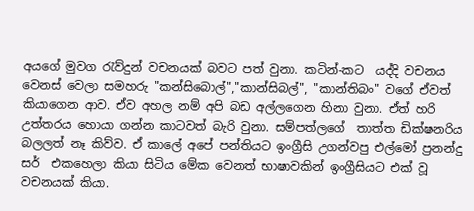අයගේ මුවග රැව්දුන් වචනයක් බවට පත් වුනා. කටින්-කට  යද්දි වචනය වෙනස් වෙලා සමහරු "කන්සිබොල්","කාන්සිබල්", "කාන්තිබං" වගේ ඒවත් කියාගෙන ආව. ඒව අහල නම් අපි බඩ අල්ලගෙන හිනා වුනා. ඒත් හරි උත්තරය හොයා ගන්න කාටවත් බැරි වුනා. සම්පත්ලගේ  තාත්ත ඩික්ෂනරිය බලලත් නෑ කිව්ව. ඒ කාලේ අපේ පන්තියට ඉංග්‍රීසි උගන්වපු එල්මෝ ප්‍රනන්දු සර්  එකහෙලා කියා සිටිය මේක වෙනත් භාෂාවකින් ඉංග්‍රීසියට එක් වූ වචනයක් කියා.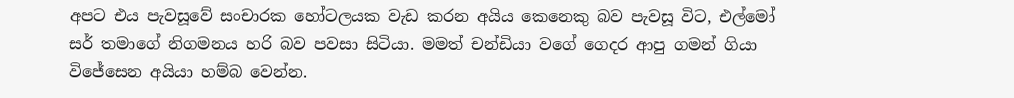අපට එය පැවසූවේ සංචාරක හෝටලයක වැඩ කරන අයිය කෙනෙකු බව පැවසූ විට, එල්මෝ සර් තමාගේ නිගමනය හරි බව පවසා සිටියා. මමත් චන්ඩියා වගේ ගෙදර ආපු ගමන් ගියා විජේසෙන අයියා හම්බ වෙන්න.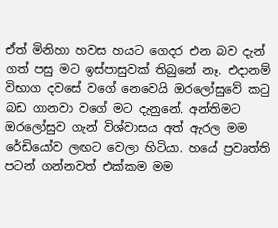ඒත් මිනිහා හවස හයට ගෙදර එන බව දැන් ගත් පසු මට ඉස්පාසුවක් තිබුනේ නෑ. එදානම් විභාග දවසේ වගේ නෙවෙයි ඔරලෝසුවේ කටු බඩ ගානවා වගේ මට දැනුනේ. අන්තිමට ඔරලෝසුව ගැන් විශ්වාසය අත් ඇරල මම රේඩියෝව ලඟට වෙලා හිටියා. හයේ ප්‍රවෘත්ති පටන් ගන්නවත් එක්කම මම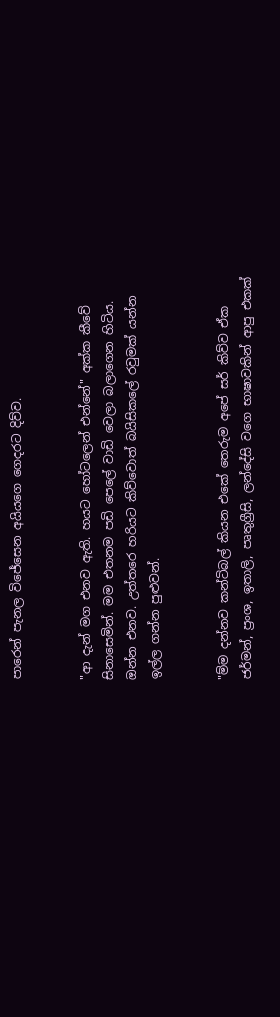පාරෙන් පැනල විජේසෙන අයියගෙ ගෙදරට දිව්ව.


"ආ දැන් මග එනව ඇති. හයට හෝටලෙන් එන්නේ" අක්ක කීවේ සිනාසෙමින්. මම එතනම පඩි පෙලේ වාඩි වෙලා බලාගෙන හිටිය. ඔන්න එනව. උත්තරෙ හරියට කිව්වොත් බයිසිකලේ රවුමක් යන්න ඉල්ල ගන්න පුළුවන්.


"ම්ම දන්නව කන්ටිබල් කියන එකේ තෙරුම අපේ සර් කිව්ව ඒක ජර්මන්, ප්‍රංශ, ඉතාලි, පෘතුග්‍රීසි, ලන්දේසි වගෙ භාෂාවකින් ආපු එකක්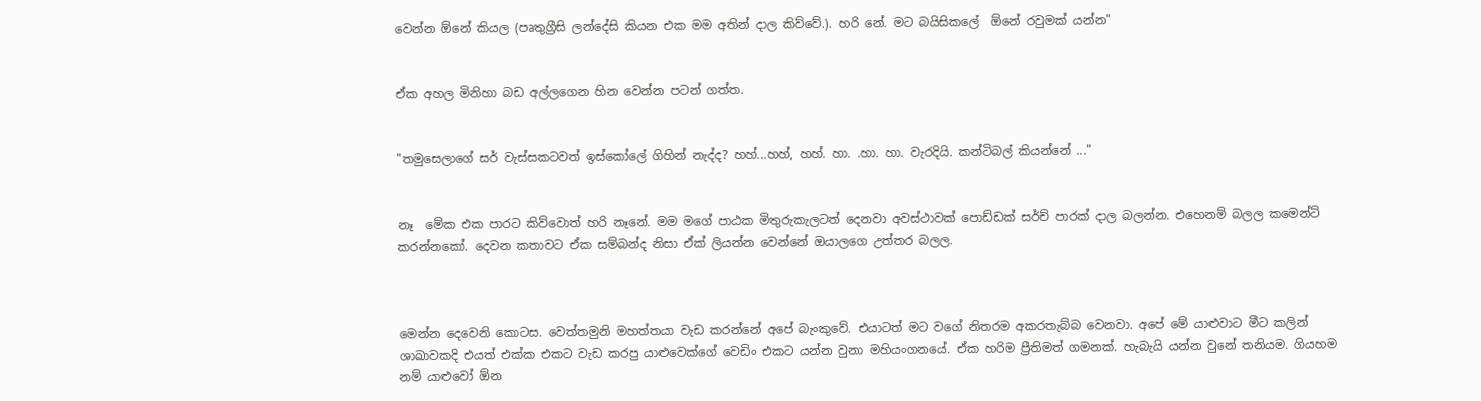වෙන්න ඕනේ කියල (පෘතුග්‍රීසි ලන්දේසි කියන එක මම අතින් දාල කිව්වේ.). හරි නේ. මට බයිසිකලේ  ඕනේ රවුමක් යන්න"


ඒක අහල මිනිහා බඩ අල්ලගෙන හින වෙන්න පටන් ගත්ත.


"තමුසෙලාගේ සර් වැස්සකටවත් ඉස්කෝලේ ගිහින් නැද්ද? හහ්...හහ්, හහ්. හා. .හා. හා. වැරදියි. කන්ටිබල් කියන්නේ ..."


නෑ  මේක එක පාරට කිව්වොත් හරි නෑනේ. මම මගේ පාඨක මිතුරුකැලටත් දෙනවා අවස්ථාවක් පොඩ්ඩක් සර්ච් පාරක් දාල බලන්න. එහෙනම් බලල කමෙන්ට් කරන්නකෝ. දෙවන කතාවට ඒක සම්බන්ද නිසා ඒක් ලියන්න වෙන්නේ ඔයාලගෙ උත්තර බලල.



මෙන්න දෙවෙනි කොටස. වෙත්තමුනි මහත්තයා වැඩ කරන්නේ අපේ බැංකුවේ. එයාටත් මට වගේ නිතරම අකරතැබ්බ වෙනවා. අපේ මේ යාළුවාට මීට කලින් ශාඛාවකදි එයත් එක්ක එකට වැඩ කරපු යාළුවෙක්ගේ වෙඩිං එකට යන්න වුනා මහියංගනයේ. ඒක හරිම ප්‍රීතිමත් ගමනක්. හැබැයි යන්න වුනේ තනියම. ගියහම නම් යාළුවෝ ඕන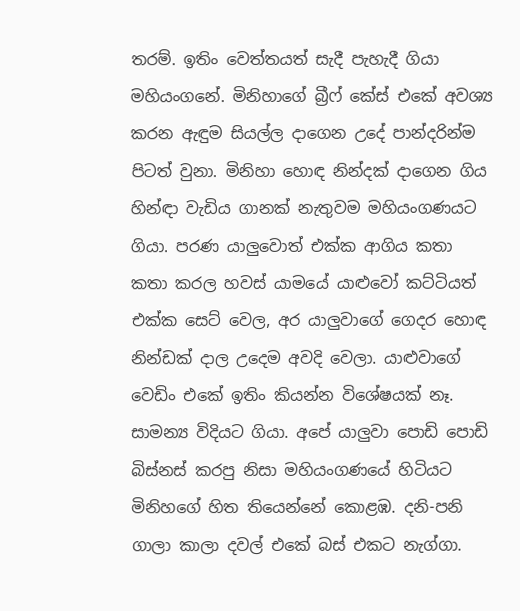තරම්. ඉතිං වෙත්තයත් සැදී පැහැදී ගියා මහියංගනේ. මිනිහාගේ බ්‍රීෆ් කේස් එකේ අවශ්‍ය කරන ඇඳුම සියල්ල දාගෙන උදේ පාන්දරින්ම පිටත් වුනා. මිනිහා හොඳ නින්දක් දාගෙන ගිය හින්ඳා වැඩිය ගානක් නැතුවම මහියංගණයට ගියා. පරණ යාලුවොත් එක්ක ආගිය කතා කතා කරල හවස් යාමයේ යාළුවෝ කට්ටියත් එක්ක සෙට් වෙල, අර යාලුවාගේ ගෙදර හොඳ නින්ඩක් දාල උදෙම අවදි වෙලා. යාළුවාගේ වෙඩිං එකේ ඉතිං කියන්න විශේෂයක් නෑ. සාමන්‍ය විදියට ගියා. අපේ යාලුවා පොඩි පොඩි බිස්නස් කරපු නිසා මහියංගණයේ හිටියට මිනිහගේ හිත තියෙන්නේ කොළඹ. දනි-පනි ගාලා කාලා දවල් එකේ බස් එකට නැග්ගා.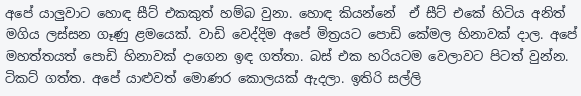අපේ යාලුවාට හොඳ සීට් එකකුත් හම්බ වුනා. හොඳ කියන්නේ  ඒ සීට් එකේ හිටිය අනිත් මගිය ලස්සන ගෑණු ළමයෙක්. වාඩි වෙද්දිම අපේ මිත්‍රයට පොඩි කේමල හිනාවක් දාල. අපේ මහත්තයත් පොඩි හිනාවක් දාගෙන ඉඳ ගත්තා. බස් එක හරියටම වෙලාවට පිටත් වුන්න. ටිකට් ගත්ත. අපේ යාළුවත් මොණර කොලයක් ඇදලා. ඉතිරි සල්ලි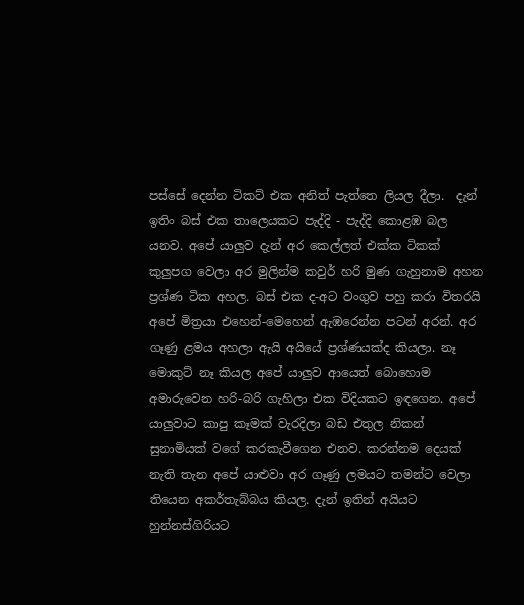පස්සේ දෙන්න ටිකට් එක අනිත් පැත්තෙ ලියල දීලා.  දැන් ඉතිං බස් එක තාලෙයකට පැද්දි - පැද්දි කොළඹ බල යනව. අපේ යාලුව දැන් අර කෙල්ලත් එක්ක ටිකක් කුලුපග වෙලා අර මුලින්ම කවුර් හරි මුණ ගැහුනාම අහන ප්‍රශ්ණ ටික අහල. බස් එක ද-අට වංගුව පහු කරා විතරයි අපේ මිත්‍රයා එහෙන්-මෙහෙන් ඇඹරෙන්න පටන් අරන්. අර ගෑණු ළමය අහලා ඇයි අයියේ ප්‍රශ්ණයක්ද කියලා. නෑ මොකුට් නෑ කියල අපේ යාලුව ආයෙත් බොහොම අමාරුවෙන හරි-බරි ගැහිලා එක විදියකට ඉඳගෙන. අපේ යාලුවාට කාපු කෑමක් වැරදිලා බඩ එතුල නිකන් සුනාමියක් වගේ කරකැවීගෙන එනව. කරන්නම දෙයක් නැති තැන අපේ යාළුවා අර ගෑණු ලමයට තමන්ට වෙලා තියෙන අකර්තැබ්බය කියල. දැන් ඉතින් අයියට හුන්නස්ගිරියට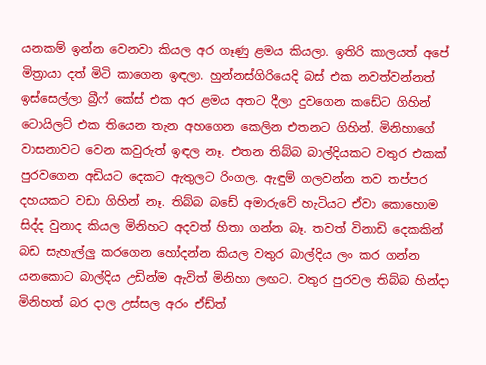යනකම් ඉන්න වෙනවා කියල අර ගෑණු ළමය කියලා. ඉතිරි කාලයත් අපේ මිත්‍රායා දත් මිටි කාගෙන ඉඳලා. හුන්නස්ගිරියෙදි බස් එක නවත්වන්නත් ඉස්සෙල්ලා බ්‍රීෆ් කේස් එක අර ළමය අතට දීලා දුවගෙන කඩේට ගිහින් ටොයිලට් එක තියෙන තැන අහගෙන කෙලින එතනට ගිහින්. මිනිහාගේ වාසනාවට වෙන කවුරුත් ඉඳල නෑ. එතන තිබ්බ බාල්දියකට වතුර එකක් පුරවගෙන අඩියට දෙකට ඇතුලට රිංගල. ඇඳුම් ගලවන්න තව තප්පර දහයකට වඩා ගිහින් නෑ. තිබ්බ බඩේ අමාරුවේ හැටියට ඒවා කොහොම සිද්ද වුනාද කියල මිනිහට අදවත් හිතා ගන්න බෑ. තවත් විනාඩි දෙකකින් බඩ සැහැල්ලු කරගෙන හෝදන්න කියල වතුර බාල්දිය ලං කර ගන්න යනකොට බාල්දිය උඩින්ම ඇවිත් මිනිහා ලඟට. වතුර පුරවල තිබ්බ හින්දා මිනිහත් බර දාල උස්සල අරං ඒඩ්ත්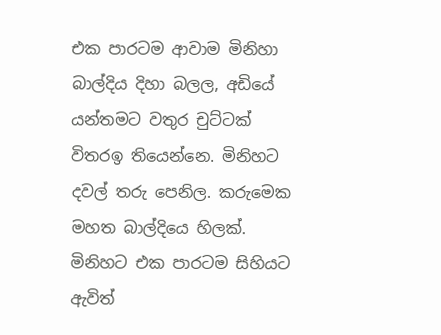එක පාරටම ආවාම මිනිහා බාල්දිය දිහා බලල, අඩියේ යන්තමට වතුර චුට්ටක් විතරඉ තියෙන්නෙ. මිනිහට දවල් තරු පෙනිල. කරුමෙක මහත බාල්දියෙ හිලක්. මිනිහට එක පාරටම සිහියට ඇවිත්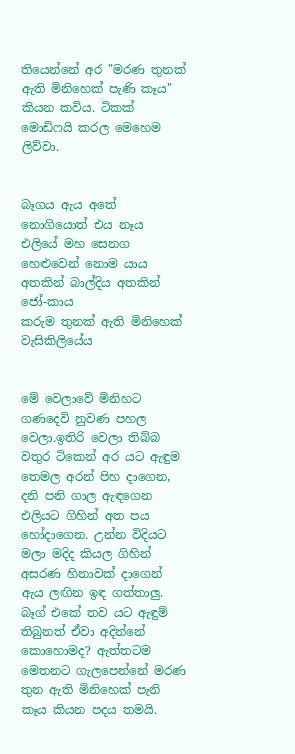තියෙන්නේ අර "මරණ තුනක් ඇති මිනිහෙක් පැණි කෑය" කියන කවිය. ටිකක් මොඩිෆයි කරල මෙහෙම ලිව්වා.


බෑගය ඇය අතේ නොගියොත් එය නෑය
එලියේ මහ සෙනග හෙළුවෙන් නොම යාය
අතකින් බාල්දිය අතකින් ජෝ-කාය
කරුම තුනක් ඇති මිනිහෙක් වැසිකිලියේය


මේ වෙලාවේ මිනිහට ගණදෙවි නුවණ පහල වෙලා.ඉතිරි වෙලා තිබ්බ වතුර ටිකෙන් අර යට ඇඳුම තෙමල අරන් පිහ දාගෙන, දනි පනි ගාල ඇඳගෙන එලියට ගිහින් අත පය හෝදාගෙන. උන්න විදියට මලා මදිද කියල ගිහින් අසරණ හිනාවක් දාගෙන් ඇය ලඟින ඉඳ ගත්තාලු. බෑග් එකේ තව යට ඇඳුම් තිබුනත් ඒවා අදින්නේ කොහොමද? ඇත්තටම මෙතනට ගැලපෙන්නේ මරණ තුන ඇති මිනිහෙක් පැනි කෑය කියන පදය තමයි.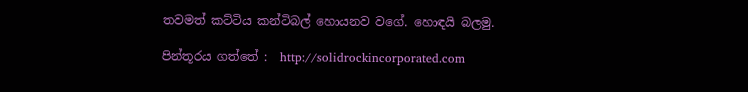තවමත් කට්ටිය කන්ටිබල් හොයනව වගේ. හොඳයි බලමු.

පින්තූරය ගත්තේ :  http://solidrockincorporated.com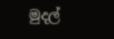මුදල්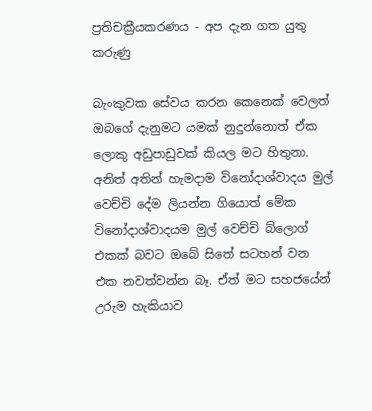ප්‍රතිචක්‍රීයකරණය - අප දැන ගත යුතු කරුණු

බැංකුවක සේවය කරන කෙනෙක් වෙලත් ඔබගේ දැනුමට යමක් නුදුන්නොත් ඒක ලොකු අඩුපාඩුවක් කියල මට හිතුනා. අනිත් අතින් හැමදාම විනෝදාශ්වාදය මුල් වෙච්චි දේම ලියන්න ගියොත් මේක විනෝදාශ්වාදයම මුල් වෙච්චි බ්ලොග් එකක් බවට ඔබේ සිතේ සටහන් වන  එක නවත්වන්න බෑ. ඒත් මට සහජයේන් උරුම හැකියාව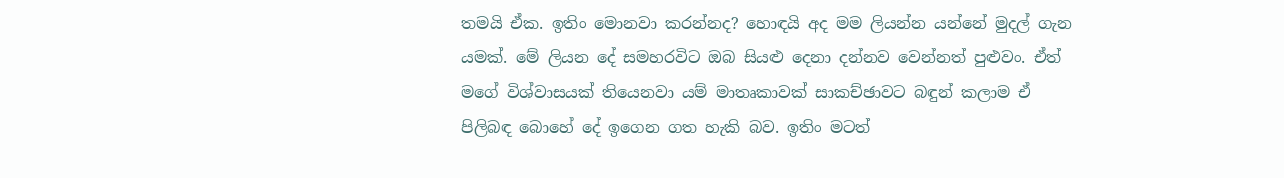තමයි ඒක. ඉතිං මොනවා කරන්නද? හොඳයි අද මම ලියන්න යන්නේ මුදල් ගැන යමක්. මේ ලියන දේ සමහරවිට ඔබ සියළු දෙනා දන්නව වෙන්නත් පුළුවං. ඒත් මගේ විශ්වාසයක් තියෙනවා යම් මාතෘකාවක් සාකච්ඡාවට බඳුන් කලාම ඒ පිලිබඳ බොහේ දේ ඉගෙන ගත හැකි බව. ඉතිං මටත්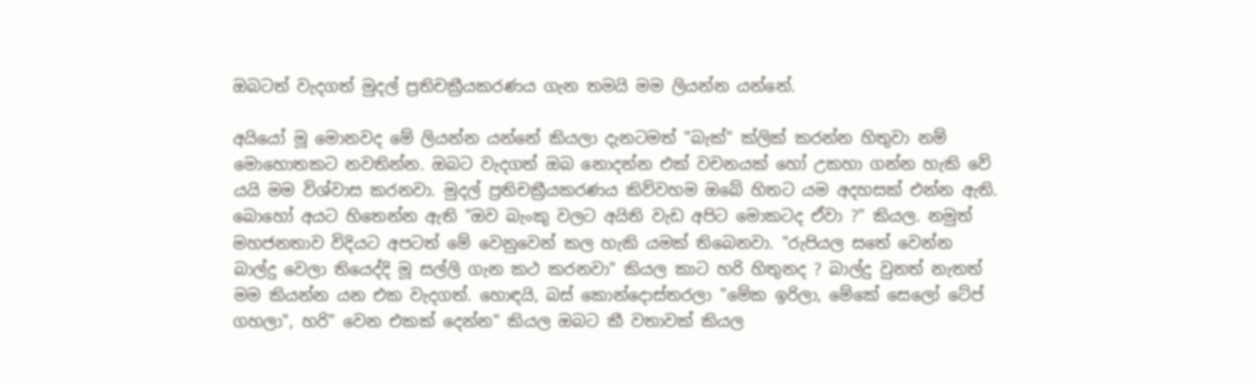ඔබටත් වැදගත් මුදල් ප්‍රතිචක්‍රීයකරණය ගැන තමයි මම ලියන්න යන්නේ.

අයියෝ මූ මොනවද මේ ලියන්න යන්නේ කියලා දැනටමත් "බැක්" ක්ලික් කරන්න හිතුවා නම් මොහොතකට නවතින්න. ඔබට වැදගත් ඔබ නොදන්න එක් වචනයක් හෝ උකහා ගන්න හැකි වේ යයි මම විශ්වාස කරනවා. මුදල් ප්‍රතිචක්‍රීයකරණය කිව්වහම ඔබේ හිතට යම අදහසක් එන්න ඇති. බොහෝ අයට හිතෙන්න ඇති "ඔව බැංකු වලට අයිති වැඩ අපිට මොකටද ඒවා ?" කියල. නමුත් මහජනතාව විදියට අපටත් මේ වෙනුවෙන් කල හැකි යමක් තිබෙනවා. "රුපියල සතේ වෙන්න බාල්දු වෙලා තියෙද්දි මූ සල්ලි ගැන කථ කරනවා" කියල කාට හරි හිතුනද ? බාල්දු වුනත් නැතත් මම කියන්න යන එක වැදගත්. හොඳයි, බස් කොන්දොස්තරලා "මේක ඉරිලා, මේකේ සෙලෝ ටේප් ගහලා", හරි" වෙන එකක් දෙන්න" කියල ඔබට කී වතාවක් කියල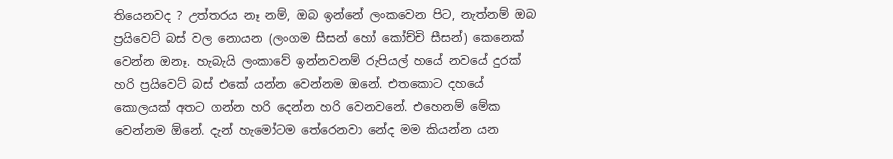තියෙනවද ? උත්තරය නෑ නම්, ඔබ ඉන්නේ ලංකවෙන පිට, නැත්නම් ඔබ ප්‍රයිවෙට් බස් වල නොයන (ලංගම සීසන් හෝ කෝච්චි සීසන්) කෙනෙක් වෙන්න ඔනෑ. හැබැයි ලංකාවේ ඉන්නවනම් රුපියල් හයේ නවයේ දුරක් හරි ප්‍රයිවෙට් බස් එකේ යන්න වෙන්නම ඔනේ. එතකොට දහයේ කොලයක් අතට ගන්න හරි දෙන්න හරි වෙනවනේ. එහෙනම් මේක වෙන්නම ඕනේ. දැන් හැමෝටම තේරෙනවා නේද මම කියන්න යන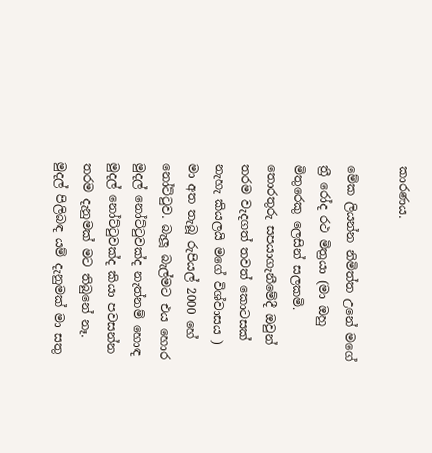කාරණය.

මේක ලියන්න නිමිත්ත උනේ මගේ ත්‍රී රෝද රථ මිත්‍රයා (මා ඔහු මිතුරෙකු ලෙසින් සලකමි. තොරතුරු සපයාගැනීමේදී ඔවුන් තරම වැදගත් තවත් කොටසක් නැහැ කියලයි මගේ විශ්වාසය ) මා අත තැබූ රුපියල් 2000 හේ නෝට්ටුව. බැලූ බැල්මට එය හොර මුදල් නෝට්ටුවක්ද නැත්නම් හොඳ මුදල් නෝට්ටුවක්ද කියා පවසන්න තරම දැනුමක් මට තිබුනේ නෑ. මුදල් පිලිබඳ යම් දැනුමක් මා සතු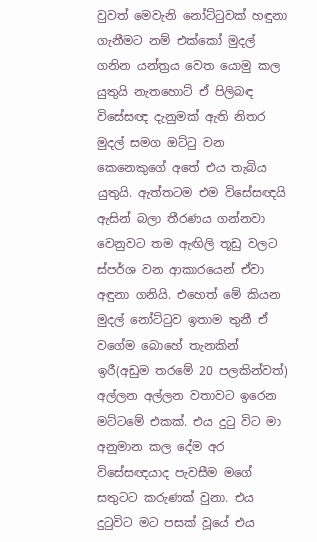වුවත් මෙවැනි නෝට්ටුවක් හඳුනා ගැනීමට නම් එක්කෝ මුදල් ගනින යන්ත්‍රය වෙත යොමු කල යුතුයි නැතහොට් ඒ පිලිබඳ විසේසඥ දැනුමක් ඇති නිතර මුදල් සමග ඔට්ටු වන කෙනෙකුගේ අතේ එය තැබිය යුතුයි. ඇත්තටම එම විසේසඥයි ඇසින් බලා තීරණය ගන්නවා වෙනුවට තම ඇඟිලි තූඩු වලට ස්පර්ශ වන ආකාරයෙන් ඒවා අඳුනා ගනියි. එහෙත් මේ කියන මුදල් නෝට්ටුව ඉතාම තුනී ඒ වගේම බොහේ තැනකින් ඉරී(අඩුම තරමේ 20 පලකින්වත්) අල්ලන අල්ලන වතාවට ඉරෙන මට්ටමේ එකක්. එය දුටු විට මා අනුමාන කල දේම අර විසේසඥයාද පැවසීම මගේ සතුටට කරුණක් වුනා. එය දුටුවිට මට පසක් වූයේ එය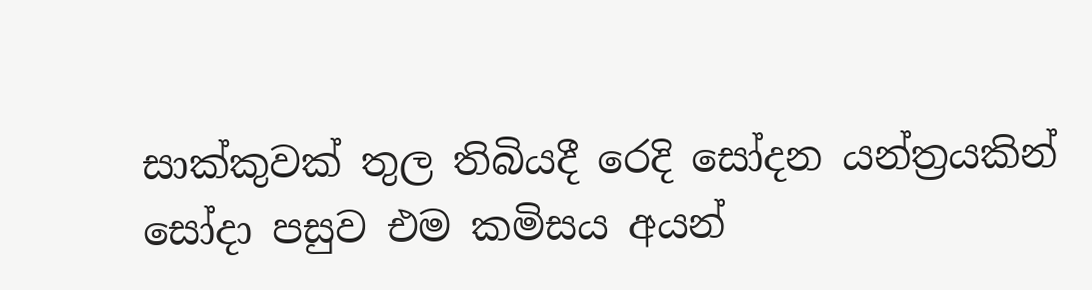සාක්කුවක් තුල තිබියදී රෙදි සෝදන යන්ත්‍රයකින් සෝදා පසුව එම කමිසය අයන්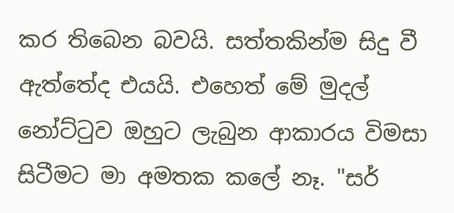කර තිබෙන බවයි. සත්තකින්ම සිදු වී ඇත්තේද එයයි. එහෙත් මේ මුදල් නෝට්ටුව ඔහුට ලැබුන ආකාරය විමසා සිටීමට මා අමතක කලේ නෑ. "සර්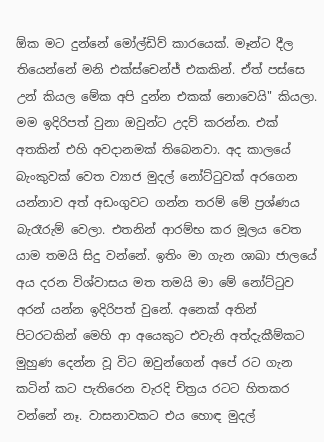ඕක මට දුන්නේ මෝල්ඩිව් කාරයෙක්. මෑන්ට දීල තියෙන්නේ මනි එක්ස්චෙන්ජ් එකකින්. ඒත් පස්සෙ උන් කියල මේක අපි දුන්න එකක් නොවෙයි" කියලා. මම ඉදිරිපත් වුනා ඔවුන්ට උදව් කරන්න. එක් අතකින් එහි අවදානමක් තිබෙනවා. අද කාලයේ බැංකුවක් වෙත ව්‍යාජ මුදල් නෝට්ටුවක් අරගෙන යන්නාව අත් අඩංගුවට ගන්න තරම් මේ ප්‍රශ්ණය බැරෑරුම් වෙලා. එතනින් ආරම්භ කර මූලය වෙත යාම තමයි සිදු වන්නේ. ඉතිං මා ගැන ශාඛා ජාලයේ අය දරන විශ්වාසය මත තමයි මා මේ නෝට්ටුව අරන් යන්න ඉදිරිපත් වුනේ. අනෙක් අතින් පිටරටකින් මෙහි ආ අයෙකුට එවැනි අත්දැකීම්කට මුහුණ දෙන්න වූ විට ඔවුන්ගෙන් අපේ රට ගැන කටින් කට පැතිරෙන වැරදි චිත්‍රය රටට හිතකර වන්නේ නෑ. වාසනාවකට එය හොඳ මුදල්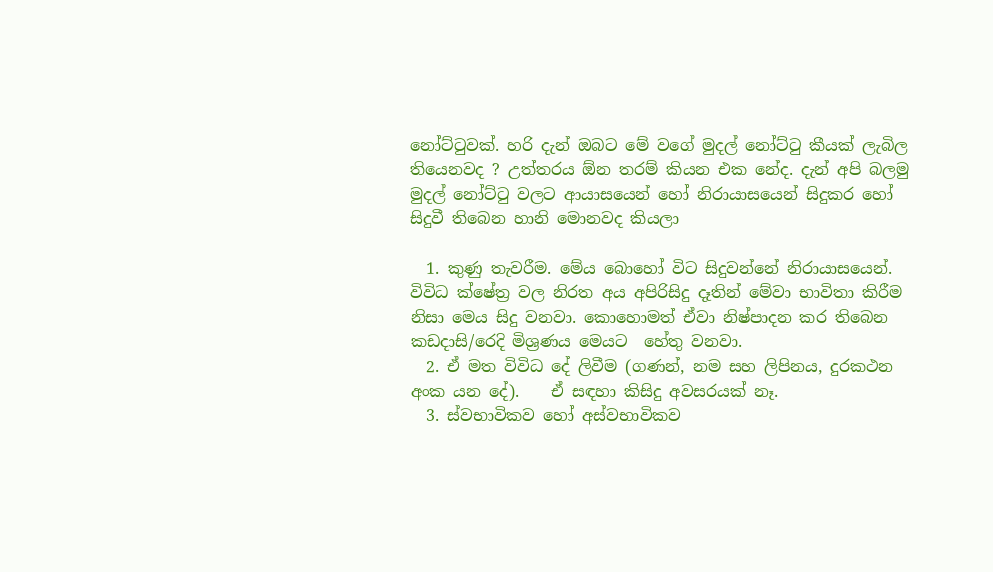නෝට්ටුවක්. හරි දැන් ඔබට මේ වගේ මුදල් නෝට්ටු කීයක් ලැබිල තියෙනවද ? උත්තරය ඕන තරම් කියන එක නේද. දැන් අපි බලමු මුදල් නෝට්ටු වලට ආයාසයෙන් හෝ නිරායාසයෙන් සිදුකර හෝ සිදුවී තිබෙන හානි මොනවද කියලා

  1. කුණු තැවරීම. මේය බොහෝ විට සිදුවන්නේ නිරායාසයෙන්. විවිධ ක්ෂේත්‍ර වල නිරත අය අපිරිසිදු දෑතින් මේවා භාවිතා කිරීම නිසා මෙය සිදු වනවා. කොහොමත් ඒවා නිෂ්පාදන කර තිබෙන කඩදාසි/රෙදි මිශ්‍රණය මෙයට  හේතු වනවා.
  2. ඒ මත විවිධ දේ ලිවීම (ගණන්, නම සහ ලිපිනය, දුරකථන අංක යන දේ).    ඒ සඳහා කිසිදු අවසරයක් නෑ.
  3. ස්වභාවිකව හෝ අස්වභාවිකව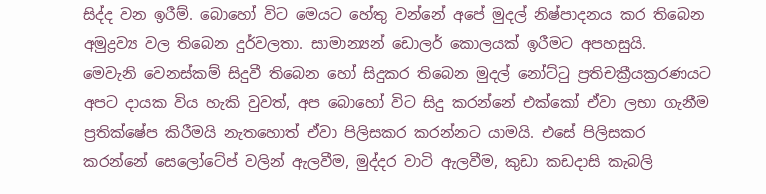සිද්ද වන ඉරීම්. බොහෝ විට මෙයට හේතු වන්නේ අපේ මුදල් නිෂ්පාදනය කර තිබෙන අමුද්‍රව්‍ය වල තිබෙන දුර්වලතා. සාමාන්‍යන් ඩොලර් කොලයක් ඉරීමට අපහසුයි.
මෙවැනි වෙනස්කම් සිදුවී තිබෙන හෝ සිදුකර තිබෙන මුදල් නෝට්ටු ප්‍රතිචක්‍රීයක්‍රරණයට අපට දායක විය හැකි වුවත්, අප බොහෝ විට සිදු කරන්නේ එක්කෝ ඒවා ලභා ගැනීම ප්‍රතික්ෂේප කිරීමයි නැතහොත් ඒවා පිලිසකර කරන්නට යාමයි. එසේ පිලිසකර කරන්නේ සෙලෝටේප් වලින් ඇලවීම, මුද්දර වාටි ඇලවීම, කුඩා කඩදාසි කැබලි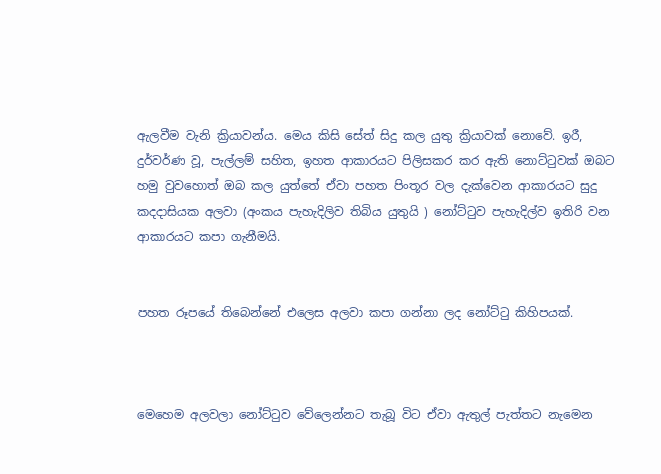ඇලවීම වැනි ක්‍රියාවන්ය. මෙය කිසි සේත් සිදු කල යුතු ක්‍රියාවක් නොවේ. ඉරී, දුර්වර්ණ වූ, පැල්ලම් සහිත, ඉහත ආකාරයට පිලිසකර කර ඇති නොට්ටුවක් ඔබට හමු වුවහොත් ඔබ කල යුත්තේ ඒවා පහත පිංතූර වල දැක්වෙන ආකාරයට සුදු කදදාසියක අලවා (අංකය පැහැදිලිව තිබිය යුතුයි ) නෝට්ටුව පැහැදිල්ව ඉතිරි වන ආකාරයට කපා ගැනීමයි.


පහත රූපයේ තිබෙන්නේ එලෙස අලවා කපා ගන්නා ලද නෝට්ටු කිහිපයක්.



මෙහෙම අලවලා නෝට්ටුව වේලෙන්නට තැබූ විට ඒවා ඇතුල් පැත්තට නැමෙන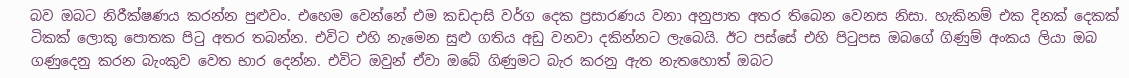බව ඔබට නිරීක්ෂණය කරන්න පුළුවං. එහෙම වෙන්නේ එම කඩදාසි වර්ග දෙක ප්‍රසාරණය වනා අනුපාත අතර තිබෙන වෙනස නිසා. හැකිනම් එක දිනක් දෙකක් ටිකක් ලොකු පොතක පිටු අතර තබන්න. එවිට එහි නැමෙන සුළු ගතිය අඩු වනවා දකින්නට ලැබෙයි. ඊට පස්සේ එහි පිටුපස ඔබගේ ගිණුම් අංකය ලියා ඔබ ගණුදෙනු කරන බැංකුව වෙත භාර දෙන්න. එවිට ඔවුන් ඒවා ඔබේ ගිණුමට බැර කරනු ඇත නැතහොත් ඔබට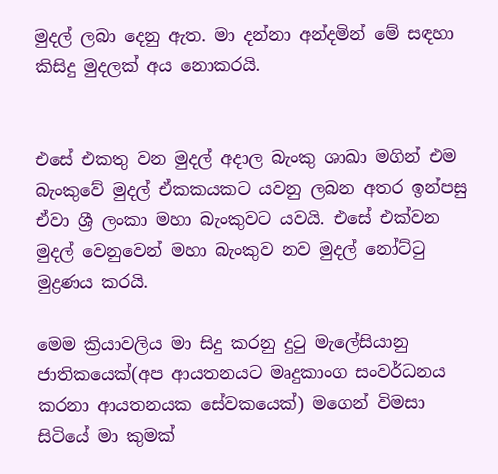මුදල් ලබා දෙනු ඇත. මා දන්නා අන්දමින් මේ සඳහා කිසිදු මුදලක් අය නොකරයි.


එසේ එකතු වන මුදල් අදාල බැංකු ශාඛා මගින් එම බැංකුවේ මුදල් ඒකකයකට යවනු ලබන අතර ඉන්පසු ඒවා ශ්‍රී ලංකා මහා බැංකුවට යවයි. එසේ එක්වන මුදල් වෙනුවෙන් මහා බැංකුව නව මුදල් නෝට්ටු මුද්‍රණය කරයි.

මෙම ක්‍රියාවලිය මා සිදු කරනු දුටු මැලේසියානු ජාතිකයෙක්(අප ආයතනයට මෘදුකාංග සංවර්ධනය කරනා ආයතනයක සේවකයෙක්) මගෙන් විමසා සිටියේ මා කුමක්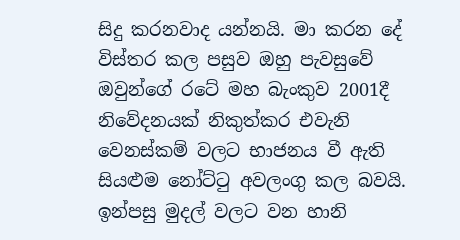සිදු කරනවාද යන්නයි. මා කරන දේ විස්තර කල පසුව ඔහු පැවසුවේ ඔවුන්ගේ රටේ මහ බැංකුව 2001දී නිවේදනයක් නිකුත්කර එවැනි වෙනස්කම් වලට භාජනය වී ඇති සියළුම නෝට්ටු අවලංගු කල බවයි. ඉන්පසු මුදල් වලට වන හානි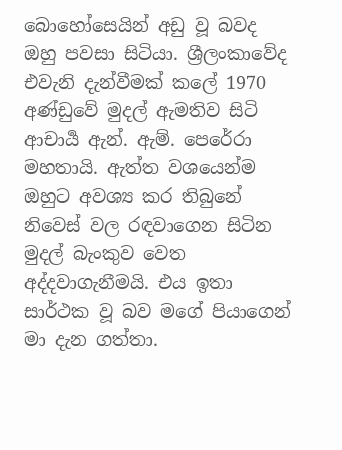බොහෝසෙයින් අඩු වූ බවද ඔහු පවසා සිටියා. ශ්‍රීලංකාවේද එවැනි දැන්වීමක් කලේ 1970 අණ්ඩුවේ මුදල් ඇමතිව සිටි ආචාර්‍ය ඇන්. ඇම්. පෙරේරා මහතායි. ඇත්ත වශයෙන්ම ඔහුට අවශ්‍ය කර තිබුනේ නිවෙස් වල රඳවාගෙන සිටින මුදල් බැංකුව වෙත අද්දවාගැනීමයි. එය ඉතා සාර්ථක වූ බව මගේ පියාගෙන් මා දැන ගත්තා.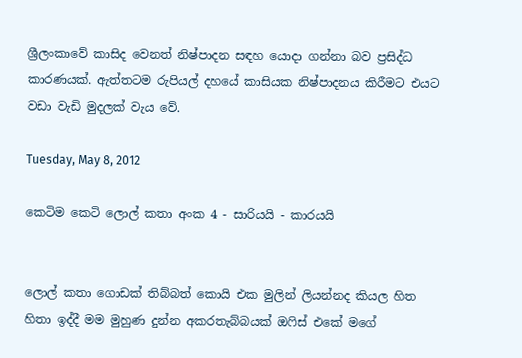ශ්‍රීලංකාවේ කාසිද වෙනත් නිෂ්පාදන සඳහ යොදා ගන්නා බව ප්‍රසිද්ධ කාරණයක්. ඇත්තටම රුපියල් දහයේ කාසියක නිෂ්පාදනය කිරීමට එයට වඩා වැඩි මුදලක් වැය වේ.

Tuesday, May 8, 2012

කෙටිම කෙටි ලොල් කතා අංක 4 - සාරියයි - කාරයයි


ලොල් කතා ගොඩක් තිබ්බත් කොයි එක මුලින් ලියන්නද කියල හිත හිතා ඉද්දී මම මුහුණ දුන්න අකරතැබ්බයක් ඔෆිස් එකේ මගේ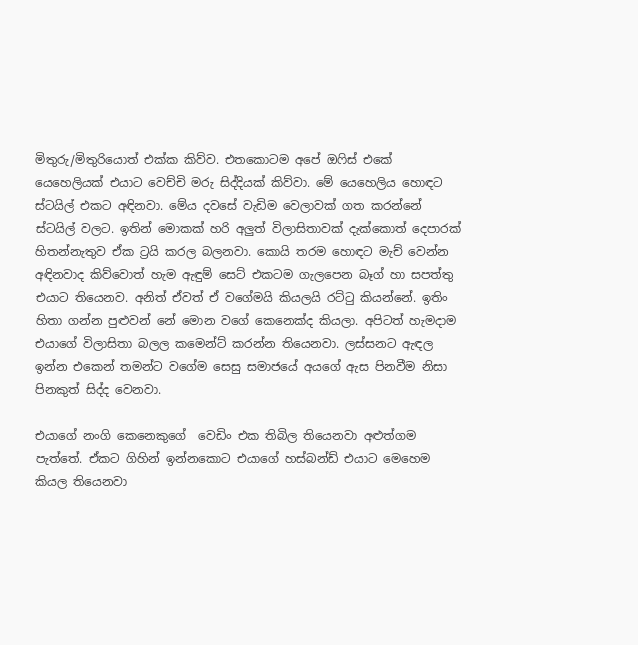මිතුරු/මිතුරියොත් එක්ක කිව්ව. එතකොටම අපේ ඔෆිස් එකේ යෙහෙලියක් එයාට වෙච්චි මරු සිද්දියක් කිව්වා. මේ යෙහෙලිය හොඳට ස්ටයිල් එකට අඳිනවා. මේය දවසේ වැඩිම වෙලාවක් ගත කරන්නේ ස්ටයිල් වලට. ඉතින් මොකක් හරි අලුත් විලාසිතාවක් දැක්කොත් දෙපාරක්  හිතන්නැතුව ඒක ට්‍රයි කරල බලනවා. කොයි තරම හොඳට මැච් වෙන්න අඳිනවාද කිව්වොත් හැම ඇඳුම් සෙට් එකටම ගැලපෙන බෑග් හා සපත්තු එයාට තියෙනව. අනිත් ඒවත් ඒ වගේමයි කියලයි රට්ටු කියන්නේ. ඉතිං හිතා ගන්න පුළුවන් නේ මොන වගේ කෙනෙක්ද කියලා. අපිටත් හැමදාම එයාගේ විලාසිතා බලල කමෙන්ට් කරන්න තියෙනවා. ලස්සනට ඇඳල ඉන්න එකෙන් තමන්ට වගේම සෙසු සමාජයේ අයගේ ඇස පිනවීම නිසා පිනකුත් සිද්ද වෙනවා.

එයාගේ නංගි කෙනෙකුගේ  වෙඩිං එක තිබිල තියෙනවා අළුත්ගම පැත්තේ. ඒකට ගිහින් ඉන්නකොට එයාගේ හස්බන්ඩ් එයාට මෙහෙම කියල තියෙනවා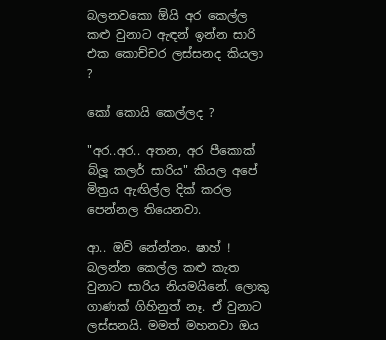බලනවකො ඕයි අර කෙල්ල කළු වුනාට ඇඳන් ඉන්න සාරි එක කොච්චර ලස්සනද කියලා ?

කෝ කොයි කෙල්ලද ?

"අර..අර.. අතන, අර පීකොක් බ්ලූ කලර් සාරිය" කියල අපේ මිත්‍රය ඇඟිල්ල දික් කරල පෙන්නල තියෙනවා.

ආ.. ඔව් නේන්නං. ෂාහ් ! බලන්න කෙල්ල කළු කැත වුනාට සාරිය නියමයිනේ. ලොකු ගාණක් ගිහිනුත් නෑ. ඒ වුනාට ලස්සනයි. මමත් මහනවා ඔය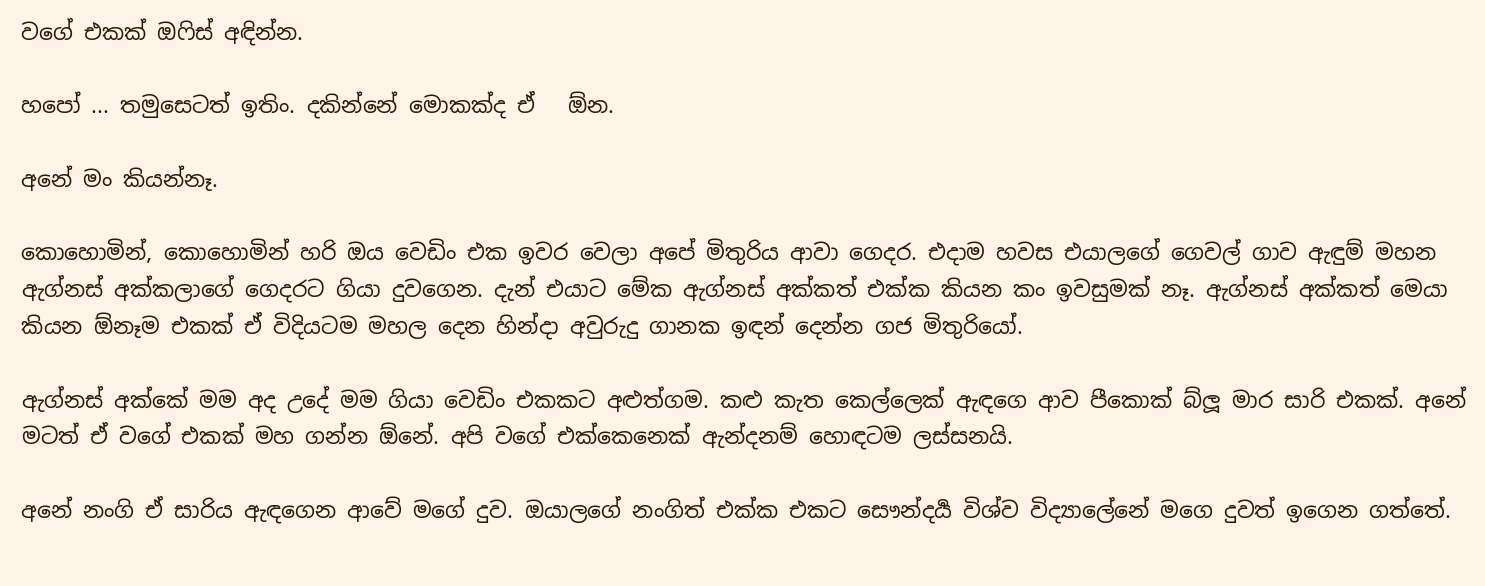වගේ එකක් ඔෆිස් අඳින්න.

හපෝ ... තමුසෙටත් ඉතිං. දකින්නේ මොකක්ද ඒ   ඕන.

අනේ මං කියන්නෑ.

කොහොමින්, කොහොමින් හරි ඔය වෙඩිං එක ඉවර වෙලා අපේ මිතුරිය ආවා ගෙදර. එදාම හවස එයාලගේ ගෙවල් ගාව ඇඳුම් මහන ඇග්නස් අක්කලාගේ ගෙදරට ගියා දුවගෙන. දැන් එයාට මේක ඇග්නස් අක්කත් එක්ක කියන කං ඉවසුමක් නෑ. ඇග්නස් අක්කත් මෙයා කියන ඕනෑම එකක් ඒ විදියටම මහල දෙන හින්දා අවුරුදු ගානක ඉඳන් දෙන්න ගජ මිතුරියෝ.

ඇග්නස් අක්කේ මම අද උදේ මම ගියා වෙඩිං එකකට අළුත්ගම. කළු කැත කෙල්ලෙක් ඇඳගෙ ආව පීකොක් බ්ලූ මාර සාරි එකක්. අනේ මටත් ඒ වගේ එකක් මහ ගන්න ඕනේ. අපි වගේ එක්කෙනෙක් ඇන්දනම් හොඳටම ලස්සනයි.

අනේ නංගි ඒ සාරිය ඇඳගෙන ආවේ මගේ දුව. ඔයාලගේ නංගිත් එක්ක එකට සෞන්දර්‍ය විශ්ව විද්‍යාලේනේ මගෙ දුවත් ඉගෙන ගත්තේ.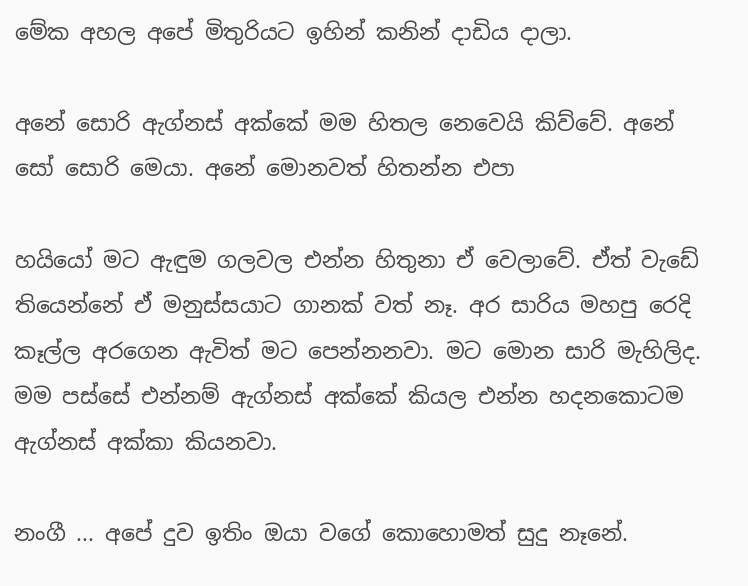මේක අහල අපේ මිතුරියට ඉහින් කනින් දාඩිය දාලා.

අනේ සොරි ඇග්නස් අක්කේ මම හිතල නෙවෙයි කිව්වේ. අනේ සෝ සොරි මෙයා. අනේ මොනවත් හිතන්න එපා

හයියෝ මට ඇඳුම ගලවල එන්න හිතුනා ඒ වෙලාවේ. ඒත් වැඩේ තියෙන්නේ ඒ මනුස්සයාට ගානක් වත් නෑ. අර සාරිය මහපු රෙදි කෑල්ල අරගෙන ඇවිත් මට පෙන්නනවා. මට මොන සාරි මැහිලිද. මම පස්සේ එන්නම් ඇග්නස් අක්කේ කියල එන්න හදනකොටම ඇග්නස් අක්කා කියනවා.

නංගී ... අපේ දුව ඉතිං ඔයා වගේ කොහොමත් සුදු නෑනේ.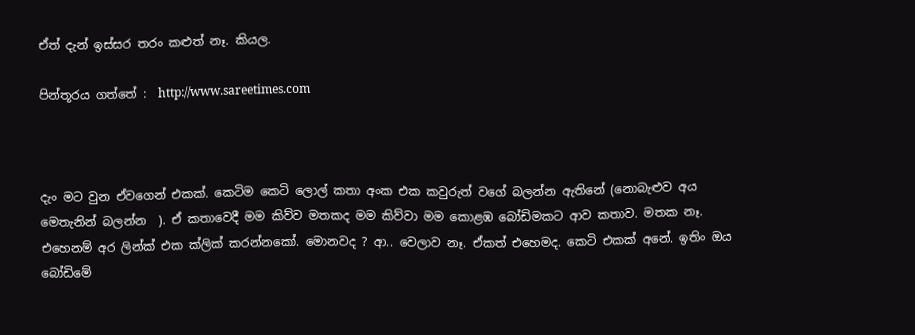ඒත් දැන් ඉස්සර තරං කළුත් නෑ. කියල.

පින්තූරය ගත්තේ :  http://www.sareetimes.com



දැං මට වුන ඒවගෙන් එකක්. කෙටිම කෙටි ලොල් කතා අංක එක කවුරුත් වගේ බලන්න ඇතිනේ (නොබැළුව අය මෙතැනින් බලන්න  ). ඒ කතාවෙදී මම කිව්ව මතකද මම කිව්වා මම කොළඹ බෝඩිමකට ආව කතාව. මතක නෑ. එහෙනම් අර ලින්ක් එක ක්ලික් කරන්නකෝ. මොනවද ? ආ.. වෙලාව නෑ. ඒකත් එහෙමද. කෙටි එකක් අනේ. ඉතිං ඔය බෝඩිමේ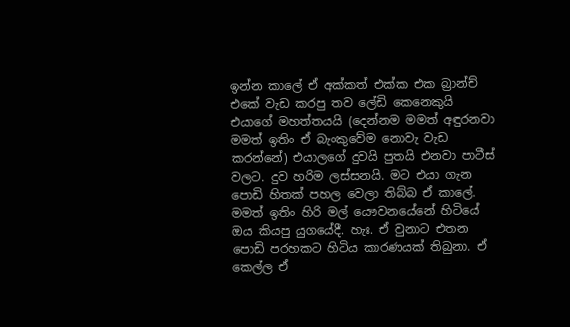ඉන්න කාලේ ඒ අක්කත් එක්ක එක බ්‍රාන්ච් එකේ වැඩ කරපු තව ලේඩි කෙනෙකුයි එයාගේ මහත්තයයි (දෙන්නම මමත් අඳුරනවා මමත් ඉතිං ඒ බැංකුවේම නොවැ වැඩ කරන්නේ) එයාලගේ දුවයි පුතයි එනවා පාටීස් වලට. දුව හරිම ලස්සනයි. මට එයා ගැන පොඩි හිතක් පහල වෙලා තිබ්බ ඒ කාලේ. මමත් ඉතිං හිරි මල් යෞවනයේනේ හිටියේ ඔය කියපු යුගයේදී. හැඃ. ඒ වුනාට එතන පොඩි පරහකට හිටිය කාරණයක් තිබුනා. ඒ කෙල්ල ඒ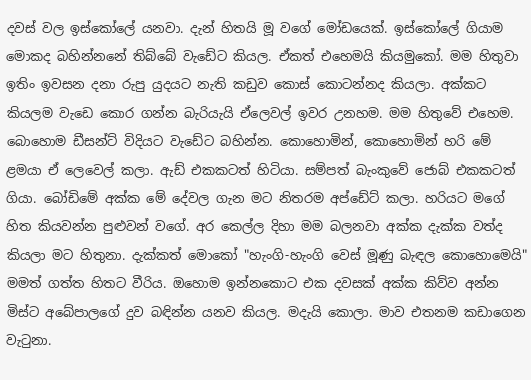දවස් වල ඉස්කෝලේ යනවා. දැන් හිතයි මූ වගේ මෝඩයෙක්. ඉස්කෝලේ ගියාම මොකද බහින්නනේ තිබ්බේ වැඩේට කියල. ඒකත් එහෙමයි කියමුකෝ. මම හිතුවා ඉතිං ඉවසන දනා රුපු යුදයට නැති කඩුව කොස් කොටන්නද කියලා. අක්කට කියලම වැඩෙ කොර ගන්න බැරියැයි ඒලෙවල් ඉවර උනහම. මම හිතුවේ එහෙම. බොහොම ඩීසන්ට් විදියට වැඩේට බහින්න. කොහොමින්, කොහොමින් හරි මේ ළමයා ඒ ලෙවෙල් කලා. ඇඩ් එකකටත් හිටියා. සම්පත් බැංකුවේ ජොබ් එකකටත් ගියා. බෝඩිමේ අක්ක මේ දේවල ගැන මට නිතරම අප්ඩේට් කලා. හරියට මගේ හිත කියවන්න පුළුවන් වගේ. අර කෙල්ල දිහා මම බලනවා අක්ක දැක්ක වත්ද කියලා මට හිතුනා. දැක්කත් මොකෝ "හැංගි-හැංගි වෙස් මූණු බැඳල කොහොමෙයි" මමත් ගත්ත හිතට වීරිය. ඔහොම ඉන්නකොට එක දවසක් අක්ක කිව්ව අන්න මිස්ට අබේපාලගේ දුව බඳින්න යනව කියල. මදැයි කොලා. මාව එතනම කඩාගෙන වැටුනා.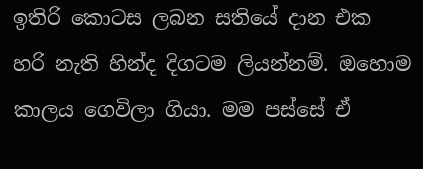ඉතිරි කොටස ලබන සතියේ දාන එක හරි නැති හින්ද දිගටම ලියන්නම්. ඔහොම කාලය ගෙවිලා ගියා. මම පස්සේ ඒ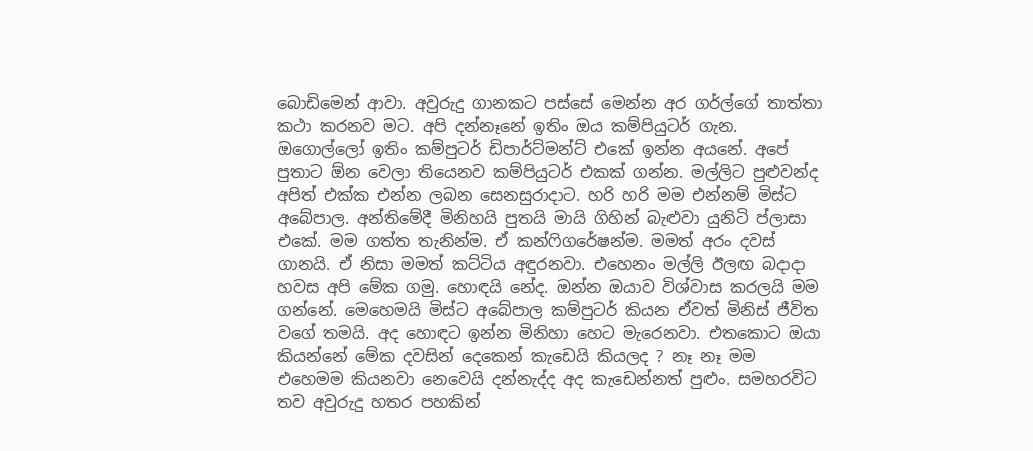බොඩිමෙන් ආවා. අවුරුදු ගානකට පස්සේ මෙන්න අර ගර්ල්ගේ තාත්තා කථා කරනව මට. අපි දන්නෑනේ ඉතිං ඔය කම්පියුටර් ගැන. ඔගොල්ලෝ ඉතිං කම්පුටර් ඩිපාර්ට්මන්ට් එකේ ඉන්න අයනේ. අපේ පුතාට ඕන වෙලා තියෙනව කම්පියුටර් එකක් ගන්න. මල්ලිට පුළුවන්ද අපිත් එක්ක එන්න ලබන සෙනසුරාදාට. හරි හරි මම එන්නම් මිස්ට අබේපාල. අන්තිමේදී මිනිහයි පුතයි මායි ගිහින් බැළුවා යුනිටි ප්ලාසා එකේ. මම ගත්ත තැනින්ම. ඒ කන්ෆිගරේෂන්ම. මමත් අරං දවස් ගානයි. ඒ නිසා මමත් කට්ටිය අඳුරනවා. එහෙනං මල්ලි ඊලඟ බදාදා හවස අපි මේක ගමු. හොඳයි නේද. ඔන්න ඔයාව විශ්වාස කරලයි මම ගන්නේ. මෙහෙමයි මිස්ට අබේපාල කම්පුටර් කියන ඒවත් මිනිස් ජීවිත වගේ තමයි. අද හොඳට ඉන්න මිනිහා හෙට මැරෙනවා. එතකොට ඔයා කියන්නේ මේක දවසින් දෙකෙන් කැඩෙයි කියලද ? නෑ නෑ මම එහෙමම කියනවා නෙවෙයි දන්නැද්ද අද කැඩෙන්නත් පුළුං. සමහරවිට තව අවුරුදු හතර පහකින්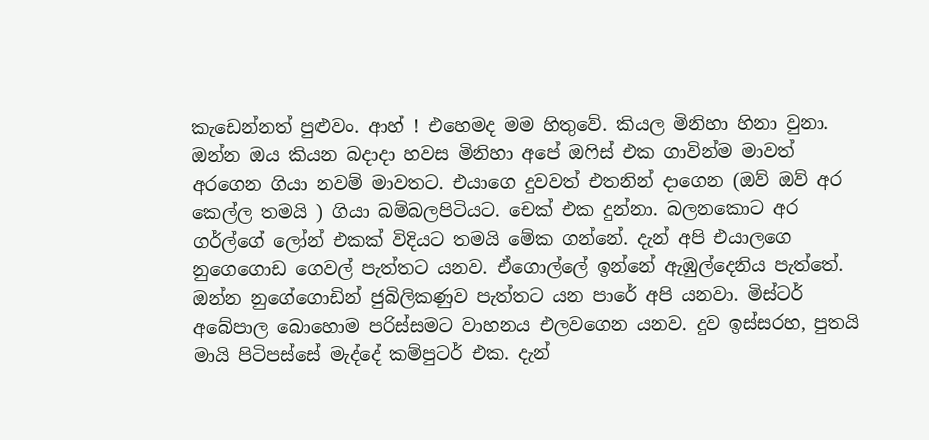කැඩෙන්නත් පුළුවං. ආහ් ! එහෙමද මම හිතුවේ. කියල මිනිහා හිනා වුනා. ඔන්න ඔය කියන බදාදා හවස මිනිහා අපේ ඔෆිස් එක ගාවින්ම මාවත් අරගෙන ගියා නවම් මාවතට. එයාගෙ දුවවත් එතනින් දාගෙන (ඔව් ඔව් අර කෙල්ල තමයි ) ගියා බම්බලපිටියට. චෙක් එක දුන්නා. බලනකොට අර ගර්ල්ගේ ලෝන් එකක් විදියට තමයි මේක ගන්නේ. දැන් අපි එයාලගෙ නුගෙගොඩ ගෙවල් පැත්තට යනව. ඒගොල්ලේ ඉන්නේ ඇඹුල්දෙනිය පැත්තේ. ඔන්න නුගේගොඩින් ජුබිලිකණුව පැත්තට යන පාරේ අපි යනවා. මිස්ටර් අබේපාල බොහොම පරිස්සමට වාහනය එලවගෙන යනව. දුව ඉස්සරහ, පුතයි මායි පිටිපස්සේ මැද්දේ කම්පුටර් එක. දැන්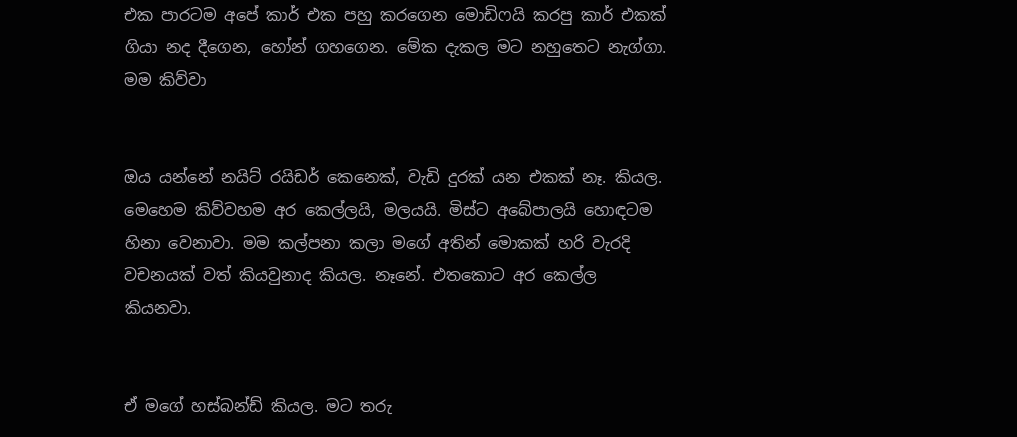එක පාරටම අපේ කාර් එක පහු කරගෙන මොඩිෆයි කරපු කාර් එකක් ගියා නද දීගෙන, හෝන් ගහගෙන. මේක දැකල මට නහුතෙට නැග්ගා. මම කිව්වා


ඔය යන්නේ නයිට් රයිඩර් කෙනෙක්, වැඩි දුරක් යන එකක් නෑ. කියල. මෙහෙම කිව්වහම අර කෙල්ලයි, මලයයි. මිස්ට අබේපාලයි හොඳටම හිනා වෙනාවා. මම කල්පනා කලා මගේ අතින් මොකක් හරි වැරදි වචනයක් වත් කියවුනාද කියල. නෑනේ. එතකොට අර කෙල්ල කියනවා.


ඒ මගේ හස්බන්ඩ් කියල. මට තරු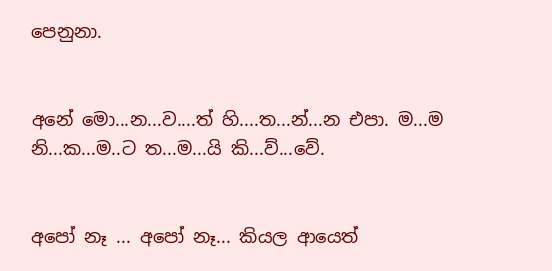පෙනුනා.


අනේ මො...න...ව....ත් හි....ත...න්...න එපා. ම...ම නි...ක...ම..ට ත...ම...යි කි...ව්...වේ.


අපෝ නෑ ... අපෝ නෑ... කියල ආයෙත්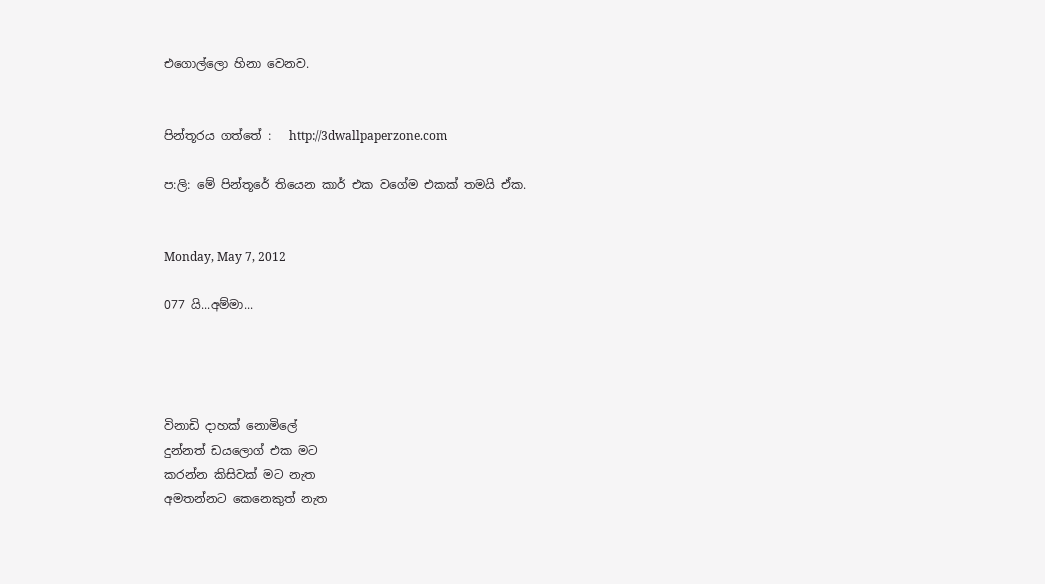එගොල්ලො හිනා වෙනව.


පින්තූරය ගත්තේ :   http://3dwallpaperzone.com

ප:ලි: මේ පින්තූරේ තියෙන කාර් එක වගේම එකක් තමයි ඒක.


Monday, May 7, 2012

077 යි...අම්මා...




විනාඩි දාහක් නොමිලේ
දුන්නත් ඩයලොග් එක මට
කරන්න කිසිවක් මට නැත
අමතන්නට කෙනෙකුත් නැත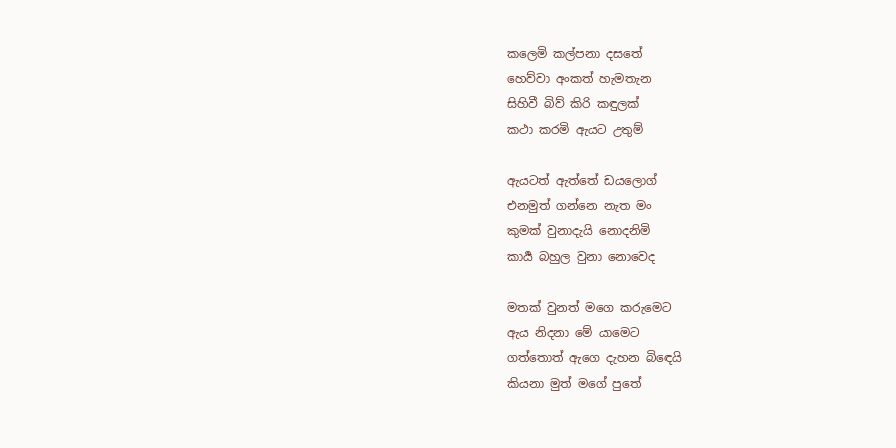කලෙමි කල්පනා දසතේ
හෙව්වා අංකත් හැමතැන
සිහිවී බිව් කිරි කඳුලක්
කථා කරමි ඇයට උතුම්

ඇයටත් ඇත්තේ ඩයලොග්
එනමුත් ගන්නෙ නැත මං
කුමක් වුනාදැයි නොදනිමි
කාර්‍ය බහුල වුනා නොවෙද

මතක් වුනත් මගෙ කරුමෙට
ඇය නිදනා මේ යාමෙට
ගත්තොත් ඇගෙ දැහන බිඳෙයි
කියනා මුත් මගේ පුතේ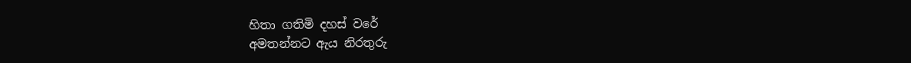හිතා ගතිමි දහස් වරේ
අමතන්නට ඇය නිරතුරු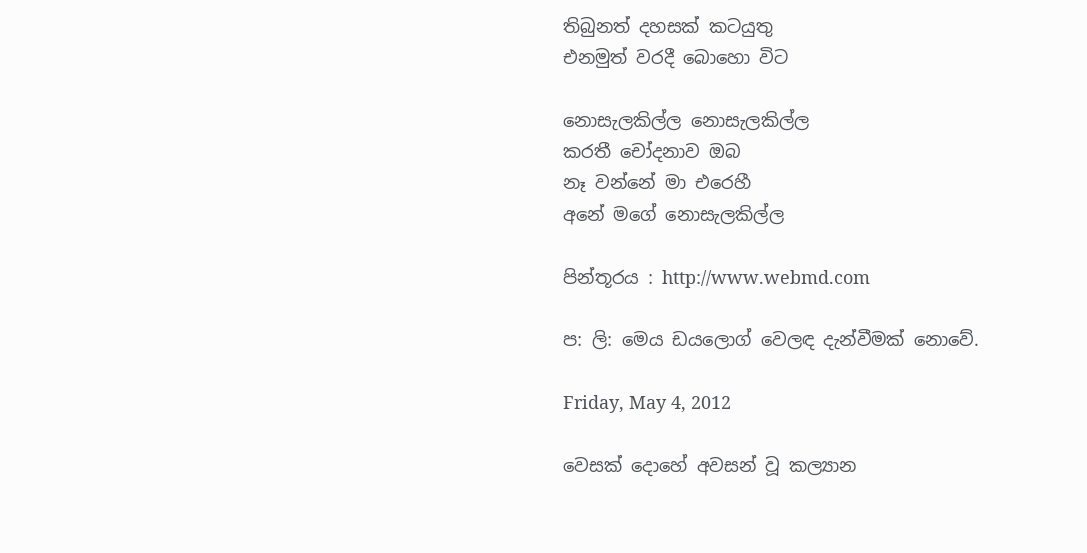තිබුනත් දහසක් කටයුතු
එනමුත් වරදී බොහො විට

නොසැලකිල්ල නොසැලකිල්ල
කරතී චෝදනාව ඔබ
නෑ වන්නේ මා එරෙහී
අනේ මගේ නොසැලකිල්ල

පින්තූරය : http://www.webmd.com

ප: ලි: මෙය ඩයලොග් වෙලඳ දැන්වීමක් නොවේ.

Friday, May 4, 2012

වෙසක් දොහේ අවසන් වූ කල්‍යාන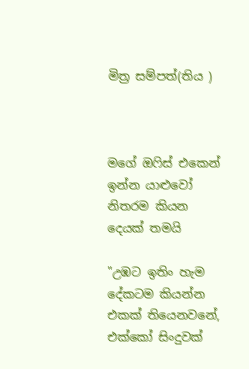මිත්‍ර සම්පත්(තිය )



මගේ ඔෆිස් එකෙන් ඉන්න යාළුවෝ නිතරම කියන දෙයක් තමයි

"උඹට ඉතිං හැම දේකටම කියන්න එකක් තියෙනවනේ, එක්කෝ සිංදුවක්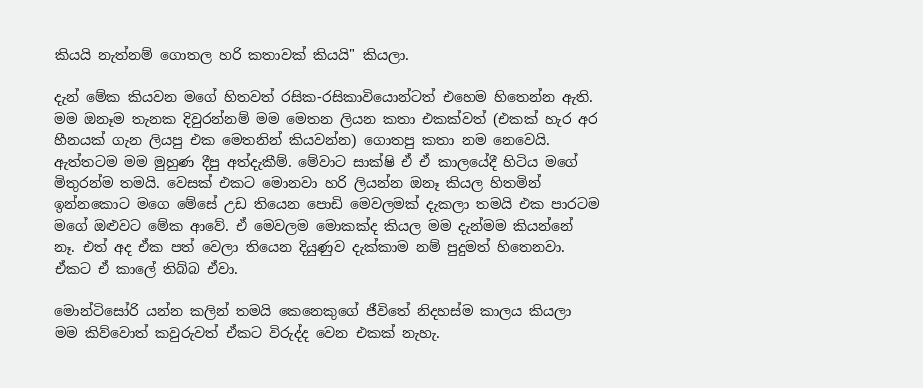කියයි නැත්නම් ගොතල හරි කතාවක් කියයි" කියලා.

දැන් මේක කියවන මගේ හිතවත් රසික-රසිකාවියොන්ටත් එහෙම හිතෙන්න ඇති. මම ඔනෑම තැනක දිවුරන්නම් මම මෙතන ලියන කතා එකක්වත් (එකක් හැර අර හීනයක් ගැන ලියපු එක මෙතනින් කියවන්න) ගොතපු කතා නම නෙවෙයි. ඇත්තටම මම මුහුණ දීපු අත්දැකීම්. මේවාට සාක්ෂි ඒ ඒ කාලයේදී හිටිය මගේ මිතුරන්ම තමයි. වෙසක් එකට මොනවා හරි ලියන්න ඔනෑ කියල හිතමින් ඉන්නකොට මගෙ මේසේ උඩ තියෙන පොඩි මෙවලමක් දැකලා තමයි එක පාරටම මගේ ඔළුවට මේක ආවේ. ඒ මෙවලම මොකක්ද කියල මම දැන්මම කියන්නේ නෑ. එත් අද ඒක පත් වෙලා තියෙන දියුණුව දැක්කාම නම් පුදුමත් හිතෙනවා. ඒකට ඒ කාලේ තිබ්බ ඒවා.

මොන්ටිසෝරි යන්න කලින් තමයි කෙනෙකුගේ ජීවිතේ නිදහස්ම කාලය කියලා මම කිව්වොත් කවුරුවත් ඒකට විරුද්ද වෙන එකක් නැහැ.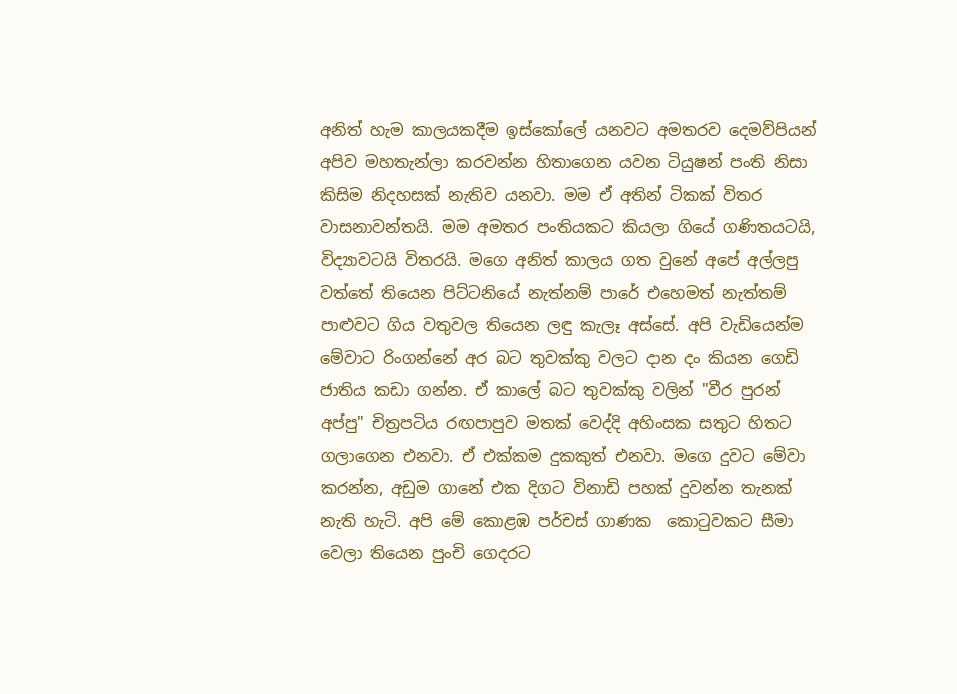අනිත් හැම කාලයකදීම ඉස්කෝලේ යනවට අමතරව දෙමව්පියන් අපිව මහතැන්ලා කරවන්න හිතාගෙන යවන ටියුෂන් පංති නිසා කිසිම නිදහසක් නැතිව යනවා. මම ඒ අතින් ටිකක් විතර වාසනාවන්තයි. මම අමතර පංතියකට කියලා ගියේ ගණිතයටයි, විද්‍යාවටයි විතරයි. මගෙ අනිත් කාලය ගත වුනේ අපේ අල්ලපු වත්තේ තියෙන පිට්ටනියේ නැත්නම් පාරේ එහෙමත් නැත්තම් පාළුවට ගිය වතුවල තියෙන ලඳු කැලෑ අස්සේ. අපි වැඩියෙන්ම මේවාට රිංගන්නේ අර බට තුවක්කු වලට දාන දං කියන ගෙඩි ජාතිය කඩා ගන්න. ඒ කාලේ බට තුවක්කු වලින් "වීර පුරන් අප්පු" චිත්‍රපටිය රඟපාපුව මතක් වෙද්දි අහිංසක සතුට හිතට ගලාගෙන එනවා. ඒ එක්කම දුකකුත් එනවා. මගෙ දුවට මේවා කරන්න, අඩුම ගානේ එක දිගට විනාඩි පහක් දුවන්න තැනක් නැති හැටි. අපි මේ කොළඹ පර්චස් ගාණක  කොටුවකට සීමා වෙලා තියෙන පුංචි ගෙදරට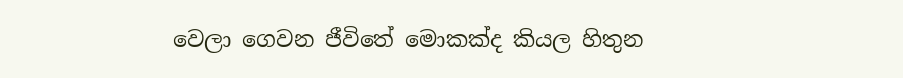වෙලා ගෙවන ජීවිතේ මොකක්ද කියල හිතුන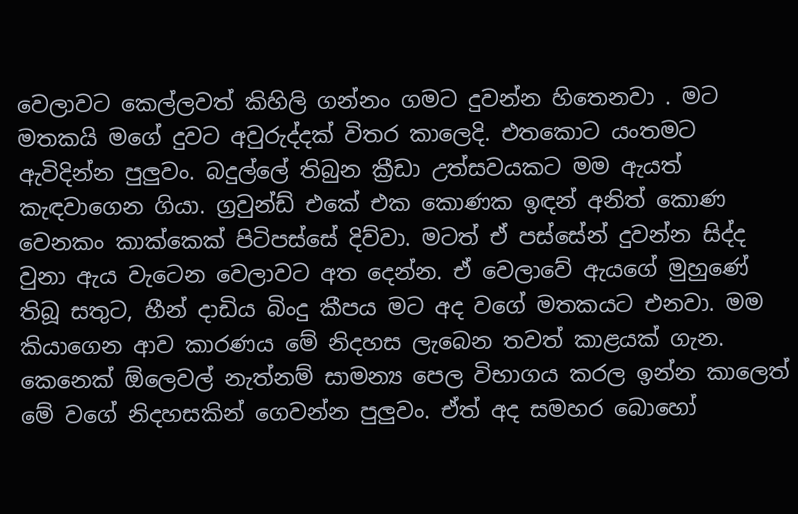වෙලාවට කෙල්ලවත් කිහිලි ගන්නං ගමට දුවන්න හිතෙනවා . මට මතකයි මගේ දුවට අවුරුද්දක් විතර කාලෙදි. එතකොට යංතමට ඇවිදින්න පුලුවං. බදුල්ලේ තිබුන ක්‍රීඩා උත්සවයකට මම ඇයත් කැඳවාගෙන ගියා. ග්‍රවුන්ඩ් එකේ එක කොණක ඉඳන් අනිත් කොණ වෙනකං කාක්කෙක් පිටිපස්සේ දිව්වා. මටත් ඒ පස්සේන් දුවන්න සිද්ද වුනා ඇය වැටෙන වෙලාවට අත දෙන්න. ඒ වෙලාවේ ඇයගේ මුහුණේ තිබූ සතුට, හීන් දාඩිය බිංදු කීපය මට අද වගේ මතකයට එනවා. මම කියාගෙන ආව කාරණය මේ නිදහස ලැබෙන තවත් කාළයක් ගැන. කෙනෙක් ඕලෙවල් නැත්නම් සාමන්‍ය පෙල විභාගය කරල ඉන්න කාලෙත් මේ වගේ නිදහසකින් ගෙවන්න පුලුවං. ඒත් අද සමහර බොහෝ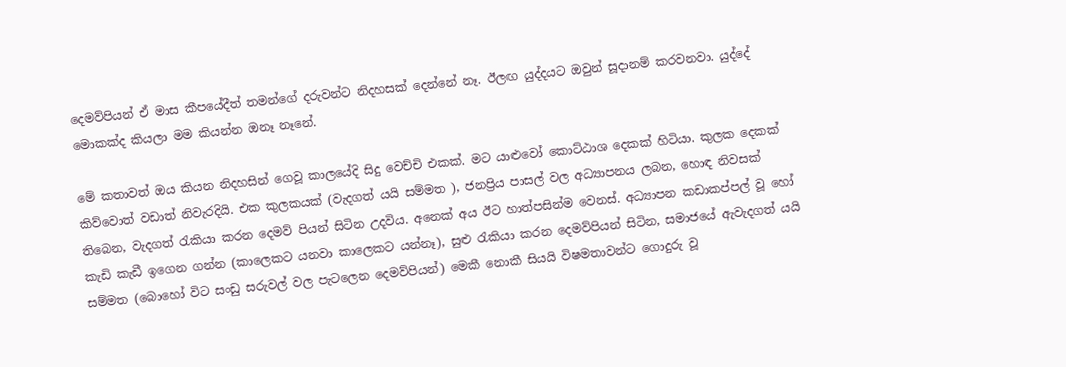දෙමව්පියන් ඒ මාස කීපයේදීත් තමන්ගේ දරුවන්ට නිදහසක් දෙන්නේ නෑ. ඊලඟ යුද්දයට ඔවුන් සූදානම් කරවනවා. යුද්දේ මොකක්ද කියලා මම කියන්න ඔනෑ නෑනේ.

මේ කතාවත් ඔය කියන නිදහසින් ගෙවූ කාලයේදි සිදු වෙච්චි එකක්. මට යාළුවෝ කොට්ඨාශ දෙකක් හිටියා. කුලක දෙකක් කිව්වොත් වඩාත් නිවැරදියි. එක කුලකයක් (වැදගත් යයි සම්මත ), ජනප්‍රිය පාසල් වල අධ්‍යාපනය ලබන, හොඳ නිවසක් තිබෙන, වැදගත් රැකියා කරන දෙමව් පියන් සිටින උදවිය. අනෙක් අය ඊට හාත්පසින්ම වෙනස්. අධ්‍යාපන කඩාකප්පල් වූ හෝ කැඩි කැඩී ඉගෙන ගන්න (කාලෙකට යනවා කාලෙකට යන්නෑ), සුළු රැකියා කරන දෙමව්පියන් සිටින, සමාජයේ ඇවැදගත් යයි සම්මත (බොහෝ විට සංඩු සරුවල් වල පැටලෙන දෙමව්පියන්) මෙකී නොකී සියයි විෂමතාවන්ට ගොදුරු වූ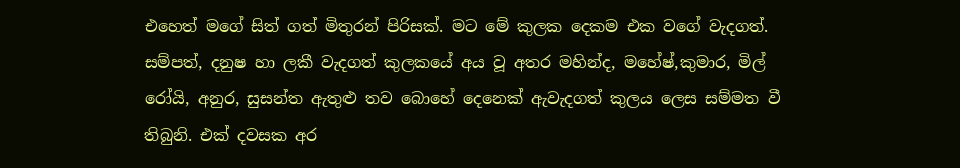එහෙත් මගේ සිත් ගත් මිතුරන් පිරිසක්. මට මේ කුලක දෙකම එක වගේ වැදගත්. සම්පත්, දනුෂ හා ලකී වැදගත් කුලකයේ අය වූ අතර මහින්ද, මහේෂ්,කුමාර, මිල් රෝයි, අනුර, සුසන්ත ඇතුළු තව බොහේ දෙනෙක් ඇවැදගත් කුලය ලෙස සම්මත වී තිබුනි. එක් දවසක අර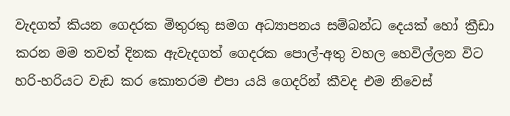වැදගත් කියන ගෙදරක මිතුරකු සමග අධ්‍යාපනය සම්බන්ධ දෙයක් හෝ ක්‍රීඩා කරන මම තවත් දිනක ඇවැදගත් ගෙදරක පොල්-අතු වහල හෙවිල්ලන විට හරි-හරියට වැඩ කර කොතරම එපා යයි ගෙදරින් කීවද එම නිවෙස්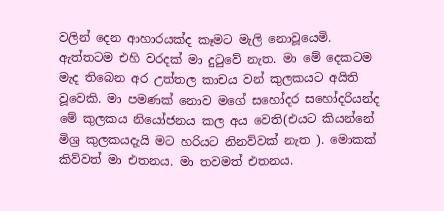වලින් දෙන ආහාරයක්ද කෑමට මැලි නොවූයෙමි. ඇත්තටම එහි වරදක් මා දුටුවේ නැත. මා මේ දෙකටම මැද තිබෙන අර උත්තල කාචය වන් කුලකයට අයිති වූවෙකි. මා පමණක් නොව මගේ සහෝදර සහෝදරියන්ද මේ කුලකය නියෝජනය කල අය වෙති(එයට කියන්නේ මිශ්‍ර කුලකයදැයි මට හරියට නිනව්වක් නැත ). මොකක් කිව්වත් මා එතනය. මා තවමත් එතනය.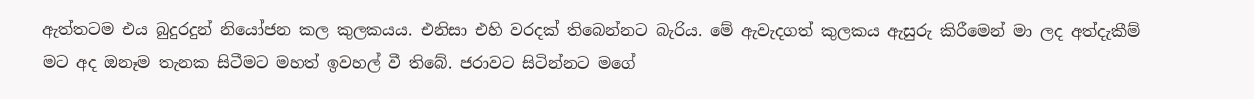ඇත්තටම එය බුදුරදුන් නියෝජන කල කුලකයය. එනිසා එහි වරදක් තිබෙන්නට බැරිය. මේ ඇවැදගත් කුලකය ඇසුරු කිරීමෙන් මා ලද අත්දැකීම් මට අද ඔනෑම තැනක සිටීමට මහත් ඉවහල් වී තිබේ. ජරාවට සිටින්නට මගේ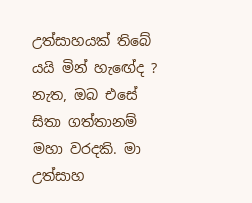උත්සාහයක් තිබේ යයි මින් හැඟේද ? නැත, ඔබ එසේ සිතා ගත්තානම් මහා වරදකි. මා උත්සාහ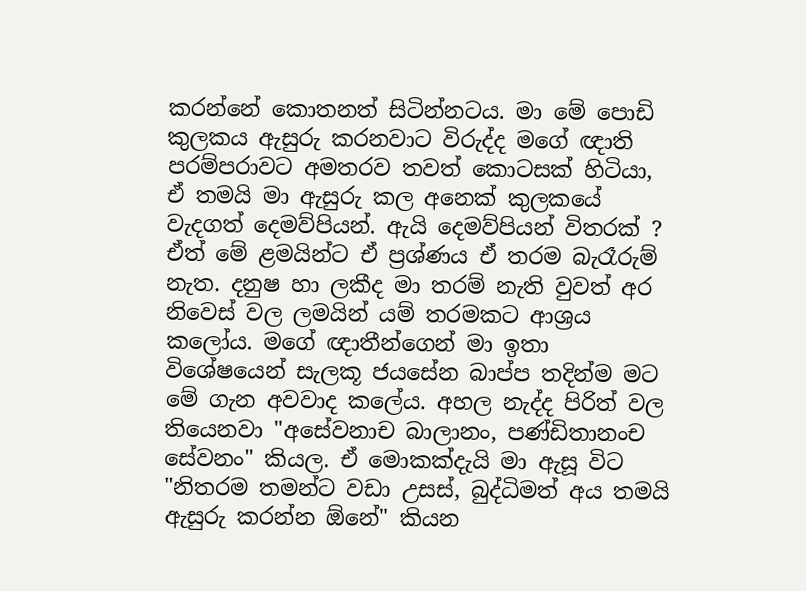කරන්නේ කොතනත් සිටින්නටය. මා මේ පොඩි කුලකය ඇසුරු කරනවාට විරුද්ද මගේ ඥාති පරම්පරාවට අමතරව තවත් කොටසක් හිටියා, ඒ තමයි මා ඇසුරු කල අනෙක් කුලකයේ වැදගත් දෙමව්පියන්. ඇයි දෙමව්පියන් විතරක් ? ඒත් මේ ළමයින්ට ඒ ප්‍රශ්ණය ඒ තරම බැරෑරුම් නැත. දනුෂ හා ලකීද මා තරම් නැති වුවත් අර නිවෙස් වල ලමයින් යම් තරමකට ආශ්‍රය කලෝය. මගේ ඥාතීන්ගෙන් මා ඉතා විශේෂයෙන් සැලකූ ජයසේන බාප්ප තදින්ම මට මේ ගැන අවවාද කලේය. අහල නැද්ද පිරිත් වල තියෙනවා "අසේවනාච බාලානං, පණ්ඩිතානංච සේවනං" කියල. ඒ මොකක්දැයි මා ඇසූ විට "නිතරම තමන්ට වඩා උසස්, බුද්ධිමත් අය තමයි ඇසුරු කරන්න ඕනේ" කියන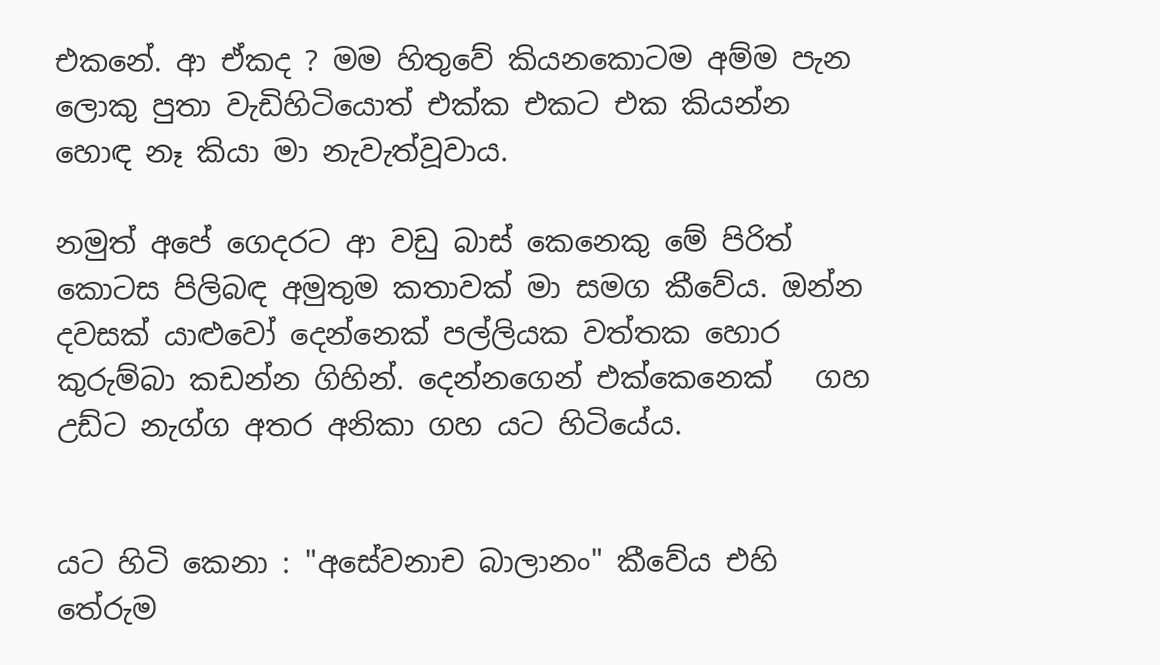එකනේ. ආ ඒකද ? මම හිතුවේ කියනකොටම අම්ම පැන ලොකු පුතා වැඩිහිටියොත් එක්ක එකට එක කියන්න හොඳ නෑ කියා මා නැවැත්වූවාය.

නමුත් අපේ ගෙදරට ආ වඩු බාස් කෙනෙකු මේ පිරිත් කොටස පිලිබඳ අමුතුම කතාවක් මා සමග කීවේය. ඔන්න දවසක් යාළුවෝ දෙන්නෙක් පල්ලියක වත්තක හොර කුරුම්බා කඩන්න ගිහින්. දෙන්නගෙන් එක්කෙනෙක්   ගහ උඩ්ට නැග්ග අතර අනිකා ගහ යට හිටියේය.


යට හිටි කෙනා : "අසේවනාච බාලානං" කීවේය එහි තේරුම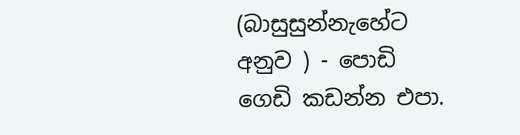(බාසුසුන්නැහේට අනුව ) - පොඩි ගෙඩි කඩන්න එපා.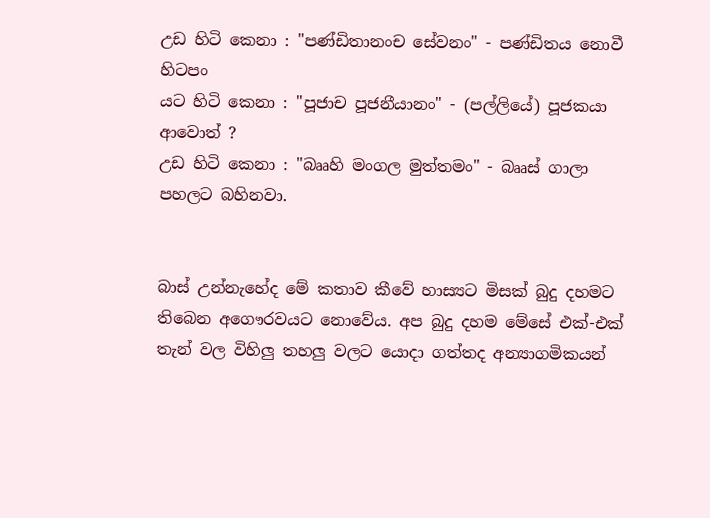උඩ හිටි කෙනා : "පණ්ඩිතානංච සේවනං" - පණ්ඩිතය නොවී හිටපං
යට හිටි කෙනා : "පූජාච පූජනීයානං" - (පල්ලියේ) පූජකයා ආවොත් ?
උඩ හිටි කෙනා : "බෲහි මංගල මුත්තමං" - බෲස් ගාලා පහලට බහිනවා.


බාස් උන්නැහේද මේ කතාව කීවේ හාස්‍යට මිසක් බුදු දහමට තිබෙන අගෞරවයට නොවේය. අප බුදු දහම මේසේ එක්-එක් තැන් වල විහිලු තහලු වලට යොදා ගත්තද අන්‍යාගමිකයන්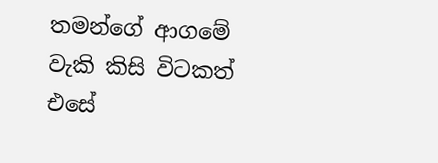තමන්ගේ ආගමේ වැකි කිසි විටකත් එසේ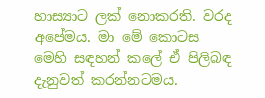හාස්‍යාට ලක් නොකරති. වරද අපේමය. මා මේ කොටස මෙහි සඳහන් කලේ ඒ පිලිබඳ දැනුවත් කරන්නටමය.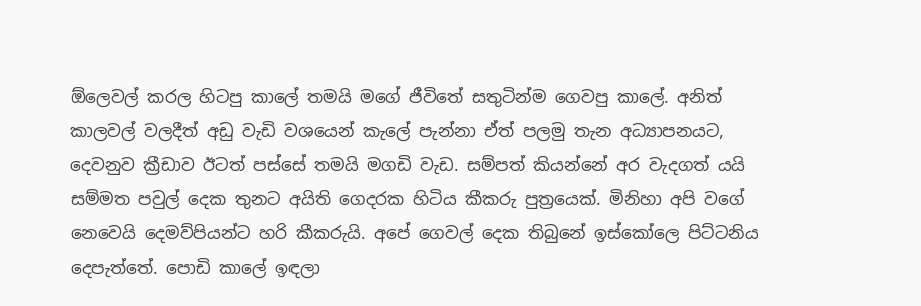ඕලෙවල් කරල හිටපු කාලේ තමයි මගේ ජීවිතේ සතුටින්ම ගෙවපු කාලේ. අනිත් කාලවල් වලදීත් අඩු වැඩි වශයෙන් කැලේ පැන්නා ඒත් පලමු තැන අධ්‍යාපනයට, දෙවනුව ක්‍රීඩාව ඊටත් පස්සේ තමයි මගඩි වැඩ. සම්පත් කියන්නේ අර වැදගත් යයි සම්මත පවුල් දෙක තුනට අයිති ගෙදරක හිටිය කීකරු පුත්‍රයෙක්. මිනිහා අපි වගේ නෙවෙයි දෙමව්පියන්ට හරි කීකරුයි. අපේ ගෙවල් දෙක තිබුනේ ඉස්කෝලෙ පිට්ටනිය දෙපැත්තේ. පොඩි කාලේ ඉඳලා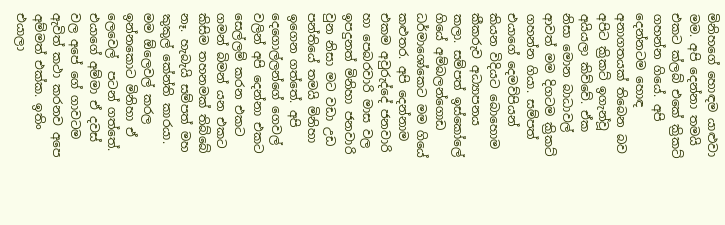මිනිහගේ හොඳම යාළුවා මම. අපි දෙන්නා තමයි එකට ක්ලබ් එකේ ක්‍රිකට් ගහන්න ගියේ. අපි දෙන්නටම හොඳ අනාගතයක් තිබෙන බව අපිට ක්‍රිකට් ඉගැන්වූ අයියලා කිව්වේ. ඒක නිසා මොන බාධාවල් ආවත් මම දිගටම ක්‍රිකට් ගහන්න ගියා. සම්පත් එයාගේ දෙමව්පියන් කියන විදියට බොහොම කීකරුව අධ්‍යාපනය කලා. සම්පත් ඉස්කෝලේ ගියේ අම්බලන්ගොඩ ධර්මාශෝකෙට මම ගියේ කළුතර. අපි දෙන්නාම එකම අවුරුද්දේ ජනවාරි හා පෙබරවාරි මාස වල ඉපදුනත් මිනිහා ජනවාරි වුන නිසා මට වඩා උඩ පන්තියේ තමයි මිනිහා ඉගෙන ගත්තේ. අපි දෙගොල්ලන්ගේ ගෙවල් වලින් අපි දෙන්නා එකට සෙල්ලම් කරන එකට ගමන් බිමන් යන එකට කිසිම තහනමක් තිබ්බේ නෑ. හැබැයි සම්පත් මහ කුකුල් කේන්ති කාරයා. මම ඕලෙවල් කරල ඉන්නකොට මිනිහා ඒ ලෙවෙල්  පටන් ගත්තේ. එයාගේ අම්මා ඒ දවස් වල අපේ ගේ ගාවටම ඇවිත් කථා කරනව අපෙ අම්මත් එක්ක. ඉතිං එයාලා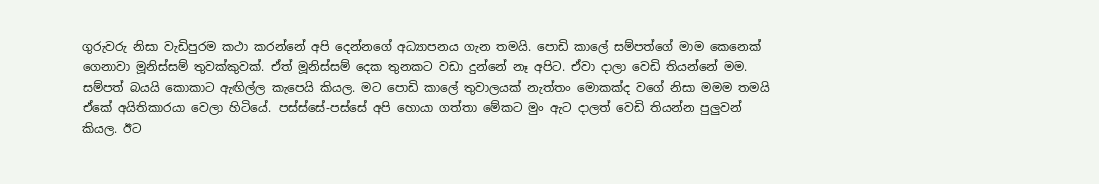ගුරුවරු නිසා වැඩිපුරම කථා කරන්නේ අපි දෙන්නගේ අධ්‍යාපනය ගැන තමයි. පොඩි කාලේ සම්පත්ගේ මාම කෙනෙක් ගෙනාවා මූනිස්සම් තුවක්කුවක්. ඒත් මූනිස්සම් දෙක තුනකට වඩා දුන්නේ නෑ අපිට. ඒවා දාලා වෙඩි තියන්නේ මම. සම්පත් බයයි කොකාට ඇඟිල්ල කැපෙයි කියල. මට පොඩි කාලේ තුවාලයක් නැත්තං මොකක්ද වගේ නිසා මමම තමයි ඒකේ අයිතිකාරයා වෙලා හිටියේ. පස්ස්සේ-පස්සේ අපි හොයා ගත්තා මේකට මුං ඇට දාලත් වෙඩි තියන්න පුලුවන් කියල. ඊට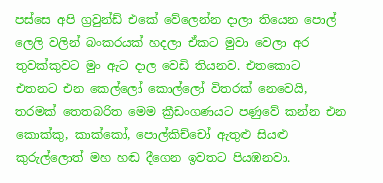පස්සෙ අපි ග්‍රවුන්ඩ් එකේ වේලෙන්න දාලා තියෙන පොල් ලෙලි වලින් බංකරයක් හදලා ඒකට මුවා වෙලා අර තුවක්කුවට මුං ඇට දාල වෙඩි තියනව. එතකොට එතනට එන කෙල්ලෝ කොල්ලෝ විතරක් නෙවෙයි, තරමක් තෙතබරිත මෙම ක්‍රීඩංගණයට පණුවේ කන්න එන කොක්කු, කාක්කෝ, පොල්කිච්චෝ ඇතුළු සියළු කුරුල්ලොත් මහ හඬ දීගෙන ඉවතට පියඹනවා.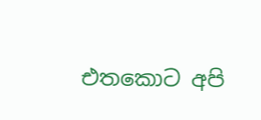එතකොට අපි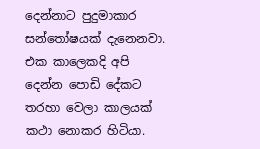දෙන්නාට පුදුමාකාර සන්තෝෂයක් දැනෙනවා. එක කාලෙකදි අපි දෙන්න පොඩි දේකට තරහා වෙලා කාලයක් කථා නොකර හිටියා.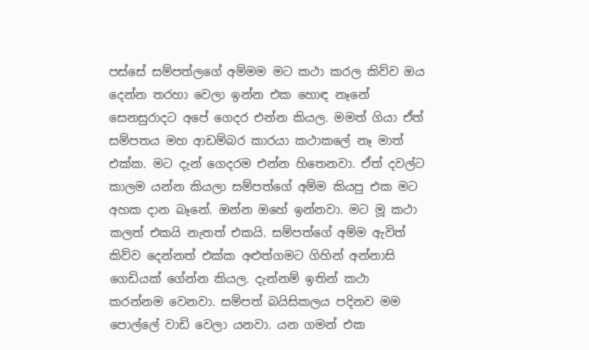පස්සේ සම්පත්ලගේ අම්මම මට කථා කරල කිව්ව ඔය දෙන්න තරහා වෙලා ඉන්න එක හොඳ නෑනේ සෙනසුරාදට අපේ ගෙදර එන්න කියල. මමත් ගියා ඒත් සම්පතය මහ ආඩම්බර කාරයා කථාකලේ නෑ මාත් එක්ක. මට දැන් ගෙදරම එන්න හිතෙනවා. ඒත් දවල්ට කාලම යන්න කියලා සම්පත්ගේ අම්ම කියපු එක මට අහක දාන බෑනේ. ඔන්න ඔහේ ඉන්නවා. මට මූ කථා කලත් එකයි නැතත් එකයි. සම්පත්ගේ අම්ම ඇවිත් කිව්ව දෙන්නත් එක්ක අළුත්ගමට ගිහින් අන්නාසි ගෙඩියක් ගේන්න කියල. දැන්නම් ඉතින් කථා කරන්නම වෙනවා. සම්පත් බයිසිකලය පදිනව මම පොල්ලේ වාඩි වෙලා යනවා. යන ගමන් එක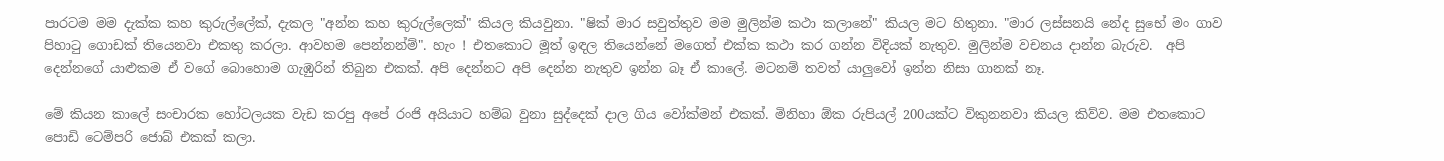පාරටම මම දැක්ක කහ කුරුල්ලේක්, දැකල "අන්න කහ කුරුල්ලෙක්" කියල කියවුනා. "ෂික් මාර සවුත්තුව මම මුලින්ම කථා කලානේ" කියල මට හිතුනා. "මාර ලස්සනයි නේද සුභේ මං ගාව පිහාටු ගොඩක් තියෙනවා එකතු කරලා. ආවහම පෙන්නන්ම්". හැං ! එතකොට මූත් ඉඳල තියෙන්නේ මගෙත් එක්ක කථා කර ගන්න විදියක් නැතුව. මුලින්ම වචනය දාන්න බැරුව.  අපි දෙන්නගේ යාළුකම ඒ වගේ බොහොම ගැඹුරින් තිබුන එකක්. අපි දෙන්නට අපි දෙන්න නැතුව ඉන්න බෑ ඒ කාලේ. මටනම් තවත් යාලුවෝ ඉන්න නිසා ගානක් නෑ.

මේ කියන කාලේ සංචාරක හෝටලයක වැඩ කරපු අපේ රංජි අයියාට හම්බ වුනා සුද්දෙක් දාල ගිය වෝක්මන් එකක්. මිනිහා ඕක රුපියල් 200යක්ට විකුනනවා කියල කිව්ව. මම එතකොට පොඩි ටෙම්පරි ජොබ් එකක් කලා.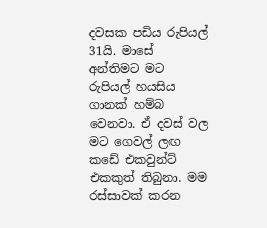දවසක පඩිය රුපියල් 31යි. මාසේ අන්තිමට මට රුපියල් හයසිය ගානක් හම්බ වෙනවා. ඒ දවස් වල මට ගෙවල් ලඟ කඩේ එකවුන්ට් එකකුත් තිබුනා. මම රස්සාවක් කරන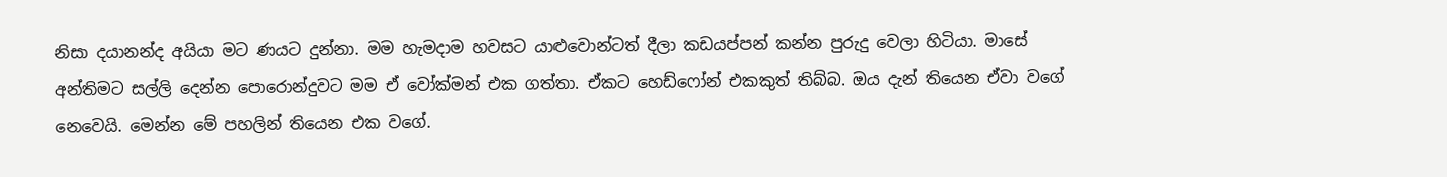නිසා දයානන්ද අයියා මට ණයට දුන්නා. මම හැමදාම හවසට යාළුවොන්ටත් දීලා කඩයප්පන් කන්න පුරුදු වෙලා හිටියා. මාසේ අන්තිමට සල්ලි දෙන්න පොරොන්දුවට මම ඒ වෝක්මන් එක ගත්තා. ඒකට හෙඩ්ෆෝන් එකකුත් තිබ්බ. ඔය දැන් තියෙන ඒවා වගේ නෙවෙයි. මෙන්න මේ පහලින් තියෙන එක වගේ.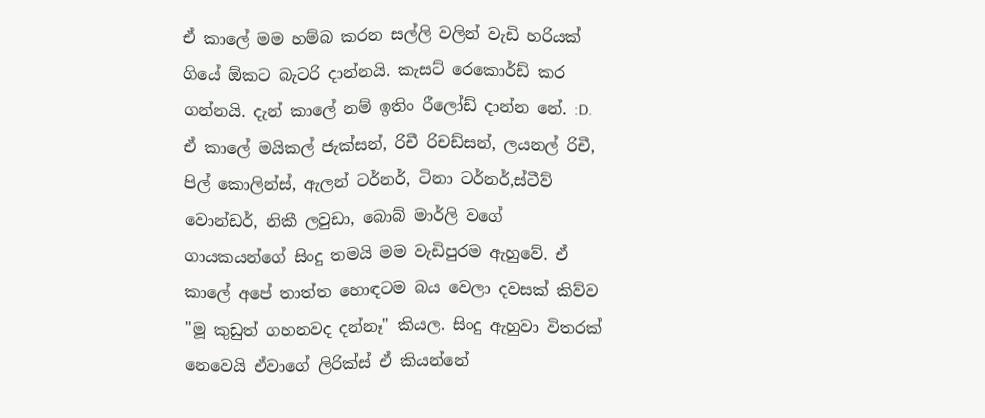ඒ කාලේ මම හම්බ කරන සල්ලි වලින් වැඩි හරියක් ගියේ ඕකට බැටරි දාන්නයි. කැසට් රෙකොර්ඩ් කර ගන්නයි. දැන් කාලේ නම් ඉතිං රීලෝඩ් දාන්න නේ. :D. ඒ කාලේ මයිකල් ජැක්සන්, රිචී රිචඩ්සන්, ලයනල් රිචී, පිල් කොලින්ස්, ඇලන් ටර්නර්, ටිනා ටර්නර්,ස්ටීව් වොන්ඩර්, නිකී ලවුඩා, බොබ් මාර්ලි වගේ ගායකයන්ගේ සිංදු තමයි මම වැඩිපුරම ඇහුවේ. ඒ කාලේ අපේ තාත්ත හොඳටම බය වෙලා දවසක් කිව්ව "මූ කුඩුත් ගහනවද දන්නෑ" කියල. සිංදු ඇහුවා විතරක් නෙවෙයි ඒවාගේ ලිරික්ස් ඒ කියන්නේ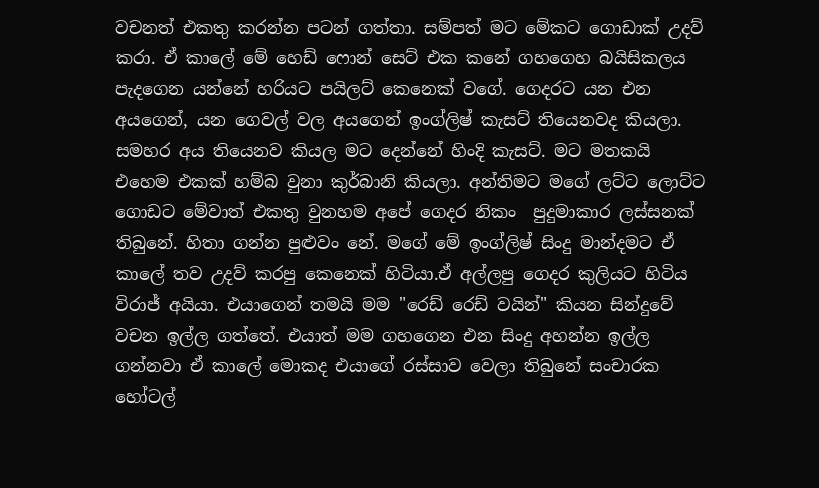වචනත් එකතු කරන්න පටන් ගත්තා. සම්පත් මට මේකට ගොඩාක් උදව් කරා. ඒ කාලේ මේ හෙඩ් ෆොන් සෙට් එක කනේ ගහගෙහ බයිසිකලය පැදගෙන යන්නේ හරියට පයිලට් කෙනෙක් වගේ. ගෙදරට යන එන අයගෙන්, යන ගෙවල් වල අයගෙන් ඉංග්ලිෂ් කැසට් තියෙනවද කියලා. සමහර අය තියෙනව කියල මට දෙන්නේ හිංදි කැසට්. මට මතකයි එහෙම එකක් හම්බ වුනා කුර්බානි කියලා. අන්තිමට මගේ ලට්ට ලොට්ට ගොඩට මේවාත් එකතු වුනහම අපේ ගෙදර නිකං  පුදුමාකාර ලස්සනක් තිබුනේ. හිතා ගන්න පුළුවං නේ. මගේ මේ ඉංග්ලිෂ් සිංදු මාන්දමට ඒ කාලේ තව උදව් කරපු කෙනෙක් හිටියා.ඒ අල්ලපු ගෙදර කුලියට හිටිය විරාජ් අයියා. එයාගෙන් තමයි මම "රෙඩ් රෙඩ් වයින්" කියන සින්දුවේ වචන ඉල්ල ගත්තේ. එයාත් මම ගහගෙන එන සිංදු අහන්න ඉල්ල ගන්නවා ඒ කාලේ මොකද එයාගේ රස්සාව වෙලා තිබුනේ සංචාරක හෝටල්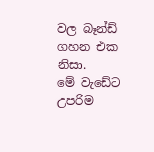වල බෑන්ඩ් ගහන එක නිසා.
මේ වැඩේට උපරිම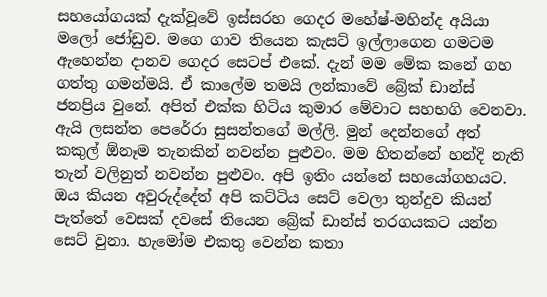සහයෝගයක් දැක්වූවේ ඉස්සරහ ගෙදර මහේෂ්-මහින්ද අයියා මලෝ ජෝඩුව. මගෙ ගාව තියෙන කැසට් ඉල්ලාගෙන ගමටම ඇහෙන්න දානව ගෙදර සෙටප් එකේ. දැන් මම මේක කනේ ගහ ගත්තු ගමන්මයි. ඒ කාලේම තමයි ලන්කාවේ බ්‍රේක් ඩාන්ස් ජනප්‍රිය වුනේ. අපිත් එක්ක හිටිය කුමාර මේවාට සහභගි වෙනවා. ඇයි ලසන්ත පෙරේරා සුසන්තගේ මල්ලි. මුන් දෙන්නගේ අත් කකුල් ඕනෑම තැනකින් නවන්න පුළුවං. මම හිතන්නේ හන්දි නැති තැන් වලිනුත් නවන්න පුළුවං. අපි ඉතිං යන්නේ සහයෝගහයට. ඔය කියන අවුරුද්දේත් අපි කට්ටිය සෙට් වෙලා තුන්දුව කියන් පැත්තේ වෙසක් දවසේ තියෙන බ්‍රේක් ඩාන්ස් තරගයකට යන්න සෙට් වුනා. හැමෝම එකතු වෙන්න කතා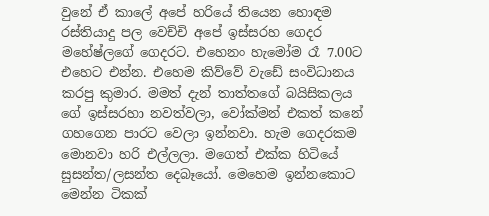වුනේ ඒ කාලේ අපේ හරියේ තියෙන හොඳම රස්තියාදු පල වෙච්චි අපේ ඉස්සරහ ගෙදර මහේෂ්ලගේ ගෙදරට. එහෙනං හැමෝම රෑ 7.00ට එහෙට එන්න. එහෙම කිව්වේ වැඩේ සංවිධානය කරපු කුමාර. මමත් දැන් තාත්තගේ බයිසිකලය ගේ ඉස්සරහා නවත්වලා, වෝක්මන් එකත් කනේ ගහගෙන පාරට වෙලා ඉන්නවා. හැම ගෙදරකම මොනවා හරි එල්ලලා. මගෙත් එක්ක හිටියේ සුසන්ත/ලසන්ත දෙබෑයෝ. මෙහෙම ඉන්නකොට මෙන්න ටිකක්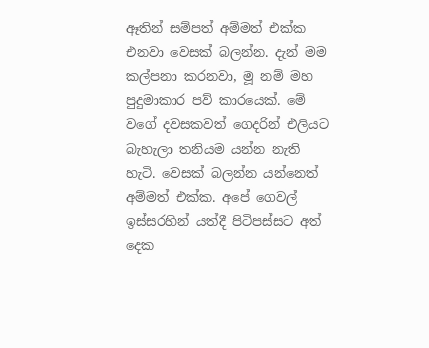ඈතින් සම්පත් අම්මත් එක්ක එනවා වෙසක් බලන්න. දැන් මම කල්පනා කරනවා, මූ නම් මහ පුදුමාකාර පව් කාරයෙක්. මේ වගේ දවසකවත් ගෙදරින් එලියට බැහැලා තනියම යන්න නැති හැටි. වෙසක් බලන්න යන්නෙත් අම්මත් එක්ක. අපේ ගෙවල් ඉස්සරහින් යත්දී පිටිපස්සට අත් දෙක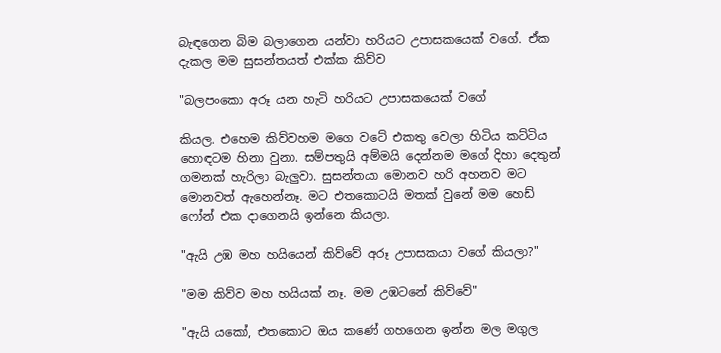බැඳගෙන බිම බලාගෙන යන්වා හරියට උපාසකයෙක් වගේ. ඒක දැකල මම සුසන්තයත් එක්ක කිව්ව

"බලපංකො අරූ යන හැටි හරියට උපාසකයෙක් වගේ

කියල. එහෙම කිව්වහම මගෙ වටේ එකතු වෙලා හිටිය කට්ටිය හොඳටම හිනා වුනා. සම්පතුයි අම්මයි දෙන්නම මගේ දිහා දෙතුන් ගමනක් හැරිලා බැලුවා. සුසන්තයා මොනව හරි අහනව මට මොනවත් ඇහෙන්නෑ. මට එතකොටයි මතක් වුනේ මම හෙඩ් ෆෝන් එක දාගෙනයි ඉන්නෙ කියලා.

"ඇයි උඹ මහ හයියෙන් කිව්වේ අරූ උපාසකයා වගේ කියලා?"

"මම කිව්ව මහ හයියක් නෑ. මම උඹටනේ කිව්වේ"

"ඇයි යකෝ, එතකොට ඔය කණේ ගහගෙන ඉන්න මල මගුල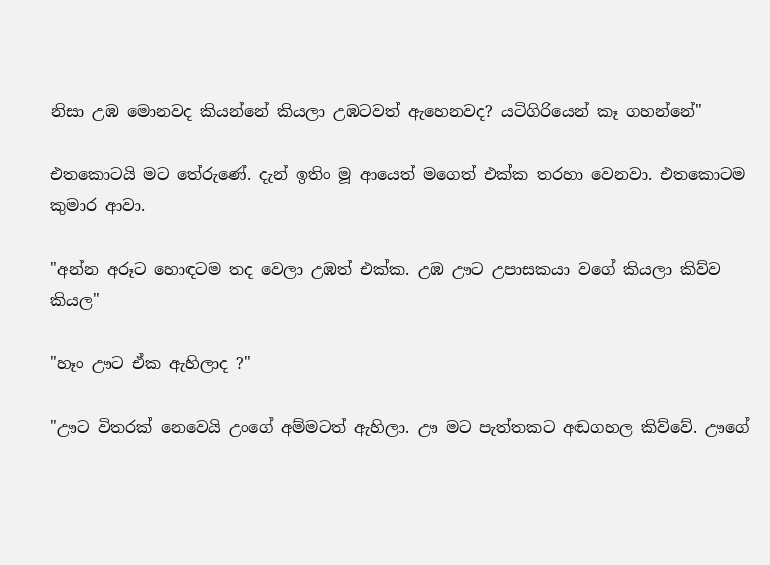නිසා උඹ මොනවද කියන්නේ කියලා උඹටවත් ඇහෙනවද? යටිගිරියෙන් කෑ ගහන්නේ"

එතකොටයි මට තේරුණේ. දැන් ඉතිං මූ ආයෙත් මගෙත් එක්ක තරහා වෙනවා. එතකොටම කුමාර ආවා.

"අන්න අරූට හොඳටම තද වෙලා උඹත් එක්ක. උඹ ඌට උපාසකයා වගේ කියලා කිව්ව කියල"

"හෑං ඌට ඒක ඇහිලාද ?"

"ඌට විතරක් නෙවෙයි උංගේ අම්මටත් ඇහිලා. ඌ මට පැත්තකට අඬගහල කිව්වේ. ඌගේ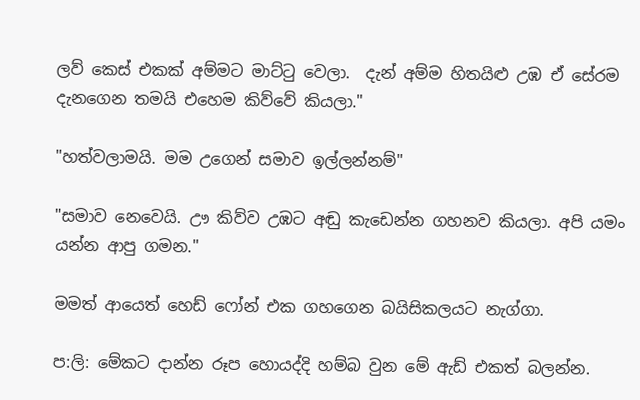ලව් කෙස් එකක් අම්මට මාට්ටු වෙලා.  දැන් අම්ම හිතයිළු උඹ ඒ සේරම දැනගෙන තමයි එහෙම කිව්වේ කියලා."

"හත්වලාමයි. මම උගෙන් සමාව ඉල්ලන්නම්"

"සමාව නෙවෙයි. ඌ කිව්ව උඹට අඬු කැඩෙන්න ගහනව කියලා. අපි යමං යන්න ආපු ගමන."

මමත් ආයෙත් හෙඩ් ෆෝන් එක ගහගෙන බයිසිකලයට නැග්ගා.

ප:ලි: මේකට දාන්න රූප හොයද්දි හම්බ වුන මේ ඇඩ් එකත් බලන්න.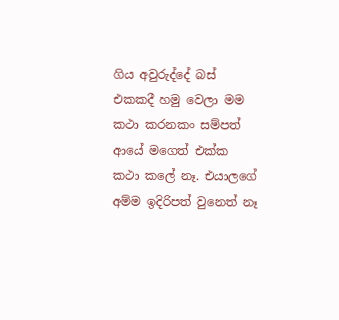ගිය අවුරුද්දේ බස් එකකදී හමු වෙලා මම කථා කරනකං සම්පත් ආයේ මගෙත් එක්ක කථා කලේ නෑ. එයාලගේ අම්ම ඉදිරිපත් වුනෙත් නෑ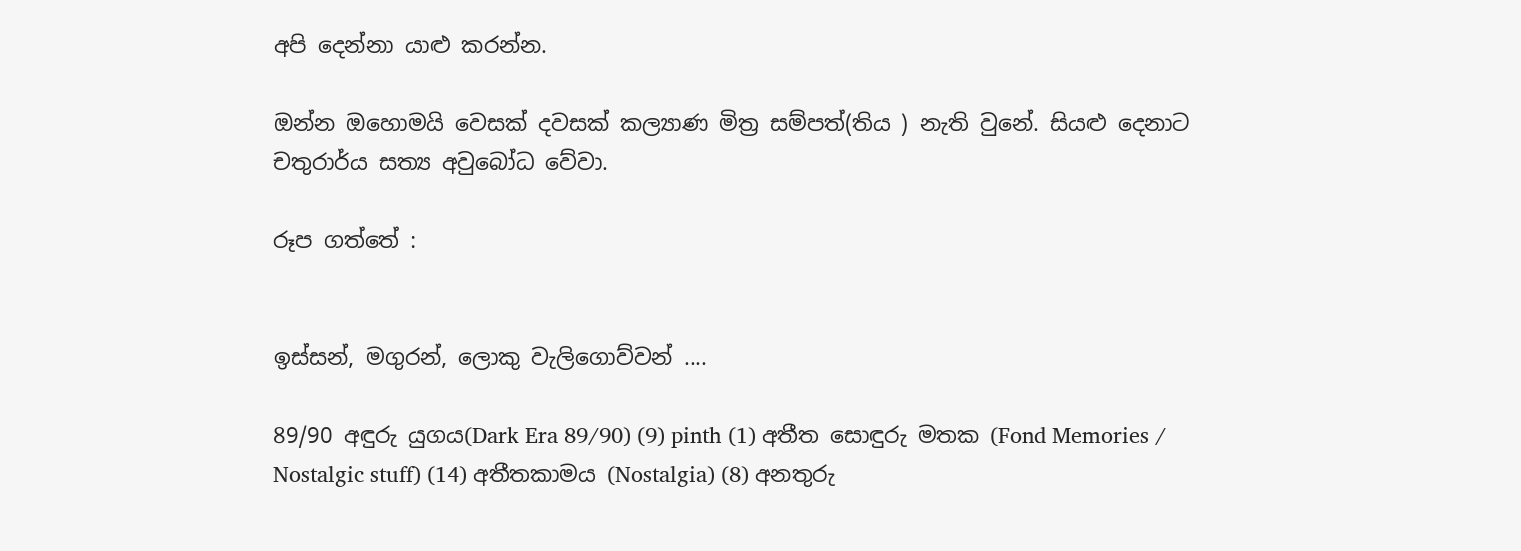අපි දෙන්නා යාළු කරන්න.

ඔන්න ඔහොමයි වෙසක් දවසක් කල්‍යාණ මිත්‍ර සම්පත්(තිය ) නැති වුනේ. සියළු දෙනාට චතුරාර්ය සත්‍ය අවුබෝධ වේවා.

රූප ගත්තේ :


ඉස්සන්, මගුරන්, ලොකු වැලිගොව්වන් ....

89/90 අඳුරු යුගය(Dark Era 89/90) (9) pinth (1) අතීත සොඳුරු මතක (Fond Memories / Nostalgic stuff) (14) අතීතකාමය (Nostalgia) (8) අනතුරු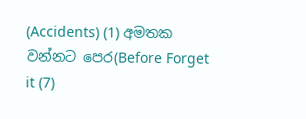(Accidents) (1) අමතක වන්නට පෙර(Before Forget it (7)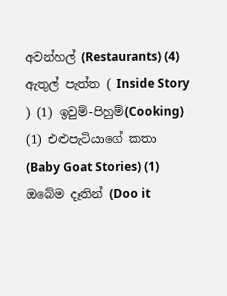අවන්හල් (Restaurants) (4) ඇතුල් පැත්ත ( Inside Story ) (1) ඉවුම්-පිහුම්(Cooking) (1) එළුපැටියාගේ කතා (Baby Goat Stories) (1) ඔබේම දෑතින් (Doo it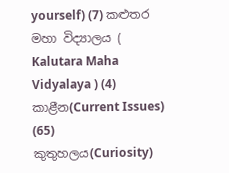yourself) (7) කළුතර මහා විද්‍යාලය ( Kalutara Maha Vidyalaya ) (4) කාළීන(Current Issues) (65) කුතුහලය(Curiosity)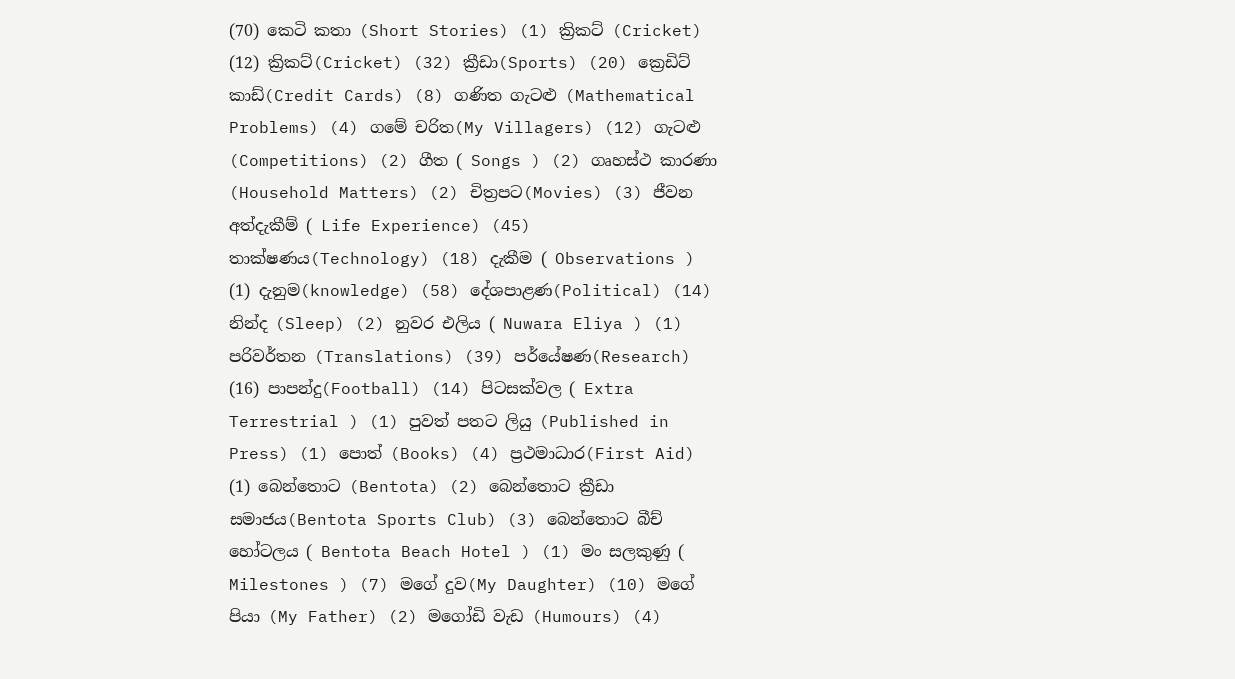(70) කෙටි කතා (Short Stories) (1) ක්‍රිකට් (Cricket) (12) ක්‍රිකට්(Cricket) (32) ක්‍රීඩා(Sports) (20) ක්‍රෙඩිට් කාඩ්(Credit Cards) (8) ගණිත ගැටළු (Mathematical Problems) (4) ගමේ චරිත(My Villagers) (12) ගැටළු (Competitions) (2) ගීත ( Songs ) (2) ගෘහස්ථ කාරණා (Household Matters) (2) චිත්‍රපට(Movies) (3) ජීවන අත්දැකීම් ( Life Experience) (45) තාක්ෂණය(Technology) (18) දැකීම ( Observations ) (1) දැනුම(knowledge) (58) දේශපාළණ(Political) (14) නින්ද (Sleep) (2) නුවර එලිය ( Nuwara Eliya ) (1) පරිවර්තන (Translations) (39) පර්යේෂණ(Research) (16) පාපන්දු(Football) (14) පිටසක්වල ( Extra Terrestrial ) (1) පුවත් පතට ලියු (Published in Press) (1) පොත් (Books) (4) ප්‍රථමාධාර(First Aid) (1) බෙන්තොට (Bentota) (2) බෙන්තොට ක්‍රීඩා සමාජය(Bentota Sports Club) (3) බෙන්තොට බීච් හෝටලය ( Bentota Beach Hotel ) (1) මං සලකුණු ( Milestones ) (7) මගේ දුව(My Daughter) (10) මගේ පියා (My Father) (2) මගෝඩි වැඩ (Humours) (4)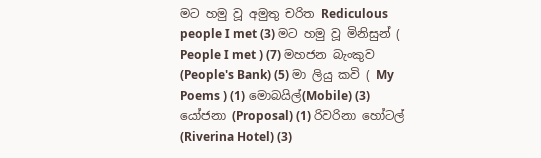මට හමු වූ අමුතු චරිත Rediculous people I met (3) මට හමු වූ මිනිසුන් ( People I met ) (7) මහජන බැංකුව (People's Bank) (5) මා ලියු කවි ( My Poems ) (1) මොබයිල්(Mobile) (3) යෝජනා (Proposal) (1) රිවරිනා හෝටල් (Riverina Hotel) (3)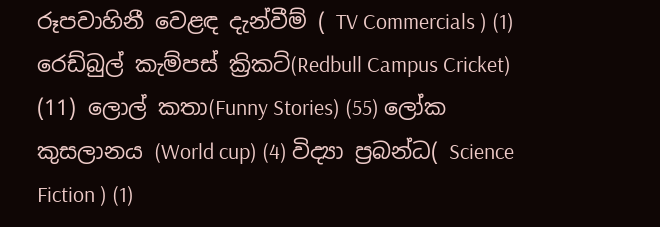රූපවාහිනී වෙළඳ දැන්වීම් ( TV Commercials ) (1) රෙඩ්බුල් කැම්පස් ක්‍රිකට්(Redbull Campus Cricket) (11) ලොල් කතා(Funny Stories) (55) ලෝක කුසලානය (World cup) (4) විද්‍යා ප්‍රබන්ධ( Science Fiction ) (1)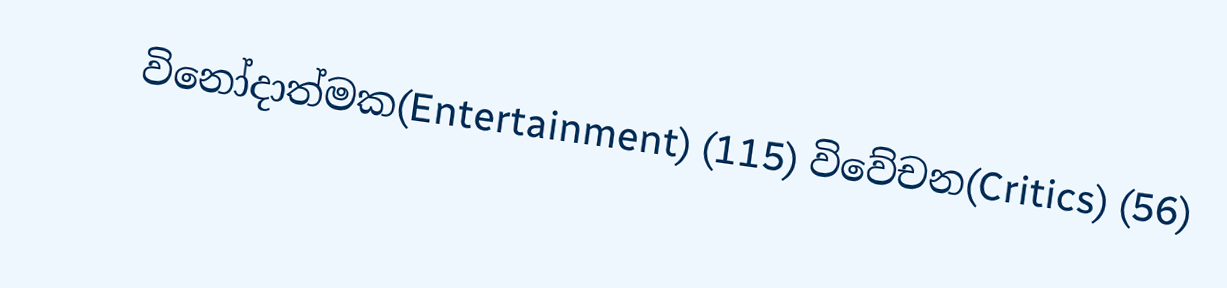විනෝදාත්මක(Entertainment) (115) විවේචන(Critics) (56)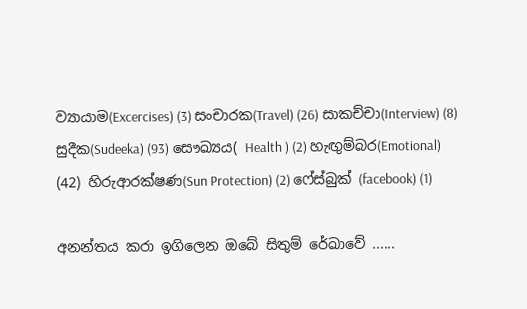ව්‍යායාම(Excercises) (3) සංචාරක(Travel) (26) සාකච්චා(Interview) (8) සුදීක(Sudeeka) (93) සෞඛ්‍යය( Health ) (2) හැඟුම්බර(Emotional) (42) හිරුආරක්ෂණ(Sun Protection) (2) ෆේස්බුක් (facebook) (1)

අනන්තය කරා ඉගිලෙන ඔබේ සිතුම් රේඛාවේ ......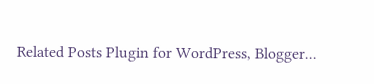Related Posts Plugin for WordPress, Blogger...